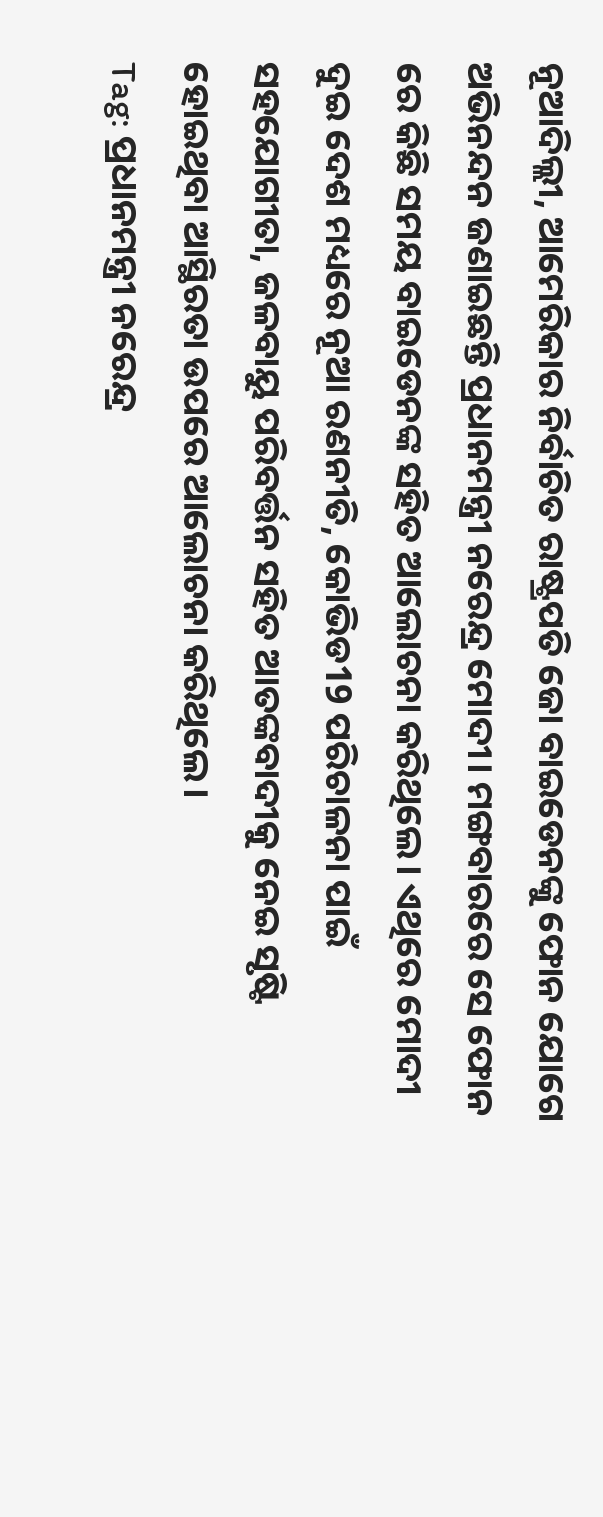ନୂଆଦିଲ୍ଲୀ, ଆମେରିକାର ନିର୍ବାଚିତ ରାଷ୍ଟ୍ରପତି ଜୋ ବାଇଡେନଙ୍କୁ ଫୋନ ଯୋଗେ ଅଭିନନ୍ଦନ ଜଣାଇଛନ୍ତି ପ୍ରଧାନମନ୍ତ୍ରୀ ନରେନ୍ଦ୍ର ମୋଦୀ। ମଙ୍ଗବାରରେ ସେ ଫୋନ ରେ କିଛି ସମୟ ବାଇଡେନଙ୍କ ସହିତ ଆଲୋଚନା କରିଥିଲେ। ଏଥିରେ ମୋଦୀ ଦୁଇ ଦେଶ ମଧ୍ୟରେ ନୂଆ ରଣନୀତି, କୋଭିଡ19 ପରିଚାଳନା ପାଇଁ ସହଯୋଗୀତା, ଜଳବାୟୁ ପରିବର୍ତ୍ତନ ସହିତ ଆତଙ୍କବାଦୀକୁ ନେଇ ସୃଷ୍ଟି ହୋଇଥିବା ଆସ୍ଥିରତା ଉପରେ ଆଲୋଚନା କରିଥିଲେ।
Tag: ପ୍ରଧାନମନ୍ତ୍ରୀ ନରେନ୍ଦ୍ର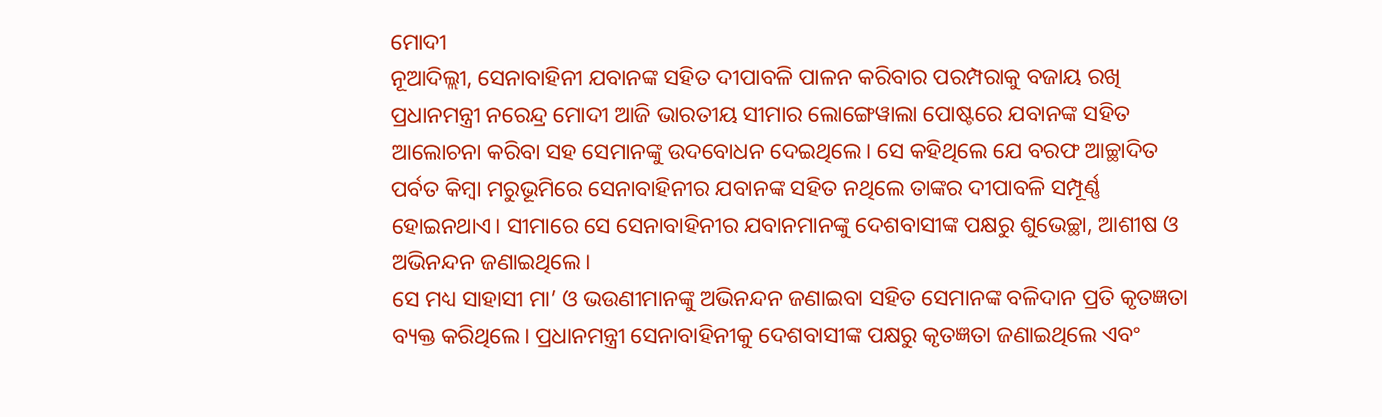ମୋଦୀ
ନୂଆଦିଲ୍ଲୀ, ସେନାବାହିନୀ ଯବାନଙ୍କ ସହିତ ଦୀପାବଳି ପାଳନ କରିବାର ପରମ୍ପରାକୁ ବଜାୟ ରଖି ପ୍ରଧାନମନ୍ତ୍ରୀ ନରେନ୍ଦ୍ର ମୋଦୀ ଆଜି ଭାରତୀୟ ସୀମାର ଲୋଙ୍ଗେୱାଲା ପୋଷ୍ଟରେ ଯବାନଙ୍କ ସହିତ ଆଲୋଚନା କରିବା ସହ ସେମାନଙ୍କୁ ଉଦବୋଧନ ଦେଇଥିଲେ। ସେ କହିଥିଲେ ଯେ ବରଫ ଆଚ୍ଛାଦିତ ପର୍ବତ କିମ୍ବା ମରୁଭୂମିରେ ସେନାବାହିନୀର ଯବାନଙ୍କ ସହିତ ନଥିଲେ ତାଙ୍କର ଦୀପାବଳି ସମ୍ପୂର୍ଣ୍ଣ ହୋଇନଥାଏ। ସୀମାରେ ସେ ସେନାବାହିନୀର ଯବାନମାନଙ୍କୁ ଦେଶବାସୀଙ୍କ ପକ୍ଷରୁ ଶୁଭେଚ୍ଛା, ଆଶୀଷ ଓ ଅଭିନନ୍ଦନ ଜଣାଇଥିଲେ।
ସେ ମଧ୍ୟ ସାହାସୀ ମା’ ଓ ଭଉଣୀମାନଙ୍କୁ ଅଭିନନ୍ଦନ ଜଣାଇବା ସହିତ ସେମାନଙ୍କ ବଳିଦାନ ପ୍ରତି କୃତଜ୍ଞତା ବ୍ୟକ୍ତ କରିଥିଲେ। ପ୍ରଧାନମନ୍ତ୍ରୀ ସେନାବାହିନୀକୁ ଦେଶବାସୀଙ୍କ ପକ୍ଷରୁ କୃତଜ୍ଞତା ଜଣାଇଥିଲେ ଏବଂ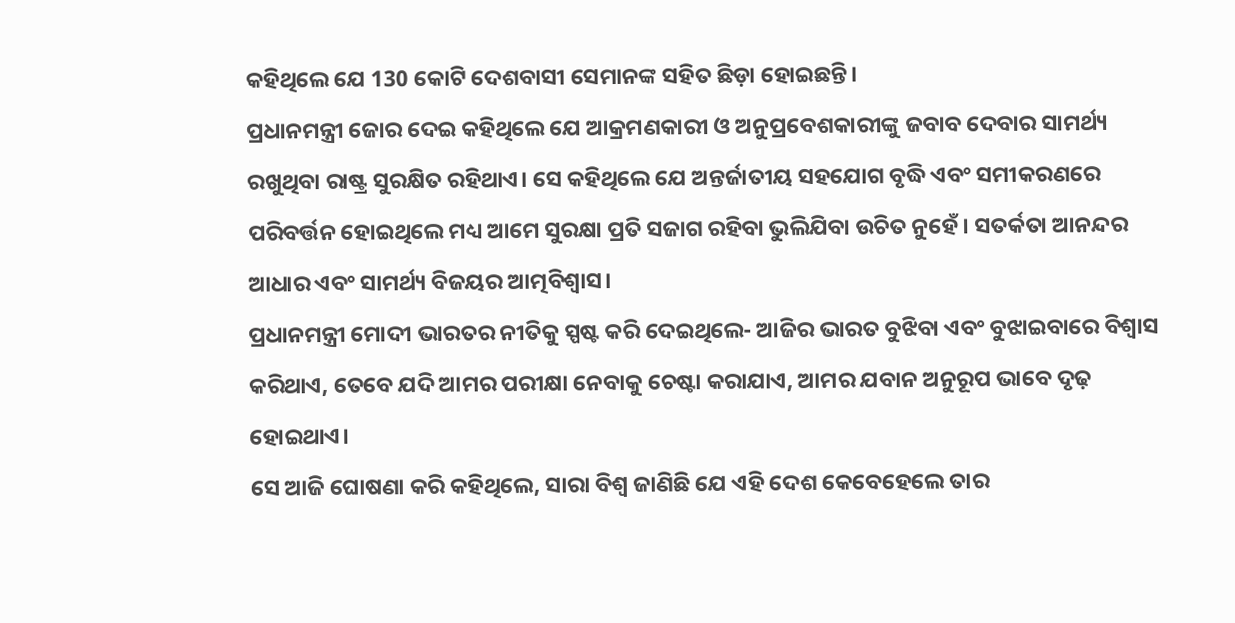କହିଥିଲେ ଯେ 130 କୋଟି ଦେଶବାସୀ ସେମାନଙ୍କ ସହିତ ଛିଡ଼ା ହୋଇଛନ୍ତି।
ପ୍ରଧାନମନ୍ତ୍ରୀ ଜୋର ଦେଇ କହିଥିଲେ ଯେ ଆକ୍ରମଣକାରୀ ଓ ଅନୁପ୍ରବେଶକାରୀଙ୍କୁ ଜବାବ ଦେବାର ସାମର୍ଥ୍ୟ ରଖୁଥିବା ରାଷ୍ଟ୍ର ସୁରକ୍ଷିତ ରହିଥାଏ। ସେ କହିଥିଲେ ଯେ ଅନ୍ତର୍ଜାତୀୟ ସହଯୋଗ ବୃଦ୍ଧି ଏବଂ ସମୀକରଣରେ ପରିବର୍ତ୍ତନ ହୋଇଥିଲେ ମଧ୍ୟ ଆମେ ସୁରକ୍ଷା ପ୍ରତି ସଜାଗ ରହିବା ଭୁଲିଯିବା ଉଚିତ ନୁହେଁ। ସତର୍କତା ଆନନ୍ଦର ଆଧାର ଏବଂ ସାମର୍ଥ୍ୟ ବିଜୟର ଆତ୍ମବିଶ୍ୱାସ।
ପ୍ରଧାନମନ୍ତ୍ରୀ ମୋଦୀ ଭାରତର ନୀତିକୁ ସ୍ପଷ୍ଟ କରି ଦେଇଥିଲେ- ଆଜିର ଭାରତ ବୁଝିବା ଏବଂ ବୁଝାଇବାରେ ବିଶ୍ୱାସ କରିଥାଏ, ତେବେ ଯଦି ଆମର ପରୀକ୍ଷା ନେବାକୁ ଚେଷ୍ଟା କରାଯାଏ, ଆମର ଯବାନ ଅନୁରୂପ ଭାବେ ଦୃଢ଼ ହୋଇଥାଏ।
ସେ ଆଜି ଘୋଷଣା କରି କହିଥିଲେ, ସାରା ବିଶ୍ୱ ଜାଣିଛି ଯେ ଏହି ଦେଶ କେବେହେଲେ ତାର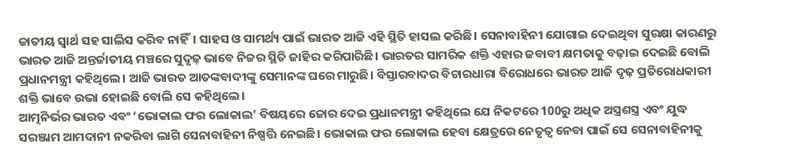ଜାତୀୟ ସ୍ୱାର୍ଥ ସହ ସାଲିସ କରିବ ନାହିଁ। ସାହସ ଓ ସାମର୍ଥ୍ୟ ପାଇଁ ଭାରତ ଆଜି ଏହି ସ୍ଥିତି ହାସଲ କରିଛି। ସେନାବାହିନୀ ଯୋଗାଇ ଦେଇଥିବା ସୁରକ୍ଷା କାରଣରୁ ଭାରତ ଆଜି ଅନ୍ତର୍ଜାତୀୟ ମଞ୍ଚରେ ସୁଦୃଢ଼ ଭାବେ ନିଜର ସ୍ଥିତି ଜାହିର କରିପାରିଛି। ଭାରତର ସାମରିକ ଶକ୍ତି ଏହାର ଜବାବୀ କ୍ଷମତାକୁ ବଢ଼ାଇ ଦେଇଛି ବୋଲି ପ୍ରଧାନମନ୍ତ୍ରୀ କହିଥିଲେ। ଆଜି ଭାରତ ଆତଙ୍କବାଦୀଙ୍କୁ ସେମାନଙ୍କ ଘରେ ମାରୁଛି। ବିସ୍ତାରବାଦର ବିଚାରଧାରା ବିରୋଧରେ ଭାରତ ଆଜି ଦୃଢ଼ ପ୍ରତିରୋଧକାରୀ ଶକ୍ତି ଭାବେ ଉଭା ହୋଇଛି ବୋଲି ସେ କହିଥିଲେ।
ଆତ୍ମନିର୍ଭର ଭାରତ ଏବଂ ‘ଭୋକାଲ ଫର ଲୋକାଲ’ ବିଷୟରେ ଜୋର ଦେଇ ପ୍ରଧାନମନ୍ତ୍ରୀ କହିଥିଲେ ଯେ ନିକଟରେ 100ରୁ ଅଧିକ ଅସ୍ତ୍ରଶସ୍ତ୍ର ଏବଂ ଯୁଦ୍ଧ ସରଞ୍ଜାମ ଆମଦାନୀ ନକରିବା ଲାଗି ସେନାବାହିନୀ ନିଷ୍ପତ୍ତି ନେଇଛି। ଭୋକାଲ ଫର ଲୋକାଲ ହେବା କ୍ଷେତ୍ରରେ ନେତୃତ୍ଵ ନେବା ପାଇଁ ସେ ସେନାବାହିନୀକୁ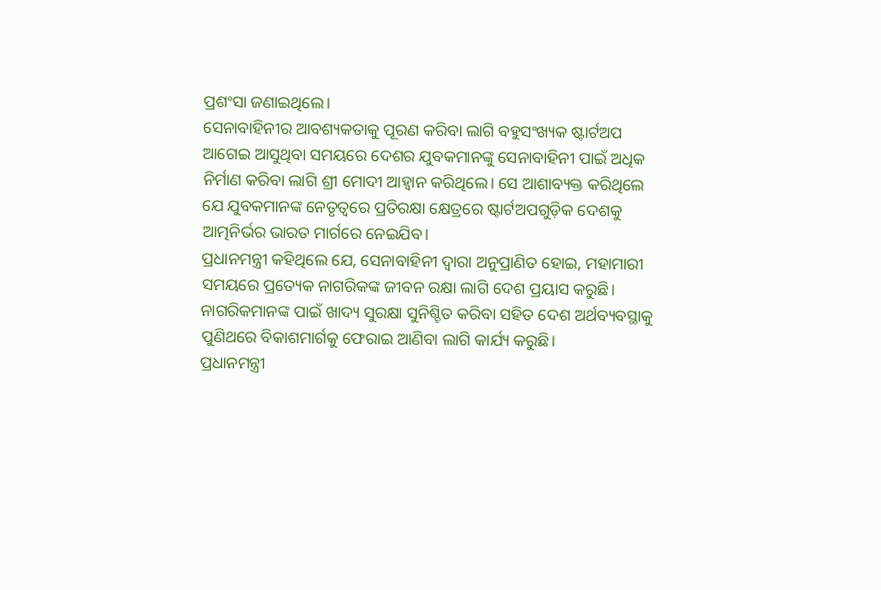ପ୍ରଶଂସା ଜଣାଇଥିଲେ।
ସେନାବାହିନୀର ଆବଶ୍ୟକତାକୁ ପୂରଣ କରିବା ଲାଗି ବହୁସଂଖ୍ୟକ ଷ୍ଟାର୍ଟଅପ ଆଗେଇ ଆସୁଥିବା ସମୟରେ ଦେଶର ଯୁବକମାନଙ୍କୁ ସେନାବାହିନୀ ପାଇଁ ଅଧିକ ନିର୍ମାଣ କରିବା ଲାଗି ଶ୍ରୀ ମୋଦୀ ଆହ୍ୱାନ କରିଥିଲେ। ସେ ଆଶାବ୍ୟକ୍ତ କରିଥିଲେ ଯେ ଯୁବକମାନଙ୍କ ନେତୃତ୍ଵରେ ପ୍ରତିରକ୍ଷା କ୍ଷେତ୍ରରେ ଷ୍ଟାର୍ଟଅପଗୁଡ଼ିକ ଦେଶକୁ ଆତ୍ମନିର୍ଭର ଭାରତ ମାର୍ଗରେ ନେଇଯିବ।
ପ୍ରଧାନମନ୍ତ୍ରୀ କହିଥିଲେ ଯେ, ସେନାବାହିନୀ ଦ୍ୱାରା ଅନୁପ୍ରାଣିତ ହୋଇ, ମହାମାରୀ ସମୟରେ ପ୍ରତ୍ୟେକ ନାଗରିକଙ୍କ ଜୀବନ ରକ୍ଷା ଲାଗି ଦେଶ ପ୍ରୟାସ କରୁଛି। ନାଗରିକମାନଙ୍କ ପାଇଁ ଖାଦ୍ୟ ସୁରକ୍ଷା ସୁନିଶ୍ଚିତ କରିବା ସହିତ ଦେଶ ଅର୍ଥବ୍ୟବସ୍ଥାକୁ ପୁଣିଥରେ ବିକାଶମାର୍ଗକୁ ଫେରାଇ ଆଣିବା ଲାଗି କାର୍ଯ୍ୟ କରୁଛି।
ପ୍ରଧାନମନ୍ତ୍ରୀ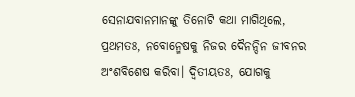ସେନାଯବାନମାନଙ୍କୁ ତିନୋଟି କଥା ମାଗିଥିଲେ, ପ୍ରଥମତଃ, ନବୋନ୍ମେଷକୁ ନିଜର ଦୈନନ୍ଦିନ ଜୀବନର ଅଂଶବିଶେଷ କରିବା। ଦ୍ୱିତୀୟତଃ, ଯୋଗକୁ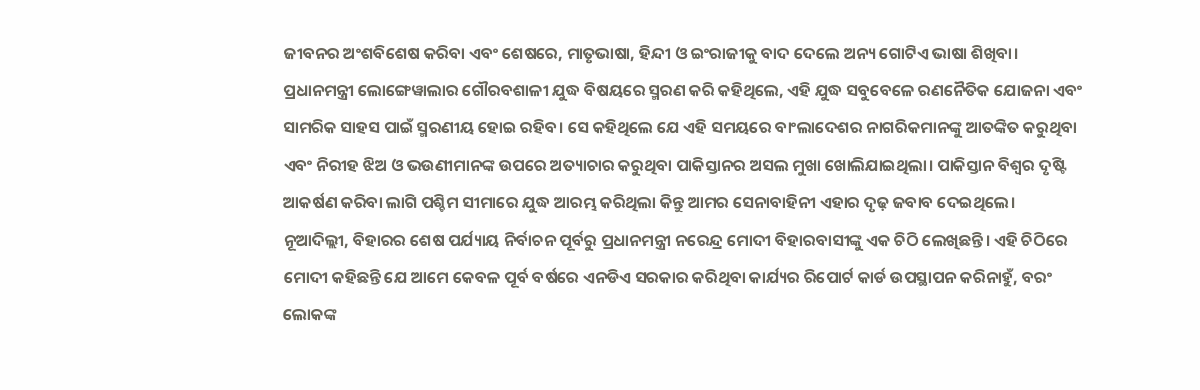ଜୀବନର ଅଂଶବିଶେଷ କରିବା ଏବଂ ଶେଷରେ, ମାତୃଭାଷା, ହିନ୍ଦୀ ଓ ଇଂରାଜୀକୁ ବାଦ ଦେଲେ ଅନ୍ୟ ଗୋଟିଏ ଭାଷା ଶିଖିବା।
ପ୍ରଧାନମନ୍ତ୍ରୀ ଲୋଙ୍ଗେୱାଲାର ଗୌରବଶାଳୀ ଯୁଦ୍ଧ ବିଷୟରେ ସ୍ମରଣ କରି କହିଥିଲେ, ଏହି ଯୁଦ୍ଧ ସବୁବେଳେ ରଣନୈତିକ ଯୋଜନା ଏବଂ ସାମରିକ ସାହସ ପାଇଁ ସ୍ମରଣୀୟ ହୋଇ ରହିବ। ସେ କହିଥିଲେ ଯେ ଏହି ସମୟରେ ବାଂଲାଦେଶର ନାଗରିକମାନଙ୍କୁ ଆତଙ୍କିତ କରୁଥିବା ଏବଂ ନିରୀହ ଝିଅ ଓ ଭଉଣୀମାନଙ୍କ ଉପରେ ଅତ୍ୟାଚାର କରୁଥିବା ପାକିସ୍ତାନର ଅସଲ ମୁଖା ଖୋଲିଯାଇଥିଲା। ପାକିସ୍ତାନ ବିଶ୍ୱର ଦୃଷ୍ଟି ଆକର୍ଷଣ କରିବା ଲାଗି ପଶ୍ଚିମ ସୀମାରେ ଯୁଦ୍ଧ ଆରମ୍ଭ କରିଥିଲା କିନ୍ତୁ ଆମର ସେନାବାହିନୀ ଏହାର ଦୃଢ଼ ଜବାବ ଦେଇଥିଲେ।
ନୂଆଦିଲ୍ଲୀ, ବିହାରର ଶେଷ ପର୍ଯ୍ୟାୟ ନିର୍ବାଚନ ପୂର୍ବରୁ ପ୍ରଧାନମନ୍ତ୍ରୀ ନରେନ୍ଦ୍ର ମୋଦୀ ବିହାରବାସୀଙ୍କୁ ଏକ ଚିଠି ଲେଖିଛନ୍ତି। ଏହି ଚିଠିରେ ମୋଦୀ କହିଛନ୍ତି ଯେ ଆମେ କେବଳ ପୂର୍ବ ବର୍ଷରେ ଏନଡିଏ ସରକାର କରିଥିବା କାର୍ଯ୍ୟର ରିପୋର୍ଟ କାର୍ଡ ଉପସ୍ଥାପନ କରିନାହୁଁ, ବରଂ ଲୋକଙ୍କ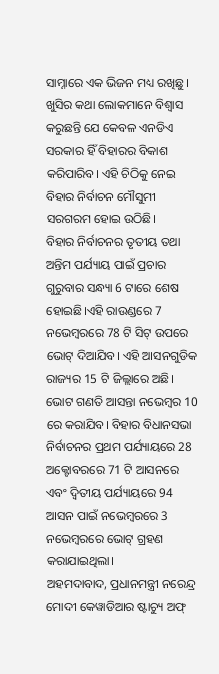ସାମ୍ନାରେ ଏକ ଭିଜନ ମଧ୍ୟ ରଖିଛୁ। ଖୁସିର କଥା ଲୋକମାନେ ବିଶ୍ୱାସ କରୁଛନ୍ତି ଯେ କେବଳ ଏନଡିଏ ସରକାର ହିଁ ବିହାରର ବିକାଶ କରିପାରିବ। ଏହି ଚିଠିକୁ ନେଇ ବିହାର ନିର୍ବାଚନ ମୌସୁମୀ ସରଗରମ ହୋଇ ଉଠିଛି।
ବିହାର ନିର୍ବାଚନର ତୃତୀୟ ତଥା ଅନ୍ତିମ ପର୍ଯ୍ୟାୟ ପାଇଁ ପ୍ରଚାର ଗୁରୁବାର ସନ୍ଧ୍ୟା 6 ଟାରେ ଶେଷ ହୋଇଛି।ଏହି ରାଉଣ୍ଡରେ 7 ନଭେମ୍ବରରେ 78 ଟି ସିଟ୍ ଉପରେ ଭୋଟ୍ ଦିଆଯିବ। ଏହି ଆସନଗୁଡିକ ରାଜ୍ୟର 15 ଟି ଜିଲ୍ଲାରେ ଅଛି। ଭୋଟ ଗଣତି ଆସନ୍ତା ନଭେମ୍ବର 10 ରେ କରାଯିବ। ବିହାର ବିଧାନସଭା ନିର୍ବାଚନର ପ୍ରଥମ ପର୍ଯ୍ୟାୟରେ 28 ଅକ୍ଟୋବରରେ 71 ଟି ଆସନରେ ଏବଂ ଦ୍ୱିତୀୟ ପର୍ଯ୍ୟାୟରେ 94 ଆସନ ପାଇଁ ନଭେମ୍ବରରେ 3 ନଭେମ୍ବରରେ ଭୋଟ୍ ଗ୍ରହଣ କରାଯାଇଥିଲା।
ଅହମଦାବାଦ, ପ୍ରଧାନମନ୍ତ୍ରୀ ନରେନ୍ଦ୍ର ମୋଦୀ କେୱାଡିଆର ଷ୍ଟାଚ୍ୟୁ ଅଫ୍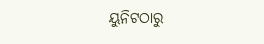ୟୁନିଟଠାରୁ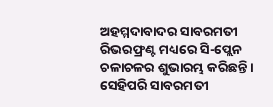ଅହମ୍ମଦାବାଦର ସାବରମତୀ ରିଭରଫ୍ରଣ୍ଟ ମଧ୍ୟରେ ସି-ପ୍ଲେନ ଚଳାଚଳର ଶୁଭାରମ୍ଭ କରିଛନ୍ତି। ସେହିପରି ସାବରମତୀ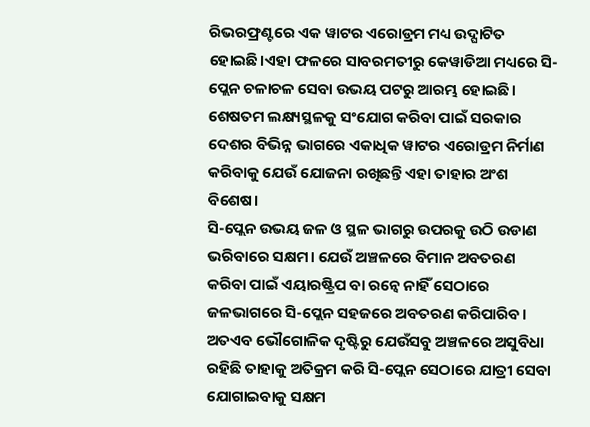ରିଭରଫ୍ରଣ୍ଟରେ ଏକ ୱାଟର ଏରୋଡ୍ରମ ମଧ୍ୟ ଉଦ୍ଘାଟିତ ହୋଇଛି।ଏହା ଫଳରେ ସାବରମତୀରୁ କେୱାଡିଆ ମଧ୍ୟରେ ସି-ପ୍ଲେନ ଚଳାଚଳ ସେବା ଉଭୟ ପଟରୁ ଆରମ୍ଭ ହୋଇଛି। ଶେଷତମ ଲକ୍ଷ୍ୟସ୍ଥଳକୁ ସଂଯୋଗ କରିବା ପାଇଁ ସରକାର ଦେଶର ବିଭିନ୍ନ ଭାଗରେ ଏକାଧିକ ୱାଟର ଏରୋଡ୍ରମ ନିର୍ମାଣ କରିବାକୁ ଯେଉଁ ଯୋଜନା ରଖିଛନ୍ତି ଏହା ତାହାର ଅଂଶ ବିଶେଷ।
ସି-ପ୍ଲେନ ଉଭୟ ଜଳ ଓ ସ୍ଥଳ ଭାଗରୁ ଉପରକୁ ଉଠି ଉଡାଣ ଭରିବାରେ ସକ୍ଷମ। ଯେଉଁ ଅଞ୍ଚଳରେ ବିମାନ ଅବତରଣ କରିବା ପାଇଁ ଏୟାରଷ୍ଟ୍ରିପ ବା ରନ୍ୱେ ନାହିଁ ସେଠାରେ ଜଳଭାଗରେ ସି-ପ୍ଲେନ ସହଜରେ ଅବତରଣ କରିପାରିବ। ଅତଏବ ଭୌଗୋଳିକ ଦୃଷ୍ଟିରୁ ଯେଉଁସବୁ ଅଞ୍ଚଳରେ ଅସୁବିଧା ରହିଛି ତାହାକୁ ଅତିକ୍ରମ କରି ସି-ପ୍ଲେନ ସେଠାରେ ଯାତ୍ରୀ ସେବା ଯୋଗାଇବାକୁ ସକ୍ଷମ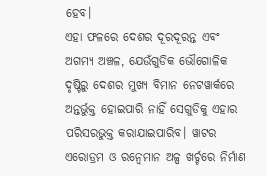ହେବ।
ଏହା ଫଳରେ ଦେଶର ଦୂରଦୂରନ୍ତ ଏବଂ ଅଗମ୍ୟ ଅଞ୍ଚଳ, ଯେଉଁଗୁଡିକ ଭୌଗୋଳିକ ଦୃଷ୍ଟିରୁ ଦେଶର ମୁଖ୍ୟ ବିମାନ ନେଟୱାର୍କରେ ଅନ୍ତର୍ଭୁକ୍ତ ହୋଇପାରି ନାହିଁ ସେଗୁଡିକୁ ଏହାର ପରିସରଭୁକ୍ତ କରାଯାଇପାରିବ। ୱାଟର ଏରୋଡ୍ରମ ଓ ରନ୍ୱେମାନ ଅଳ୍ପ ଖର୍ଚ୍ଚରେ ନିର୍ମାଣ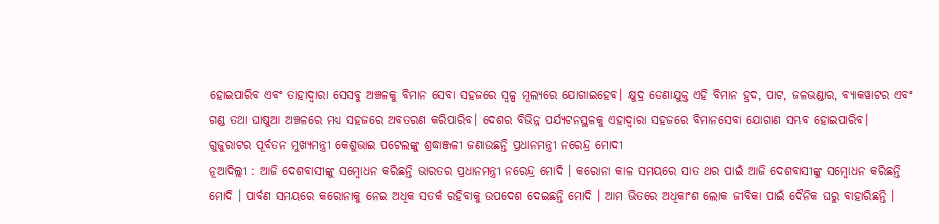ହୋଇପାରିବ ଏବଂ ତାହାଦ୍ୱାରା ସେସବୁ ଅଞ୍ଚଳକୁ ବିମାନ ସେବା ସହଜରେ ସ୍ୱଳ୍ପ ମୂଲ୍ୟରେ ଯୋଗାଇହେବ। କ୍ଷୁଦ୍ର ଡେଣାଯୁକ୍ତ ଏହି ବିମାନ ହ୍ରଦ, ପାଟ, ଜଳଭଣ୍ଡାର, ବ୍ୟାକୱାଟର ଏବଂ ଗଣ୍ଡ ତଥା ଘାଷୁଆ ଅଞ୍ଚଳରେ ମଧ୍ୟ ସହଜରେ ଅବତରଣ କରିପାରିବ। ଦେଶର ବିଭିନ୍ନ ପର୍ଯ୍ୟଟନସ୍ଥଳକୁ ଏହାଦ୍ୱାରା ସହଜରେ ବିମାନସେବା ଯୋଗାଣ ସମ୍ଭବ ହୋଇପାରିବ।
ଗୁଜୁରାଟର ପୂର୍ବତନ ମୁଖ୍ୟମନ୍ତ୍ରୀ କେଶୁଭାଇ ପଟେଲଙ୍କୁ ଶ୍ରଦ୍ଧାଞ୍ଜଳୀ ଜଣାଉଛନ୍ତି ପ୍ରଧାନମନ୍ତ୍ରୀ ନରେନ୍ଦ୍ର ମୋଦୀ
ନୂଆଦିଲ୍ଲୀ : ଆଜି ଦେଶବାସୀଙ୍କୁ ସମ୍ବୋଧନ କରିଛନ୍ତି ଭାରତର ପ୍ରଧାନମନ୍ତ୍ରୀ ନରେନ୍ଦ୍ର ମୋଦି । କରୋନା କାଳ ସମୟରେ ସାତ ଥର ପାଇଁ ଆଜି ଦେଶବାସୀଙ୍କୁ ସମ୍ବୋଧନ କରିଛନ୍ତି ମୋଦି । ପାର୍ବଣ ସମୟରେ କରୋନାକୁ ନେଇ ଅଧିକ ସତର୍କ ରହିବାକୁ ଉପଦେଶ ଦେଇଛନ୍ତି ମୋଦି । ଆମ ଭିତରେ ଅଧିକାଂଶ ଲୋକ ଜୀବିକା ପାଇଁ ଦୈନିକ ଘରୁ ବାହାରିଛନ୍ତି ।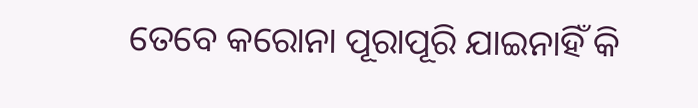ତେବେ କରୋନା ପୂରାପୂରି ଯାଇନାହିଁ କି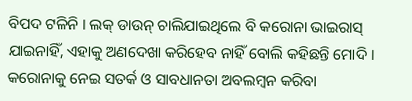ବିପଦ ଟଳିନି । ଲକ୍ ଡାଉନ୍ ଚାଲିଯାଇଥିଲେ ବି କରୋନା ଭାଇରାସ୍ ଯାଇନାହିଁ, ଏହାକୁ ଅଣଦେଖା କରିହେବ ନାହିଁ ବୋଲି କହିଛନ୍ତି ମୋଦି । କରୋନାକୁ ନେଇ ସତର୍କ ଓ ସାବଧାନତା ଅବଲମ୍ବନ କରିବା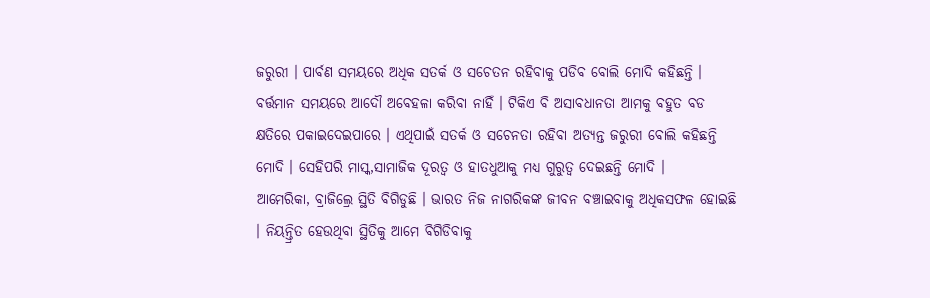ଜରୁରୀ । ପାର୍ବଣ ସମୟରେ ଅଧିକ ସତର୍କ ଓ ସଚେତନ ରହିବାକୁ ପଡିବ ବୋଲି ମୋଦି କହିଛନ୍ତି । ବର୍ତ୍ତମାନ ସମୟରେ ଆଦୌ ଅବେହଳା କରିବା ନାହିଁ । ଟିକିଏ ବି ଅସାବଧାନତା ଆମକୁ ବହୁତ ବଡ କ୍ଷତିରେ ପକାଇଦେଇପାରେ । ଏଥିପାଇଁ ସତର୍କ ଓ ସଚେନତା ରହିବା ଅତ୍ୟନ୍ତ ଜରୁରୀ ବୋଲି କହିଛନ୍ତି ମୋଦି । ସେହିପରି ମାସ୍କ,ସାମାଜିକ ଦୂରତ୍ବ ଓ ହାତଧୁଆକୁ ମଧ୍ୟ ଗୁରୁତ୍ବ ଦେଇଛନ୍ତି ମୋଦି ।
ଆମେରିକା, ବ୍ରାଜିଲ୍ରେ ସ୍ଥିତି ବିଗିଡୁଛି । ଭାରତ ନିଜ ନାଗରିକଙ୍କ ଜୀବନ ବଞ୍ଚାଇବାକୁ ଅଧିକସଫଳ ହୋଇଛି । ନିୟନ୍ତ୍ରିତ ହେଉଥିବା ସ୍ଥିତିକୁ ଆମେ ବିଗିଡିବାକୁ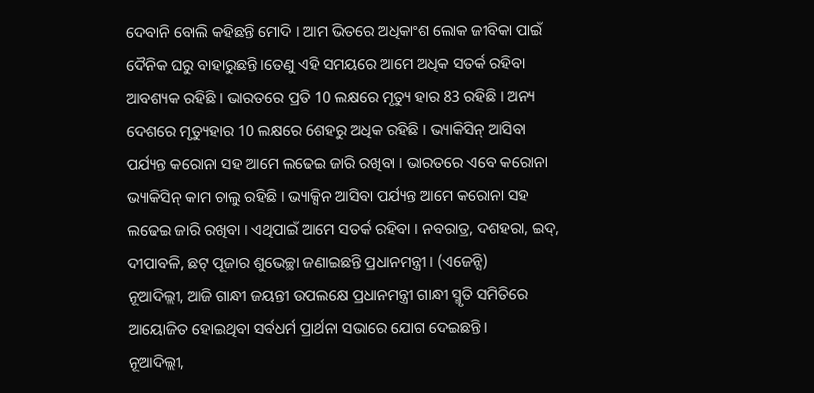ଦେବାନି ବୋଲି କହିଛନ୍ତି ମୋଦି । ଆମ ଭିତରେ ଅଧିକାଂଶ ଲୋକ ଜୀବିକା ପାଇଁ ଦୈନିକ ଘରୁ ବାହାରୁଛନ୍ତି ।ତେଣୁ ଏହି ସମୟରେ ଆମେ ଅଧିକ ସତର୍କ ରହିବା ଆବଶ୍ୟକ ରହିଛି । ଭାରତରେ ପ୍ରତି 10 ଲକ୍ଷରେ ମୃତ୍ୟୁ ହାର 83 ରହିଛି । ଅନ୍ୟ ଦେଶରେ ମୃତ୍ୟୁହାର 10 ଲକ୍ଷରେ 6ଶହରୁ ଅଧିକ ରହିଛି । ଭ୍ୟାକିସିନ୍ ଆସିବା ପର୍ଯ୍ୟନ୍ତ କରୋନା ସହ ଆମେ ଲଢେଇ ଜାରି ରଖିବା । ଭାରତରେ ଏବେ କରୋନା ଭ୍ୟାକିସିନ୍ କାମ ଚାଲୁ ରହିଛି । ଭ୍ୟାକ୍ସିନ ଆସିବା ପର୍ଯ୍ୟନ୍ତ ଆମେ କରୋନା ସହ ଲଢେଇ ଜାରି ରଖିବା । ଏଥିପାଇଁ ଆମେ ସତର୍କ ରହିବା । ନବରାତ୍ର, ଦଶହରା, ଇଦ୍, ଦୀପାବଳି, ଛଟ୍ ପୂଜାର ଶୁଭେଚ୍ଛା ଜଣାଇଛନ୍ତି ପ୍ରଧାନମନ୍ତ୍ରୀ । (ଏଜେନ୍ସି)
ନୂଆଦିଲ୍ଲୀ, ଆଜି ଗାନ୍ଧୀ ଜୟନ୍ତୀ ଉପଲକ୍ଷେ ପ୍ରଧାନମନ୍ତ୍ରୀ ଗାନ୍ଧୀ ସ୍ମୃତି ସମିତିରେ ଆୟୋଜିତ ହୋଇଥିବା ସର୍ବଧର୍ମ ପ୍ରାର୍ଥନା ସଭାରେ ଯୋଗ ଦେଇଛନ୍ତି।
ନୂଆଦିଲ୍ଲୀ,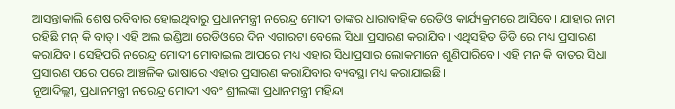ଆସନ୍ତାକାଲି ଶେଷ ରବିବାର ହୋଇଥିବାରୁ ପ୍ରଧାନମନ୍ତ୍ରୀ ନରେନ୍ଦ୍ର ମୋଦୀ ତାଙ୍କର ଧାରାବାହିକ ରେଡିଓ କାର୍ଯ୍ୟକ୍ରମରେ ଆସିବେ। ଯାହାର ନାମ ରହିଛି ମନ୍ କି ବାତ୍। ଏହି ଅଲ ଇଣ୍ଡିଆ ରେଡିଓରେ ଦିନ ଏଗାରଟା ବେଲେ ସିଧା ପ୍ରସାରଣ କରାଯିବ। ଏଥିସହିତ ଡିଡି ରେ ମଧ୍ୟ ପ୍ରସାରଣ କରାଯିବ। ସେହିପରି ନରେନ୍ଦ୍ର ମୋଦୀ ମୋବାଇଲ ଆପରେ ମଧ୍ୟ ଏହାର ସିଧାପ୍ରସାର ଲୋକମାନେ ଶୁଣିପାରିବେ। ଏହି ମନ କି ବାତର ସିଧା ପ୍ରସାରଣ ପରେ ପରେ ଆଞ୍ଚଳିକ ଭାଷାରେ ଏହାର ପ୍ରସାରଣ କରାଯିବାର ବ୍ୟବସ୍ଥା ମଧ୍ୟ କରାଯାଇଛି।
ନୂଆଦିଲ୍ଲୀ, ପ୍ରଧାନମନ୍ତ୍ରୀ ନରେନ୍ଦ୍ର ମୋଦୀ ଏବଂ ଶ୍ରୀଲଙ୍କା ପ୍ରଧାନମନ୍ତ୍ରୀ ମହିନ୍ଦା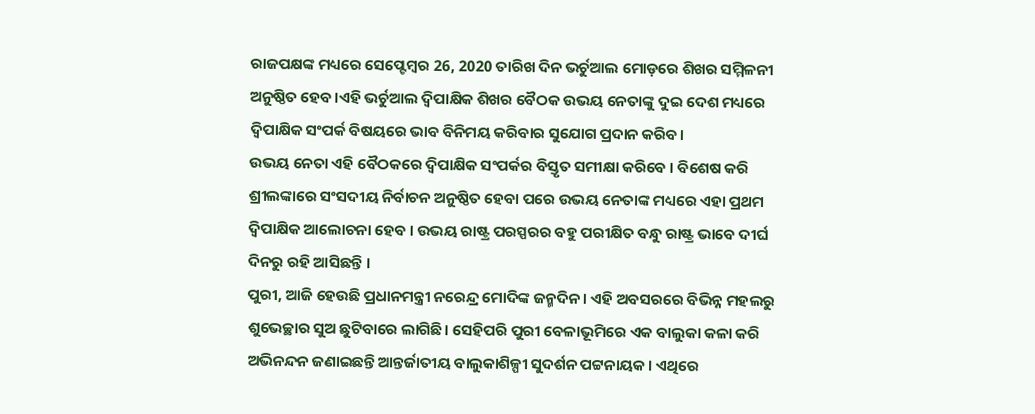ରାଜପକ୍ଷଙ୍କ ମଧ୍ୟରେ ସେପ୍ଟେମ୍ବର 26, 2020 ତାରିଖ ଦିନ ଭର୍ଚୁଆଲ ମୋଡ଼ରେ ଶିଖର ସମ୍ମିଳନୀ ଅନୁଷ୍ଠିତ ହେବ।ଏହି ଭର୍ଚୁଆଲ ଦ୍ୱିପାକ୍ଷିକ ଶିଖର ବୈଠକ ଉଭୟ ନେତାଙ୍କୁ ଦୁଇ ଦେଶ ମଧ୍ୟରେ ଦ୍ୱିପାକ୍ଷିକ ସଂପର୍କ ବିଷୟରେ ଭାବ ବିନିମୟ କରିବାର ସୁଯୋଗ ପ୍ରଦାନ କରିବ।
ଉଭୟ ନେତା ଏହି ବୈଠକରେ ଦ୍ୱିପାକ୍ଷିକ ସଂପର୍କର ବିସ୍ତୃତ ସମୀକ୍ଷା କରିବେ । ବିଶେଷ କରି ଶ୍ରୀଲଙ୍କାରେ ସଂସଦୀୟ ନିର୍ବାଚନ ଅନୁଷ୍ଠିତ ହେବା ପରେ ଉଭୟ ନେତାଙ୍କ ମଧ୍ୟରେ ଏହା ପ୍ରଥମ ଦ୍ୱିପାକ୍ଷିକ ଆଲୋଚନା ହେବ । ଉଭୟ ରାଷ୍ଟ୍ର ପରସ୍ପରର ବହୁ ପରୀକ୍ଷିତ ବନ୍ଧୁ ରାଷ୍ଟ୍ର ଭାବେ ଦୀର୍ଘ ଦିନରୁ ରହି ଆସିଛନ୍ତି ।
ପୁରୀ, ଆଜି ହେଉଛି ପ୍ରଧାନମନ୍ତ୍ରୀ ନରେନ୍ଦ୍ର ମୋଦିଙ୍କ ଜନ୍ମଦିନ। ଏହି ଅବସରରେ ବିଭିନ୍ନ ମହଲରୁ ଶୁଭେଚ୍ଛାର ସୁଅ ଛୁଟିବାରେ ଲାଗିଛି। ସେହିପରି ପୁରୀ ବେଳାଭୂମିରେ ଏକ ବାଲୁକା କଳା କରି ଅଭିନନ୍ଦନ ଜଣାଇଛନ୍ତି ଆନ୍ତର୍ଜାତୀୟ ବାଲୁକାଶିଳ୍ପୀ ସୁଦର୍ଶନ ପଟ୍ଟନାୟକ। ଏଥିରେ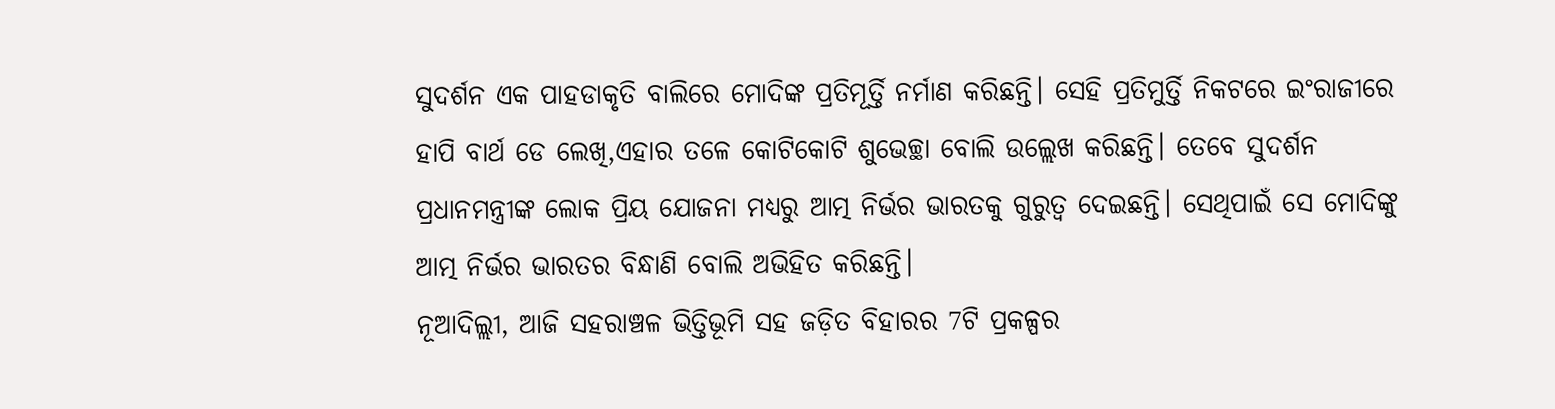ସୁଦର୍ଶନ ଏକ ପାହଡାକୃତି ବାଲିରେ ମୋଦିଙ୍କ ପ୍ରତିମୂର୍ତ୍ତି ନର୍ମାଣ କରିଛନ୍ତି। ସେହି ପ୍ରତିମୁର୍ତ୍ତି ନିକଟରେ ଇଂରାଜୀରେ ହାପି ବାର୍ଥ ଡେ ଲେଖି,ଏହାର ତଳେ କୋଟିକୋଟି ଶୁଭେଚ୍ଛା ବୋଲି ଉଲ୍ଲେଖ କରିଛନ୍ତି। ତେବେ ସୁଦର୍ଶନ ପ୍ରଧାନମନ୍ତ୍ରୀଙ୍କ ଲୋକ ପ୍ରିୟ ଯୋଜନା ମଧ୍ୟରୁ ଆତ୍ମ ନିର୍ଭର ଭାରତକୁ ଗୁରୁତ୍ବ ଦେଇଛନ୍ତି। ସେଥିପାଇଁ ସେ ମୋଦିଙ୍କୁ ଆତ୍ମ ନିର୍ଭର ଭାରତର ବିନ୍ଧାଣି ବୋଲି ଅଭିହିତ କରିଛନ୍ତି।
ନୂଆଦିଲ୍ଲୀ, ଆଜି ସହରାଞ୍ଚଳ ଭିତ୍ତିଭୂମି ସହ ଜଡ଼ିତ ବିହାରର 7ଟି ପ୍ରକଳ୍ପର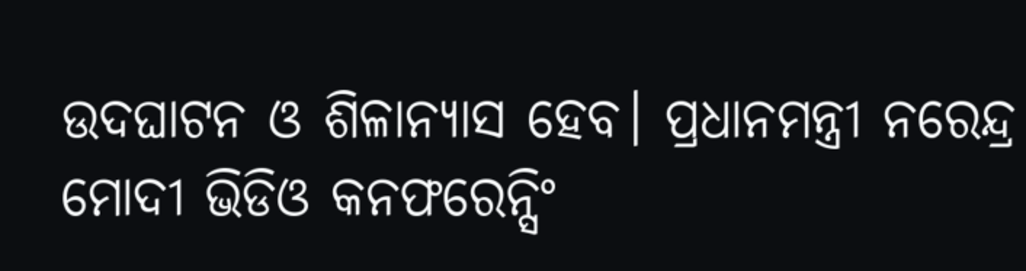ଉଦଘାଟନ ଓ ଶିଳାନ୍ୟାସ ହେବ। ପ୍ରଧାନମନ୍ତ୍ରୀ ନରେନ୍ଦ୍ର ମୋଦୀ ଭିଡିଓ କନଫରେନ୍ସିଂ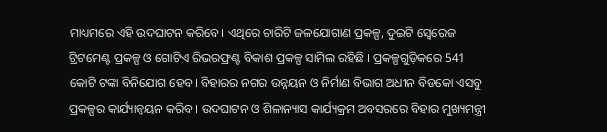ମାଧ୍ୟମରେ ଏହି ଉଦଘାଟନ କରିବେ। ଏଥିରେ ଚାରିଟି ଜଳଯୋଗାଣ ପ୍ରକଳ୍ପ, ଦୁଇଟି ସ୍ୱେରେଜ ଟ୍ରିଟମେଣ୍ଟ ପ୍ରକଳ୍ପ ଓ ଗୋଟିଏ ରିଭରଫ୍ରଣ୍ଟ ବିକାଶ ପ୍ରକଳ୍ପ ସାମିଲ ରହିଛି । ପ୍ରକଳ୍ପଗୁଡ଼ିକରେ 541 କୋଟି ଟଙ୍କା ବିନିଯୋଗ ହେବ। ବିହାରର ନଗର ଉନ୍ନୟନ ଓ ନିର୍ମାଣ ବିଭାଗ ଅଧୀନ ବିଡକୋ ଏସବୁ ପ୍ରକଳ୍ପର କାର୍ଯ୍ୟାନ୍ୱୟନ କରିବ । ଉଦଘାଟନ ଓ ଶିଳାନ୍ୟାସ କାର୍ଯ୍ୟକ୍ରମ ଅବସରରେ ବିହାର ମୁଖ୍ୟମନ୍ତ୍ରୀ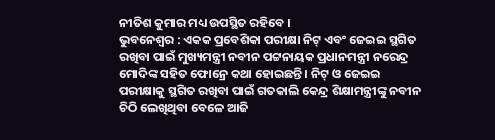ନୀତିଶ କୁମାର ମଧ୍ୟ ଉପସ୍ଥିତ ରହିବେ ।
ଭୁବନେଶ୍ବର : ଏକକ ପ୍ରବେଶିକା ପରୀକ୍ଷା ନିଟ୍ ଏବଂ ଜେଇଇ ସ୍ଥଗିତ ରଖିବା ପାଇଁ ମୁଖ୍ୟମନ୍ତ୍ରୀ ନବୀନ ପଟ୍ଟନାୟକ ପ୍ରଧାନମନ୍ତ୍ରୀ ନରେନ୍ଦ୍ର ମୋଦିଙ୍କ ସହିତ ଫୋନ୍ରେ କଥା ହୋଇଛନ୍ତି । ନିଟ୍ ଓ ଜେଇଇ ପରୀକ୍ଷାକୁ ସ୍ଥଗିତ ରଖିବା ପାଇଁ ଗତକାଲି କେନ୍ଦ୍ର ଶିକ୍ଷାମନ୍ତ୍ରୀଙ୍କୁ ନବୀନ ଚିଠି ଲେଖିଥିବା ବେଳେ ଆଜି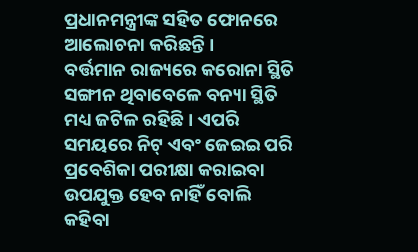ପ୍ରଧାନମନ୍ତ୍ରୀଙ୍କ ସହିତ ଫୋନରେ ଆଲୋଚନା କରିଛନ୍ତି ।
ବର୍ତ୍ତମାନ ରାଜ୍ୟରେ କରୋନା ସ୍ଥିତି ସଙ୍ଗୀନ ଥିବାବେଳେ ବନ୍ୟା ସ୍ଥିତି ମଧ୍ୟ ଜଟିଳ ରହିଛି । ଏପରି ସମୟରେ ନିଟ୍ ଏବଂ ଜେଇଇ ପରି ପ୍ରବେଶିକା ପରୀକ୍ଷା କରାଇବା ଉପଯୁକ୍ତ ହେବ ନାହିଁ ବୋଲି କହିବା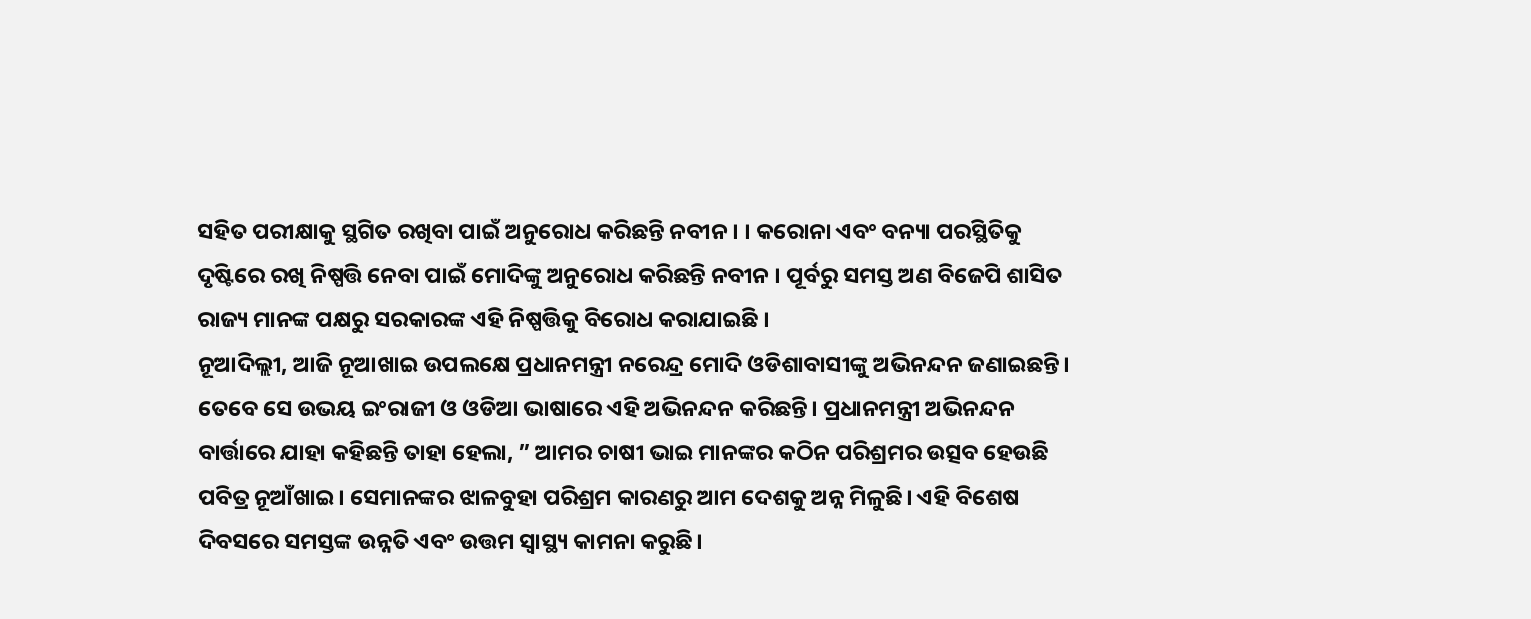ସହିତ ପରୀକ୍ଷାକୁ ସ୍ଥଗିତ ରଖିବା ପାଇଁ ଅନୁରୋଧ କରିଛନ୍ତି ନବୀନ । । କରୋନା ଏବଂ ବନ୍ୟା ପରସ୍ଥିତିକୁ ଦୃଷ୍ଟିରେ ରଖି ନିଷ୍ପତ୍ତି ନେବା ପାଇଁ ମୋଦିଙ୍କୁ ଅନୁରୋଧ କରିଛନ୍ତି ନବୀନ । ପୂର୍ବରୁ ସମସ୍ତ ଅଣ ବିଜେପି ଶାସିତ ରାଜ୍ୟ ମାନଙ୍କ ପକ୍ଷରୁ ସରକାରଙ୍କ ଏହି ନିଷ୍ପତ୍ତିକୁ ବିରୋଧ କରାଯାଇଛି ।
ନୂଆଦିଲ୍ଲୀ, ଆଜି ନୂଆଖାଇ ଉପଲକ୍ଷେ ପ୍ରଧାନମନ୍ତ୍ରୀ ନରେନ୍ଦ୍ର ମୋଦି ଓଡିଶାବାସୀଙ୍କୁ ଅଭିନନ୍ଦନ ଜଣାଇଛନ୍ତି। ତେବେ ସେ ଉଭୟ ଇଂରାଜୀ ଓ ଓଡିଆ ଭାଷାରେ ଏହି ଅଭିନନ୍ଦନ କରିଛନ୍ତି। ପ୍ରଧାନମନ୍ତ୍ରୀ ଅଭିନନ୍ଦନ ବାର୍ତ୍ତାରେ ଯାହା କହିଛନ୍ତି ତାହା ହେଲା, ” ଆମର ଚାଷୀ ଭାଇ ମାନଙ୍କର କଠିନ ପରିଶ୍ରମର ଉତ୍ସବ ହେଉଛି ପବିତ୍ର ନୂଆଁଖାଇ। ସେମାନଙ୍କର ଝାଳବୁହା ପରିଶ୍ରମ କାରଣରୁ ଆମ ଦେଶକୁ ଅନ୍ନ ମିଳୁଛି। ଏହି ବିଶେଷ ଦିବସରେ ସମସ୍ତଙ୍କ ଉନ୍ନତି ଏବଂ ଉତ୍ତମ ସ୍ୱାସ୍ଥ୍ୟ କାମନା କରୁଛି।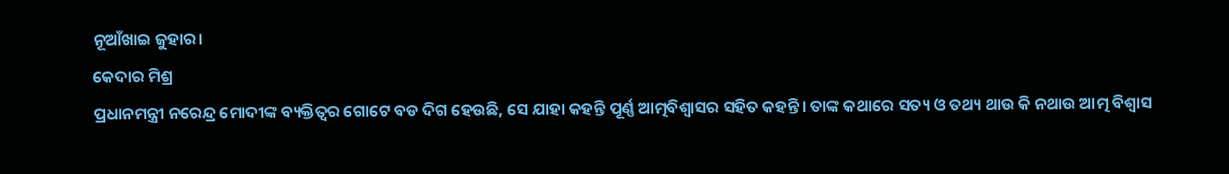ନୂଆଁଖାଇ ଜୁହାର।
କେଦାର ମିଶ୍ର
ପ୍ରଧାନମନ୍ତ୍ରୀ ନରେନ୍ଦ୍ର ମୋଦୀଙ୍କ ବ୍ୟକ୍ତିତ୍ବର ଗୋଟେ ବଡ ଦିଗ ହେଉଛି, ସେ ଯାହା କହନ୍ତି ପୂର୍ଣ୍ଣ ଆତ୍ମବିଶ୍ବାସର ସହିତ କହନ୍ତି। ତାଙ୍କ କଥାରେ ସତ୍ୟ ଓ ତଥ୍ୟ ଥାଉ କି ନଥାଉ ଆତ୍ମ ବିଶ୍ଵାସ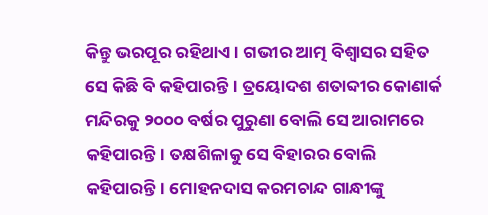କିନ୍ତୁ ଭରପୂର ରହିଥାଏ। ଗଭୀର ଆତ୍ମ ବିଶ୍ବାସର ସହିତ ସେ କିଛି ବି କହିପାରନ୍ତି। ତ୍ରୟୋଦଶ ଶତାବ୍ଦୀର କୋଣାର୍କ ମନ୍ଦିରକୁ ୨୦୦୦ ବର୍ଷର ପୁରୁଣା ବୋଲି ସେ ଆରାମରେ କହିପାରନ୍ତି। ତକ୍ଷଶିଳାକୁ ସେ ବିହାରର ବୋଲି କହିପାରନ୍ତି। ମୋହନଦାସ କରମଚାନ୍ଦ ଗାନ୍ଧୀଙ୍କୁ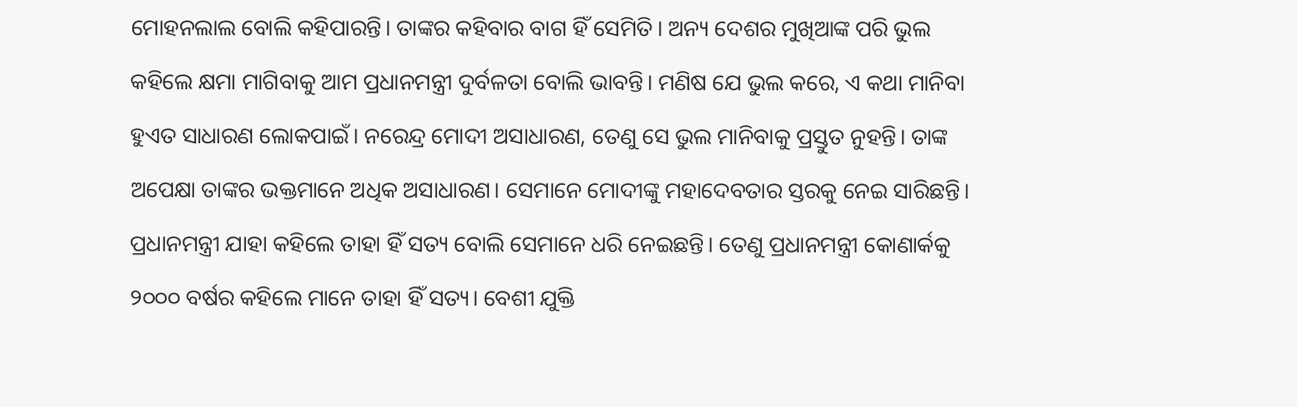ମୋହନଲାଲ ବୋଲି କହିପାରନ୍ତି। ତାଙ୍କର କହିବାର ବାଗ ହିଁ ସେମିତି। ଅନ୍ୟ ଦେଶର ମୁଖିଆଙ୍କ ପରି ଭୁଲ କହିଲେ କ୍ଷମା ମାଗିବାକୁ ଆମ ପ୍ରଧାନମନ୍ତ୍ରୀ ଦୁର୍ବଳତା ବୋଲି ଭାବନ୍ତି। ମଣିଷ ଯେ ଭୁଲ କରେ, ଏ କଥା ମାନିବା ହୁଏତ ସାଧାରଣ ଲୋକପାଇଁ। ନରେନ୍ଦ୍ର ମୋଦୀ ଅସାଧାରଣ, ତେଣୁ ସେ ଭୁଲ ମାନିବାକୁ ପ୍ରସ୍ତୁତ ନୁହନ୍ତି। ତାଙ୍କ ଅପେକ୍ଷା ତାଙ୍କର ଭକ୍ତମାନେ ଅଧିକ ଅସାଧାରଣ। ସେମାନେ ମୋଦୀଙ୍କୁ ମହାଦେବତାର ସ୍ତରକୁ ନେଇ ସାରିଛନ୍ତି। ପ୍ରଧାନମନ୍ତ୍ରୀ ଯାହା କହିଲେ ତାହା ହିଁ ସତ୍ୟ ବୋଲି ସେମାନେ ଧରି ନେଇଛନ୍ତି। ତେଣୁ ପ୍ରଧାନମନ୍ତ୍ରୀ କୋଣାର୍କକୁ ୨୦୦୦ ବର୍ଷର କହିଲେ ମାନେ ତାହା ହିଁ ସତ୍ୟ। ବେଶୀ ଯୁକ୍ତି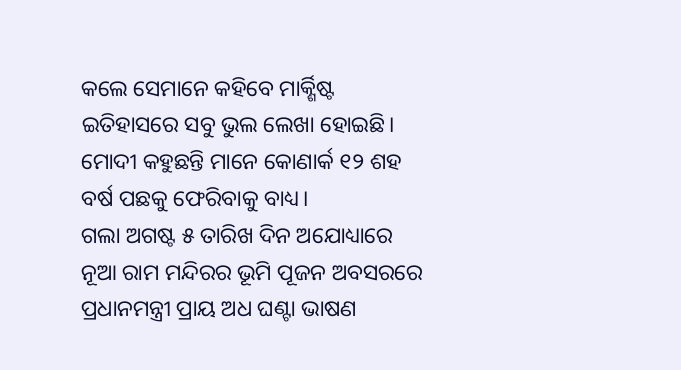କଲେ ସେମାନେ କହିବେ ମାର୍କ୍ଶିଷ୍ଟ ଇତିହାସରେ ସବୁ ଭୁଲ ଲେଖା ହୋଇଛି। ମୋଦୀ କହୁଛନ୍ତି ମାନେ କୋଣାର୍କ ୧୨ ଶହ ବର୍ଷ ପଛକୁ ଫେରିବାକୁ ବାଧ୍ୟ।
ଗଲା ଅଗଷ୍ଟ ୫ ତାରିଖ ଦିନ ଅଯୋଧ୍ୟାରେ ନୂଆ ରାମ ମନ୍ଦିରର ଭୂମି ପୂଜନ ଅବସରରେ ପ୍ରଧାନମନ୍ତ୍ରୀ ପ୍ରାୟ ଅଧ ଘଣ୍ଟା ଭାଷଣ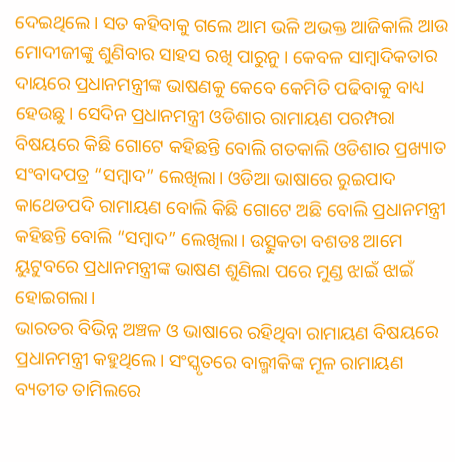ଦେଇଥିଲେ। ସତ କହିବାକୁ ଗଲେ ଆମ ଭଳି ଅଭକ୍ତ ଆଜିକାଲି ଆଉ ମୋଦୀଜୀଙ୍କୁ ଶୁଣିବାର ସାହସ ରଖି ପାରୁନୁ। କେବଳ ସାମ୍ବାଦିକତାର ଦାୟରେ ପ୍ରଧାନମନ୍ତ୍ରୀଙ୍କ ଭାଷଣକୁ କେବେ କେମିତି ପଢିବାକୁ ବାଧ୍ୟ ହେଉଛୁ। ସେଦିନ ପ୍ରଧାନମନ୍ତ୍ରୀ ଓଡିଶାର ରାମାୟଣ ପରମ୍ପରା ବିଷୟରେ କିଛି ଗୋଟେ କହିଛନ୍ତି ବୋଲି ଗତକାଲି ଓଡିଶାର ପ୍ରଖ୍ୟାତ ସଂବାଦପତ୍ର “ସମ୍ବାଦ” ଲେଖିଲା। ଓଡିଆ ଭାଷାରେ ରୁଇପାଦ କାଥେଡପଦି ରାମାୟଣ ବୋଲି କିଛି ଗୋଟେ ଅଛି ବୋଲି ପ୍ରଧାନମନ୍ତ୍ରୀ କହିଛନ୍ତି ବୋଲି “ସମ୍ବାଦ” ଲେଖିଲା। ଉତ୍ସୁକତା ବଶତଃ ଆମେ ୟୁଟୁବରେ ପ୍ରଧାନମନ୍ତ୍ରୀଙ୍କ ଭାଷଣ ଶୁଣିଲା ପରେ ମୁଣ୍ଡ ଝାଇଁ ଝାଇଁ ହୋଇଗଲା।
ଭାରତର ବିଭିନ୍ନ ଅଞ୍ଚଳ ଓ ଭାଷାରେ ରହିଥିବା ରାମାୟଣ ବିଷୟରେ ପ୍ରଧାନମନ୍ତ୍ରୀ କହୁଥିଲେ। ସଂସ୍କୃତରେ ବାଲ୍ମୀକିଙ୍କ ମୂଳ ରାମାୟଣ ବ୍ୟତୀତ ତାମିଲରେ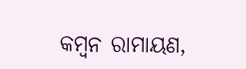କମ୍ବନ ରାମାୟଣ,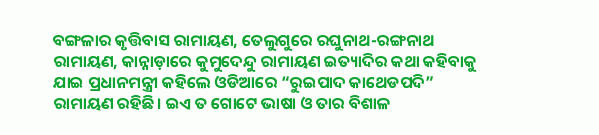ବଙ୍ଗଳାର କୃତ୍ତିବାସ ରାମାୟଣ, ତେଲୁଗୁରେ ରଘୁନାଥ-ରଙ୍ଗନାଥ ରାମାୟଣ, କାନ୍ନାଡ଼ାରେ କୁମୁଦେନ୍ଦୁ ରାମାୟଣ ଇତ୍ୟାଦିର କଥା କହିବାକୁ ଯାଇ ପ୍ରଧାନମନ୍ତ୍ରୀ କହିଲେ ଓଡିଆରେ “ରୁଇପାଦ କାଥେଡପଦି” ରାମାୟଣ ରହିଛି। ଇଏ ତ ଗୋଟେ ଭାଷା ଓ ତାର ବିଶାଳ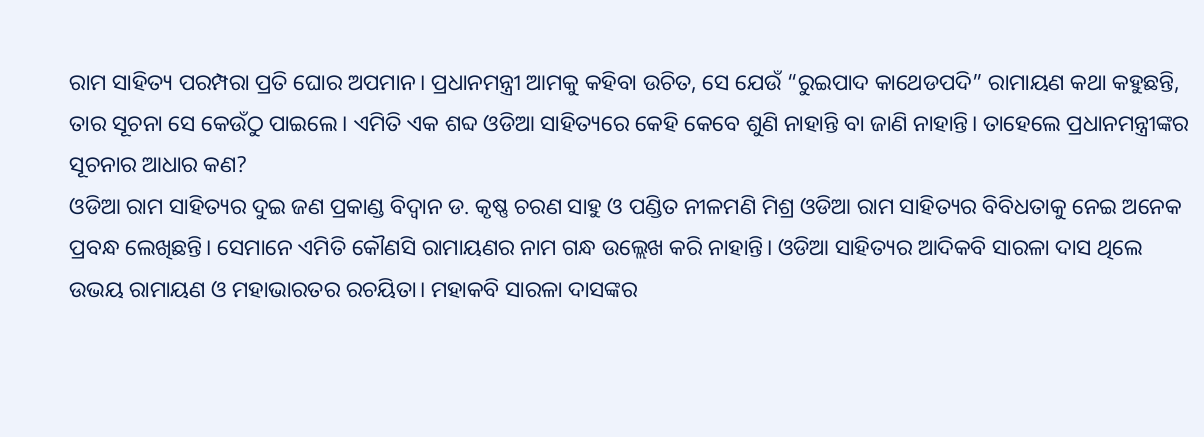ରାମ ସାହିତ୍ୟ ପରମ୍ପରା ପ୍ରତି ଘୋର ଅପମାନ। ପ୍ରଧାନମନ୍ତ୍ରୀ ଆମକୁ କହିବା ଉଚିତ, ସେ ଯେଉଁ “ରୁଇପାଦ କାଥେଡପଦି” ରାମାୟଣ କଥା କହୁଛନ୍ତି, ତାର ସୂଚନା ସେ କେଉଁଠୁ ପାଇଲେ। ଏମିତି ଏକ ଶବ୍ଦ ଓଡିଆ ସାହିତ୍ୟରେ କେହି କେବେ ଶୁଣି ନାହାନ୍ତି ବା ଜାଣି ନାହାନ୍ତି। ତାହେଲେ ପ୍ରଧାନମନ୍ତ୍ରୀଙ୍କର ସୂଚନାର ଆଧାର କଣ?
ଓଡିଆ ରାମ ସାହିତ୍ୟର ଦୁଇ ଜଣ ପ୍ରକାଣ୍ଡ ବିଦ୍ଵାନ ଡ. କୃଷ୍ଣ ଚରଣ ସାହୁ ଓ ପଣ୍ଡିତ ନୀଳମଣି ମିଶ୍ର ଓଡିଆ ରାମ ସାହିତ୍ୟର ବିବିଧତାକୁ ନେଇ ଅନେକ ପ୍ରବନ୍ଧ ଲେଖିଛନ୍ତି। ସେମାନେ ଏମିତି କୌଣସି ରାମାୟଣର ନାମ ଗନ୍ଧ ଉଲ୍ଲେଖ କରି ନାହାନ୍ତି। ଓଡିଆ ସାହିତ୍ୟର ଆଦିକବି ସାରଳା ଦାସ ଥିଲେ ଉଭୟ ରାମାୟଣ ଓ ମହାଭାରତର ରଚୟିତା। ମହାକବି ସାରଳା ଦାସଙ୍କର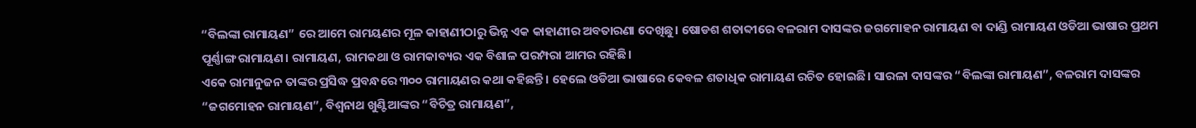“ବିଲଙ୍କା ରାମାୟଣ” ରେ ଆମେ ରାମୟଣର ମୂଳ କାହାଣୀଠାରୁ ଭିନ୍ନ ଏକ କାହାଣୀର ଅବତାରଣା ଦେଖିଛୁ। ଷୋଡଶ ଶତାବ୍ଦୀରେ ବଳରାମ ଦାସଙ୍କର ଜଗମୋହନ ରାମାୟଣ ବା ଦାଣ୍ଡି ରାମାୟଣ ଓଡିଆ ଭାଷାର ପ୍ରଥମ ପୂର୍ଣ୍ଣାଙ୍ଗ ରାମାୟଣ। ରାମାୟଣ, ରାମକଥା ଓ ରାମକାବ୍ୟର ଏକ ବିଶାଳ ପରମ୍ପରା ଆମର ରହିଛି।
ଏକେ ରାମାନୁଜନ ତାଙ୍କର ପ୍ରସିଦ୍ଧ ପ୍ରବନ୍ଧରେ ୩୦୦ ରାମାୟଣର କଥା କହିଛନ୍ତି। ହେଲେ ଓଡିଆ ଭାଷାରେ କେବଳ ଶତାଧିକ ରାମାୟଣ ରଚିତ ହୋଇଛି। ସାରଳା ଦାସଙ୍କର “ବିଲଙ୍କା ରାମାୟଣ”, ବଳରାମ ଦାସଙ୍କର “ଜଗମୋହନ ରାମାୟଣ”, ବିଶ୍ଵନାଥ ଖୁଣ୍ଟିଆଙ୍କର “ବିଚିତ୍ର ରାମାୟଣ”,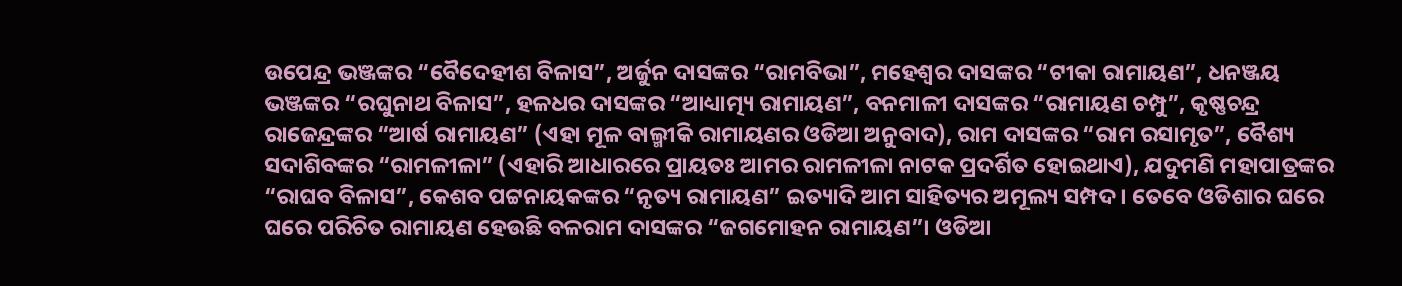ଉପେନ୍ଦ୍ର ଭଞ୍ଜଙ୍କର “ବୈଦେହୀଶ ବିଳାସ”, ଅର୍ଜୁନ ଦାସଙ୍କର “ରାମବିଭା”, ମହେଶ୍ଵର ଦାସଙ୍କର “ଟୀକା ରାମାୟଣ”, ଧନଞ୍ଜୟ ଭଞ୍ଜଙ୍କର “ରଘୁନାଥ ବିଳାସ”, ହଳଧର ଦାସଙ୍କର “ଆଧ୍ୟାତ୍ମ୍ୟ ରାମାୟଣ”, ବନମାଳୀ ଦାସଙ୍କର “ରାମାୟଣ ଚମ୍ପୁ”, କୃଷ୍ଣଚନ୍ଦ୍ର ରାଜେନ୍ଦ୍ରଙ୍କର “ଆର୍ଷ ରାମାୟଣ” (ଏହା ମୂଳ ବାଲ୍ମୀକି ରାମାୟଣର ଓଡିଆ ଅନୁବାଦ), ରାମ ଦାସଙ୍କର “ରାମ ରସାମୃତ”, ବୈଶ୍ୟ ସଦାଶିବଙ୍କର “ରାମଳୀଳା” (ଏହାରି ଆଧାରରେ ପ୍ରାୟତଃ ଆମର ରାମଳୀଳା ନାଟକ ପ୍ରଦର୍ଶିତ ହୋଇଥାଏ), ଯଦୁମଣି ମହାପାତ୍ରଙ୍କର “ରାଘବ ବିଳାସ”, କେଶବ ପଟ୍ଟନାୟକଙ୍କର “ନୃତ୍ୟ ରାମାୟଣ” ଇତ୍ୟାଦି ଆମ ସାହିତ୍ୟର ଅମୂଲ୍ୟ ସମ୍ପଦ। ତେବେ ଓଡିଶାର ଘରେ ଘରେ ପରିଚିତ ରାମାୟଣ ହେଉଛି ବଳରାମ ଦାସଙ୍କର “ଜଗମୋହନ ରାମାୟଣ”। ଓଡିଆ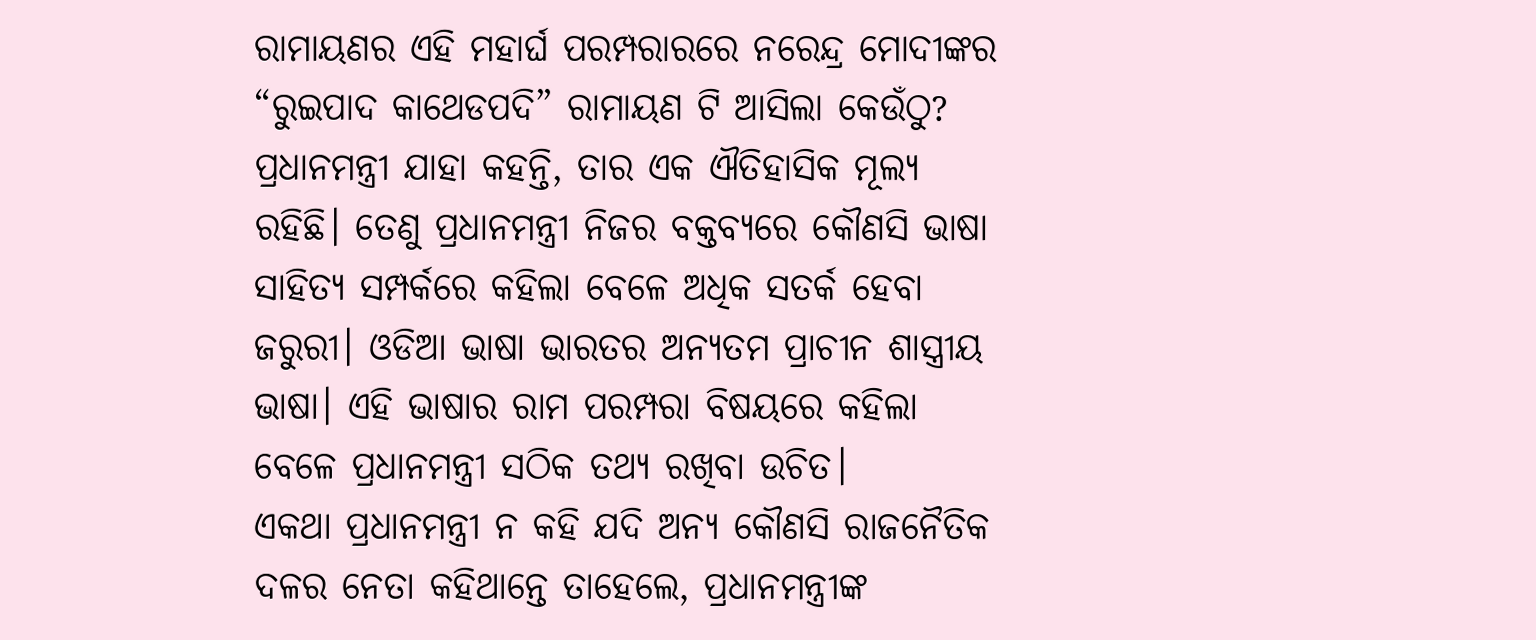ରାମାୟଣର ଏହି ମହାର୍ଘ ପରମ୍ପରାରରେ ନରେନ୍ଦ୍ର ମୋଦୀଙ୍କର “ରୁଇପାଦ କାଥେଡପଦି” ରାମାୟଣ ଟି ଆସିଲା କେଉଁଠୁ?
ପ୍ରଧାନମନ୍ତ୍ରୀ ଯାହା କହନ୍ତି, ତାର ଏକ ଐତିହାସିକ ମୂଲ୍ୟ ରହିଛି। ତେଣୁ ପ୍ରଧାନମନ୍ତ୍ରୀ ନିଜର ବକ୍ତବ୍ୟରେ କୌଣସି ଭାଷା ସାହିତ୍ୟ ସମ୍ପର୍କରେ କହିଲା ବେଳେ ଅଧିକ ସତର୍କ ହେବା ଜରୁରୀ। ଓଡିଆ ଭାଷା ଭାରତର ଅନ୍ୟତମ ପ୍ରାଚୀନ ଶାସ୍ତ୍ରୀୟ ଭାଷା। ଏହି ଭାଷାର ରାମ ପରମ୍ପରା ବିଷୟରେ କହିଲା ବେଳେ ପ୍ରଧାନମନ୍ତ୍ରୀ ସଠିକ ତଥ୍ୟ ରଖିବା ଉଚିତ।
ଏକଥା ପ୍ରଧାନମନ୍ତ୍ରୀ ନ କହି ଯଦି ଅନ୍ୟ କୌଣସି ରାଜନୈତିକ ଦଳର ନେତା କହିଥାନ୍ତେ ତାହେଲେ, ପ୍ରଧାନମନ୍ତ୍ରୀଙ୍କ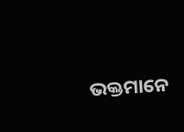ଭକ୍ତମାନେ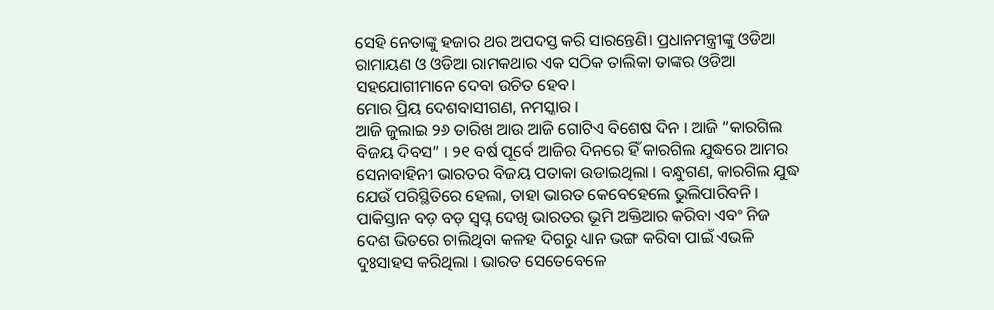ସେହି ନେତାଙ୍କୁ ହଜାର ଥର ଅପଦସ୍ତ କରି ସାରନ୍ତେଣି। ପ୍ରଧାନମନ୍ତ୍ରୀଙ୍କୁ ଓଡିଆ ରାମାୟଣ ଓ ଓଡିଆ ରାମକଥାର ଏକ ସଠିକ ତାଲିକା ତାଙ୍କର ଓଡିଆ ସହଯୋଗୀମାନେ ଦେବା ଉଚିତ ହେବ।
ମୋର ପ୍ରିୟ ଦେଶବାସୀଗଣ, ନମସ୍କାର ।
ଆଜି ଜୁଲାଇ ୨୬ ତାରିଖ ଆଉ ଆଜି ଗୋଟିଏ ବିଶେଷ ଦିନ । ଆଜି “କାରଗିଲ ବିଜୟ ଦିବସ” । ୨୧ ବର୍ଷ ପୂର୍ବେ ଆଜିର ଦିନରେ ହିଁ କାରଗିଲ ଯୁଦ୍ଧରେ ଆମର ସେନାବାହିନୀ ଭାରତର ବିଜୟ ପତାକା ଉଡାଇଥିଲା । ବନ୍ଧୁଗଣ, କାରଗିଲ ଯୁଦ୍ଧ ଯେଉଁ ପରିସ୍ଥିତିରେ ହେଲା, ତାହା ଭାରତ କେବେହେଲେ ଭୁଲିପାରିବନି । ପାକିସ୍ତାନ ବଡ଼ ବଡ଼ ସ୍ୱପ୍ନ ଦେଖି ଭାରତର ଭୂମି ଅକ୍ତିଆର କରିବା ଏବଂ ନିଜ ଦେଶ ଭିତରେ ଚାଲିଥିବା କଳହ ଦିଗରୁ ଧ୍ୟାନ ଭଙ୍ଗ କରିବା ପାଇଁ ଏଭଳି ଦୁଃସାହସ କରିଥିଲା । ଭାରତ ସେତେବେଳେ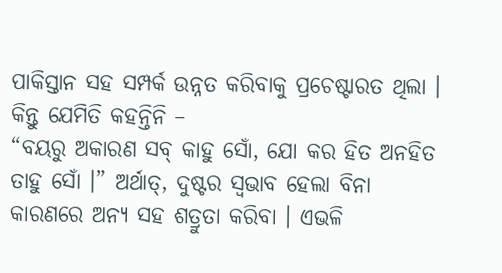ପାକିସ୍ତାନ ସହ ସମ୍ପର୍କ ଉନ୍ନତ କରିବାକୁ ପ୍ରଚେଷ୍ଟାରତ ଥିଲା । କିନ୍ତୁ ଯେମିତି କହନ୍ତିନି –
“ବୟରୁ ଅକାରଣ ସବ୍ କାହୁ ସୋଁ, ଯୋ କର ହିତ ଅନହିତ ତାହୁ ସୋଁ ।” ଅର୍ଥାତ୍, ଦୁଷ୍ଟର ସ୍ୱଭାବ ହେଲା ବିନା କାରଣରେ ଅନ୍ୟ ସହ ଶତ୍ରୁତା କରିବା । ଏଭଳି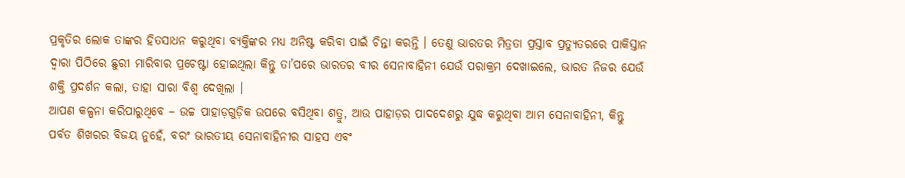ପ୍ରକୃତିର ଲୋକ ତାଙ୍କର ହିତସାଧନ କରୁଥିବା ବ୍ୟକ୍ତିଙ୍କର ମଧ୍ୟ ଅନିଷ୍ଟ କରିବା ପାଇଁ ଚିନ୍ତା କରନ୍ତି । ତେଣୁ ଭାରତର ମିତ୍ରତା ପ୍ରସ୍ତାବ ପ୍ରତ୍ୟୁତରରେ ପାକିସ୍ତାନ ଦ୍ୱାରା ପିଠିରେ ଛୁରୀ ମାରିବାର ପ୍ରଚେଷ୍ଟା ହୋଇଥିଲା କିନ୍ତୁ ତା’ପରେ ଭାରତର ବୀର ସେନାବାହିନୀ ଯେଉଁ ପରାକ୍ରମ ଦେଖାଇଲେ, ଭାରତ ନିଜର ଯେଉଁ ଶକ୍ତି ପ୍ରଦର୍ଶନ କଲା, ତାହା ସାରା ବିଶ୍ୱ ଦେଖିଲା ।
ଆପଣ କଳ୍ପନା କରିପାରୁଥିବେ – ଉଚ୍ଚ ପାହାଡ଼ଗୁଡ଼ିକ ଉପରେ ବସିଥିବା ଶତ୍ରୁ, ଆଉ ପାହାଡ଼ର ପାଦଦେଶରୁ ଯୁଦ୍ଧ କରୁଥିବା ଆମ ସେନାବାହିନୀ, କିନ୍ତୁ ପର୍ବତ ଶିଖରର ବିଜୟ ନୁହେଁ, ବରଂ ଭାରତୀୟ ସେନାବାହିନୀର ସାହସ ଏବଂ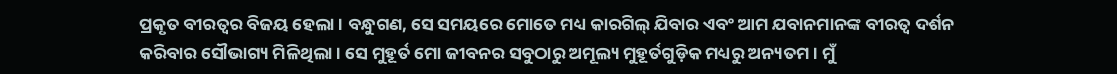ପ୍ରକୃତ ବୀରତ୍ୱର ବିଜୟ ହେଲା । ବନ୍ଧୁଗଣ, ସେ ସମୟରେ ମୋତେ ମଧ୍ୟ କାରଗିଲ୍ ଯିବାର ଏବଂ ଆମ ଯବାନମାନଙ୍କ ବୀରତ୍ୱ ଦର୍ଶନ କରିବାର ସୌଭାଗ୍ୟ ମିଳିଥିଲା । ସେ ମୁହୂର୍ତ ମୋ ଜୀବନର ସବୁଠାରୁ ଅମୂଲ୍ୟ ମୁହୂର୍ତଗୁଡ଼ିକ ମଧ୍ୟରୁ ଅନ୍ୟତମ । ମୁଁ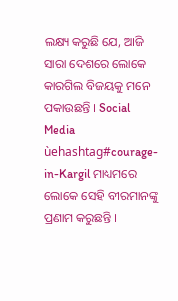ଲକ୍ଷ୍ୟ କରୁଛି ଯେ, ଆଜି ସାରା ଦେଶରେ ଲୋକେ କାରଗିଲ ବିଜୟକୁ ମନେ ପକାଉଛନ୍ତି । Social Media ùehashtag#courage-in-Kargil ମାଧ୍ୟମରେ ଲୋକେ ସେହି ବୀରମାନଙ୍କୁ ପ୍ରଣାମ କରୁଛନ୍ତି ।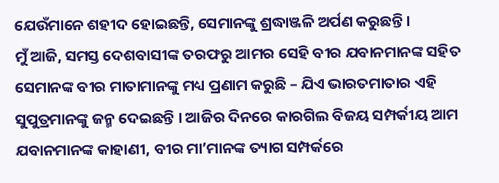ଯେଉଁମାନେ ଶହୀଦ ହୋଇଛନ୍ତି, ସେମାନଙ୍କୁ ଶ୍ରଦ୍ଧାଞ୍ଜଳି ଅର୍ପଣ କରୁଛନ୍ତି ।
ମୁଁ ଆଜି, ସମସ୍ତ ଦେଶବାସୀଙ୍କ ତରଫରୁ ଆମର ସେହି ବୀର ଯବାନମାନଙ୍କ ସହିତ ସେମାନଙ୍କ ବୀର ମାତାମାନଙ୍କୁ ମଧ୍ୟ ପ୍ରଣାମ କରୁଛି – ଯିଏ ଭାରତମାତାର ଏହି ସୁପୁତ୍ରମାନଙ୍କୁ ଜନ୍ମ ଦେଇଛନ୍ତି । ଆଜିର ଦିନରେ କାରଗିଲ ବିଜୟ ସମ୍ପର୍କୀୟ ଆମ ଯବାନମାନଙ୍କ କାହାଣୀ, ବୀର ମା’ମାନଙ୍କ ତ୍ୟାଗ ସମ୍ପର୍କରେ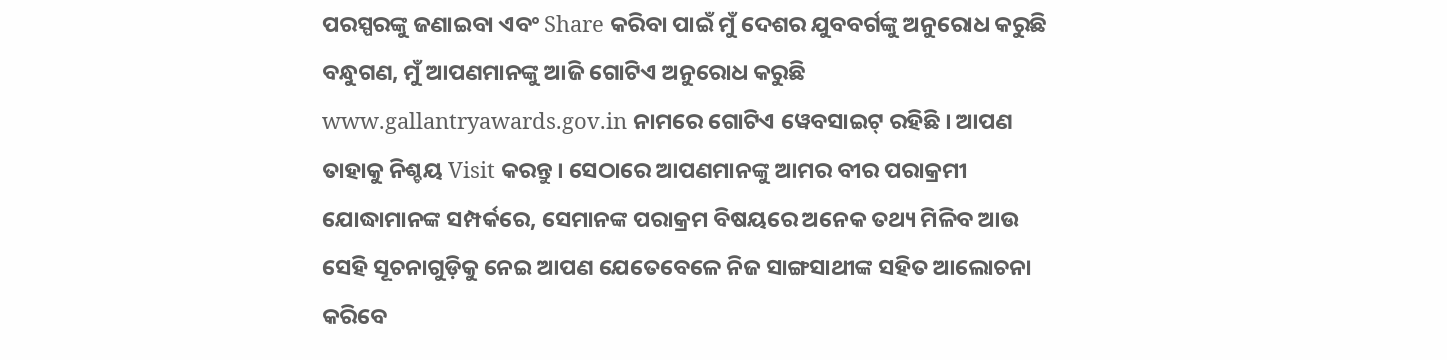ପରସ୍ପରଙ୍କୁ ଜଣାଇବା ଏବଂ Share କରିବା ପାଇଁ ମୁଁ ଦେଶର ଯୁବବର୍ଗଙ୍କୁ ଅନୁରୋଧ କରୁଛି ବନ୍ଧୁଗଣ, ମୁଁ ଆପଣମାନଙ୍କୁ ଆଜି ଗୋଟିଏ ଅନୁରୋଧ କରୁଛି
www.gallantryawards.gov.in ନାମରେ ଗୋଟିଏ ୱେବସାଇଟ୍ ରହିଛି । ଆପଣ ତାହାକୁ ନିଶ୍ଚୟ Visit କରନ୍ତୁ । ସେଠାରେ ଆପଣମାନଙ୍କୁ ଆମର ବୀର ପରାକ୍ରମୀ ଯୋଦ୍ଧାମାନଙ୍କ ସମ୍ପର୍କରେ, ସେମାନଙ୍କ ପରାକ୍ରମ ବିଷୟରେ ଅନେକ ତଥ୍ୟ ମିଳିବ ଆଉ ସେହି ସୂଚନାଗୁଡ଼ିକୁ ନେଇ ଆପଣ ଯେତେବେଳେ ନିଜ ସାଙ୍ଗସାଥୀଙ୍କ ସହିତ ଆଲୋଚନା କରିବେ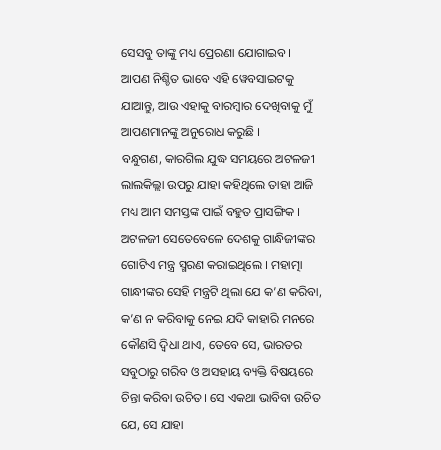ସେସବୁ ତାଙ୍କୁ ମଧ୍ୟ ପ୍ରେରଣା ଯୋଗାଇବ । ଆପଣ ନିଶ୍ଚିତ ଭାବେ ଏହି ୱେବସାଇଟକୁ ଯାଆନ୍ତୁ, ଆଉ ଏହାକୁ ବାରମ୍ବାର ଦେଖିବାକୁ ମୁଁ ଆପଣମାନଙ୍କୁ ଅନୁରୋଧ କରୁଛି ।
ବନ୍ଧୁଗଣ, କାରଗିଲ ଯୁଦ୍ଧ ସମୟରେ ଅଟଳଜୀ ଲାଲକିଲ୍ଲା ଉପରୁ ଯାହା କହିଥିଲେ ତାହା ଆଜି ମଧ୍ୟ ଆମ ସମସ୍ତଙ୍କ ପାଇଁ ବହୁତ ପ୍ରାସଙ୍ଗିକ । ଅଟଳଜୀ ସେତେବେଳେ ଦେଶକୁ ଗାନ୍ଧିଜୀଙ୍କର ଗୋଟିଏ ମନ୍ତ୍ର ସ୍ମରଣ କରାଇଥିଲେ । ମହାତ୍ମା ଗାନ୍ଧୀଙ୍କର ସେହି ମନ୍ତ୍ରଟି ଥିଲା ଯେ କ’ଣ କରିବା, କ’ଣ ନ କରିବାକୁ ନେଇ ଯଦି କାହାରି ମନରେ କୌଣସି ଦ୍ୱିଧା ଥାଏ, ତେବେ ସେ, ଭାରତର ସବୁଠାରୁ ଗରିବ ଓ ଅସହାୟ ବ୍ୟକ୍ତି ବିଷୟରେ ଚିନ୍ତା କରିବା ଉଚିତ। ସେ ଏକଥା ଭାବିବା ଉଚିତ ଯେ, ସେ ଯାହା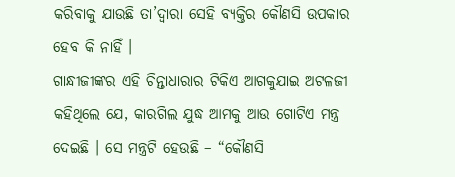କରିବାକୁ ଯାଉଛି ତା’ଦ୍ୱାରା ସେହି ବ୍ୟକ୍ତିର କୌଣସି ଉପକାର ହେବ କି ନାହିଁ ।
ଗାନ୍ଧୀଜୀଙ୍କର ଏହି ଚିନ୍ତାଧାରାର ଟିକିଏ ଆଗକୁଯାଇ ଅଟଳଜୀ କହିଥିଲେ ଯେ, କାରଗିଲ ଯୁଦ୍ଧ ଆମକୁ ଆଉ ଗୋଟିଏ ମନ୍ତ୍ର ଦେଇଛି । ସେ ମନ୍ତ୍ରଟି ହେଉଛି – “କୌଣସି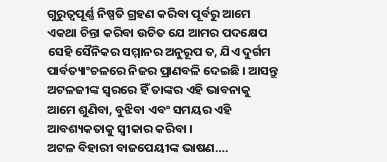ଗୁରୁତ୍ୱପୂର୍ଣ୍ଣ ନିଷ୍ପତି ଗ୍ରହଣ କରିବା ପୂର୍ବରୁ ଆମେ ଏକଥା ଚିନ୍ତା କରିବା ଉଚିତ ଯେ ଆମର ପଦକ୍ଷେପ ସେହି ସୈନିକର ସମ୍ମାନର ଅନୁରୂପ ତ, ଯିଏ ଦୁର୍ଗମ ପାର୍ବତ୍ୟାଂଚଳରେ ନିଜର ପ୍ରାଣବଳି ଦେଇଛି । ଆସନ୍ତୁ ଅଟଳଜୀଙ୍କ ସ୍ୱରରେ ହିଁ ତାଙ୍କର ଏହି ଭାବନାକୁ ଆମେ ଶୁଣିବା, ବୁଝିବା ଏବଂ ସମୟର ଏହି ଆବଶ୍ୟକତାକୁ ସ୍ୱୀକାର କରିବା ।
ଅଟଳ ବିହାରୀ ବାଜପେୟୀଙ୍କ ଭାଷଣ….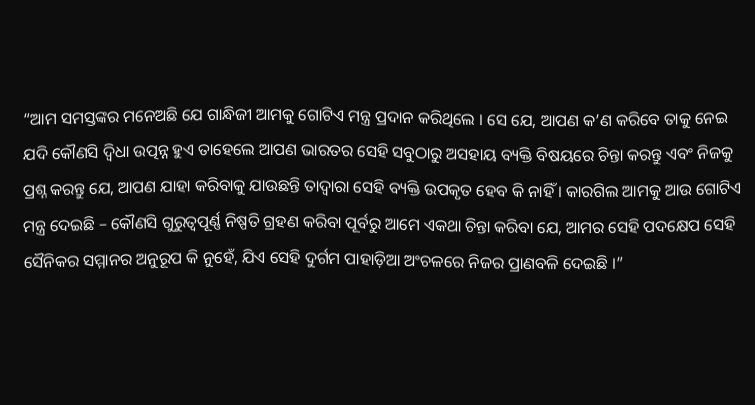“ଆମ ସମସ୍ତଙ୍କର ମନେଅଛି ଯେ ଗାନ୍ଧିଜୀ ଆମକୁ ଗୋଟିଏ ମନ୍ତ୍ର ପ୍ରଦାନ କରିଥିଲେ । ସେ ଯେ, ଆପଣ କ’ଣ କରିବେ ତାକୁ ନେଇ ଯଦି କୌଣସି ଦ୍ୱିଧା ଉତ୍ପନ୍ନ ହୁଏ ତାହେଲେ ଆପଣ ଭାରତର ସେହି ସବୁଠାରୁ ଅସହାୟ ବ୍ୟକ୍ତି ବିଷୟରେ ଚିନ୍ତା କରନ୍ତୁ ଏବଂ ନିଜକୁ ପ୍ରଶ୍ନ କରନ୍ତୁ ଯେ, ଆପଣ ଯାହା କରିବାକୁ ଯାଉଛନ୍ତି ତାଦ୍ୱାରା ସେହି ବ୍ୟକ୍ତି ଉପକୃତ ହେବ କି ନାହିଁ । କାରଗିଲ ଆମକୁ ଆଉ ଗୋଟିଏ ମନ୍ତ୍ର ଦେଇଛି – କୌଣସି ଗୁରୁତ୍ୱପୂର୍ଣ୍ଣ ନିଷ୍ପତି ଗ୍ରହଣ କରିବା ପୂର୍ବରୁ ଆମେ ଏକଥା ଚିନ୍ତା କରିବା ଯେ, ଆମର ସେହି ପଦକ୍ଷେପ ସେହି ସୈନିକର ସମ୍ମାନର ଅନୁରୂପ କି ନୁହେଁ, ଯିଏ ସେହି ଦୁର୍ଗମ ପାହାଡ଼ିଆ ଅଂଚଳରେ ନିଜର ପ୍ରାଣବଳି ଦେଇଛି ।”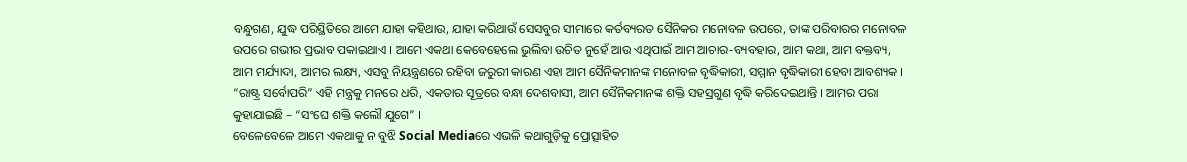ବନ୍ଧୁଗଣ, ଯୁଦ୍ଧ ପରିସ୍ଥିତିରେ ଆମେ ଯାହା କହିଥାଉ, ଯାହା କରିଥାଉଁ ସେସବୁର ସୀମାରେ କର୍ତବ୍ୟରତ ସୈନିକର ମନୋବଳ ଉପରେ, ତାଙ୍କ ପରିବାରର ମନୋବଳ ଉପରେ ଗଭୀର ପ୍ରଭାବ ପକାଇଥାଏ । ଆମେ ଏକଥା କେବେହେଲେ ଭୁଲିବା ଉଚିତ ନୁହେଁ ଆଉ ଏଥିପାଇଁ ଆମ ଆଚାର-ବ୍ୟବହାର, ଆମ କଥା, ଆମ ବକ୍ତବ୍ୟ, ଆମ ମର୍ଯ୍ୟାଦା, ଆମର ଲକ୍ଷ୍ୟ, ଏସବୁ ନିୟନ୍ତ୍ରଣରେ ରହିବା ଜରୁରୀ କାରଣ ଏହା ଆମ ସୈନିକମାନଙ୍କ ମନୋବଳ ବୃଦ୍ଧିକାରୀ, ସମ୍ମାନ ବୃଦ୍ଧିକାରୀ ହେବା ଆବଶ୍ୟକ । “ରାଷ୍ଟ୍ର ସର୍ବୋପରି” ଏହି ମନ୍ତ୍ରକୁ ମନରେ ଧରି, ଏକତାର ସୂତ୍ରରେ ବନ୍ଧା ଦେଶବାସୀ, ଆମ ସୈନିକମାନଙ୍କ ଶକ୍ତି ସହସ୍ରଗୁଣ ବୃଦ୍ଧି କରିଦେଇଥାନ୍ତି । ଆମର ପରା କୁହାଯାଇଛି – “ସଂଘେ ଶକ୍ତି କଲୌ ଯୁଗେ” ।
ବେଳେବେଳେ ଆମେ ଏକଥାକୁ ନ ବୁଝି Social Mediaରେ ଏଭଳି କଥାଗୁଡ଼ିକୁ ପ୍ରୋତ୍ସାହିତ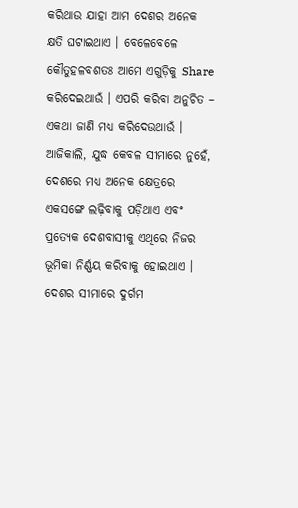କରିଥାଉ ଯାହା ଆମ ଦେଶର ଅନେକ କ୍ଷତି ଘଟାଇଥାଏ । ବେଳେବେଳେ କୌତୁହଳବଶତଃ ଆମେ ଏଗୁଡ଼ିକୁ Share କରିଦେଇଥାଉଁ । ଏପରି କରିବା ଅନୁଚିତ – ଏକଥା ଜାଣି ମଧ୍ୟ କରିଦେଉଥାଉଁ । ଆଜିକାଲି, ଯୁଦ୍ଧ କେବଳ ସୀମାରେ ନୁହେଁ, ଦେଶରେ ମଧ୍ୟ ଅନେକ କ୍ଷେତ୍ରରେ ଏକସଙ୍ଗେ ଲଢ଼ିବାକୁ ପଡ଼ିଥାଏ ଏବଂ ପ୍ରତ୍ୟେକ ଦେଶବାସୀକୁ ଏଥିରେ ନିଜର ଭୂମିକା ନିର୍ଣ୍ଣୟ କରିବାକୁ ହୋଇଥାଏ । ଦେଶର ସୀମାରେ ଦୁର୍ଗମ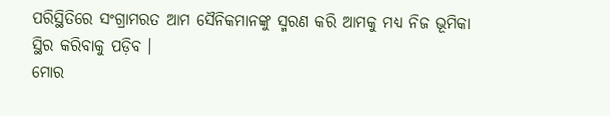ପରିସ୍ଥିତିରେ ସଂଗ୍ରାମରତ ଆମ ସୈନିକମାନଙ୍କୁ ସ୍ମରଣ କରି ଆମକୁ ମଧ୍ୟ ନିଜ ଭୂମିକା ସ୍ଥିର କରିବାକୁ ପଡ଼ିବ ।
ମୋର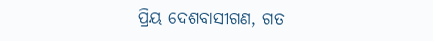ପ୍ରିୟ ଦେଶବାସୀଗଣ, ଗତ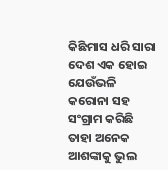କିଛିମାସ ଧରି ସାରା ଦେଶ ଏକ ହୋଇ ଯେଉଁଭଳି କରୋନା ସହ ସଂଗ୍ରାମ କରିଛି ତାହା ଅନେକ ଆଶଙ୍କାକୁ ଭୁଲ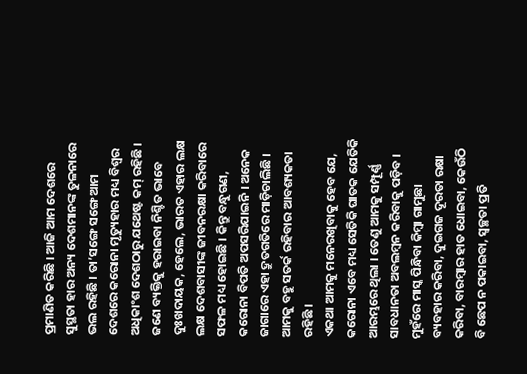ପ୍ରମାଣିତ କରିଛି । ଆଜି ଆମ ଦେଶରେ ସୁସ୍ଥତା ହାର ଅନ୍ୟ ଦେଶମାନଙ୍କ ତୁଳନାରେ ଭଲ ରହିଛି । ତା’ସଙ୍ଗେ ସଙ୍ଗେ ଆମ ଦେଶରେ କରୋନା ମୃତ୍ୟୁହାର ମଧ୍ୟ ବିଶ୍ୱର ଅଧିକାଂଶ ଦେଶଠାରୁ ଯଥେଷ୍ଟ କମ୍ ରହିଛି । ଜଣେ ବ୍ୟକ୍ତିକୁ ହରାଇବା ନିଶ୍ଚିତ ଭାବେ ଦୁଃଖଦାୟକ, ହେଲେ, ଭାରତ ଏହାର ଲକ୍ଷ ଲକ୍ଷ ଦେଶବାସୀଙ୍କ ଜୀବନରକ୍ଷା କରିବାରେ ସଫଳ ମଧ୍ୟ ହୋଇଛି । କିନ୍ତୁ ବନ୍ଧୁଗଣ, କରୋନା ବିପତି ଅପସରିଯାଇନି । ଅନେକ ଜାଗାରେ ଏହା ଦ୍ରୁତଗତିରେ ମାଡ଼ିଚାଲିଛି । ଆମକୁ ବହୁ ସତର୍କ ରହିବାର ଆବଶ୍ୟକତା ରହିଛି ।
ଏକଥା ଆମକୁ ମନେରଖିବାକୁ ହେବ ଯେ, କରୋନା ଏବେ ମଧ୍ୟ ସେତିକି ଘାତକ ଯେତିକି ଆରମ୍ଭରେ ଥିଲା । ତେଣୁ ଆମକୁ ସମ୍ପୂର୍ଣ୍ଣ ସାବଧାନତା ଅବଲମ୍ବନ କରିବାକୁ ପଡ଼ିବ । ମୁହଁରେ ମାସ୍କ ପିନ୍ଧିବା କିମ୍ବା ଗାମୁଛା ବ୍ୟବହାର କରିବା, ଦୁଇଗଜ ଦୂରତା ରକ୍ଷା କରିବା, ବାରମ୍ବାର ହାତ ଧୋଇବା, କେଉଁଠି ବି ଛେପ ନ ପକାଇବା, ସ୍ୱଚ୍ଛତା ପ୍ରତି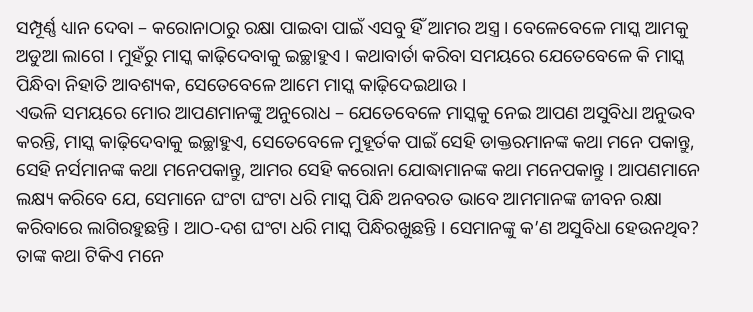ସମ୍ପୂର୍ଣ୍ଣ ଧ୍ୟାନ ଦେବା – କରୋନାଠାରୁ ରକ୍ଷା ପାଇବା ପାଇଁ ଏସବୁ ହିଁ ଆମର ଅସ୍ତ୍ର । ବେଳେବେଳେ ମାସ୍କ ଆମକୁ ଅଡୁଆ ଲାଗେ । ମୁହଁରୁ ମାସ୍କ କାଢ଼ିଦେବାକୁ ଇଚ୍ଛାହୁଏ । କଥାବାର୍ତା କରିବା ସମୟରେ ଯେତେବେଳେ କି ମାସ୍କ ପିନ୍ଧିବା ନିହାତି ଆବଶ୍ୟକ, ସେତେବେଳେ ଆମେ ମାସ୍କ କାଢ଼ିଦେଇଥାଉ ।
ଏଭଳି ସମୟରେ ମୋର ଆପଣମାନଙ୍କୁ ଅନୁରୋଧ – ଯେତେବେଳେ ମାସ୍କକୁ ନେଇ ଆପଣ ଅସୁବିଧା ଅନୁଭବ କରନ୍ତି, ମାସ୍କ କାଢ଼ିଦେବାକୁ ଇଚ୍ଛାହୁଏ, ସେତେବେଳେ ମୁହୂର୍ତକ ପାଇଁ ସେହି ଡାକ୍ତରମାନଙ୍କ କଥା ମନେ ପକାନ୍ତୁ, ସେହି ନର୍ସମାନଙ୍କ କଥା ମନେପକାନ୍ତୁ, ଆମର ସେହି କରୋନା ଯୋଦ୍ଧାମାନଙ୍କ କଥା ମନେପକାନ୍ତୁ । ଆପଣମାନେ ଲକ୍ଷ୍ୟ କରିବେ ଯେ, ସେମାନେ ଘଂଟା ଘଂଟା ଧରି ମାସ୍କ ପିନ୍ଧି ଅନବରତ ଭାବେ ଆମମାନଙ୍କ ଜୀବନ ରକ୍ଷା କରିବାରେ ଲାଗିରହୁଛନ୍ତି । ଆଠ-ଦଶ ଘଂଟା ଧରି ମାସ୍କ ପିନ୍ଧିରଖୁଛନ୍ତି । ସେମାନଙ୍କୁ କ’ଣ ଅସୁବିଧା ହେଉନଥିବ? ତାଙ୍କ କଥା ଟିକିଏ ମନେ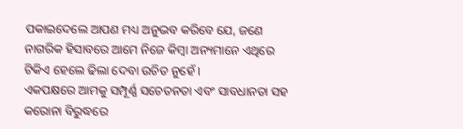ପକାଇଦେଲେ ଆପଣ ମଧ୍ୟ ଅନୁଭବ କରିବେ ଯେ, ଜଣେ ନାଗରିକ ହିସାବରେ ଆମେ ନିଜେ କିମ୍ବା ଅନ୍ୟମାନେ ଏଥିରେ ଟିକିଏ ହେଲେ ଢିଲା ଦେବା ଉଚିତ ନୁହେଁ ।
ଏକପକ୍ଷରେ ଆମକୁ ସମ୍ପୂର୍ଣ୍ଣ ସଚେତନତା ଏବଂ ସାବଧାନତା ସହ କରୋନା ବିରୁଦ୍ଧରେ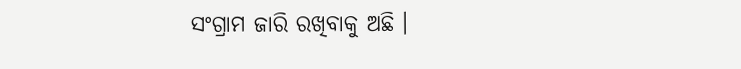ସଂଗ୍ରାମ ଜାରି ରଖିବାକୁ ଅଛି ।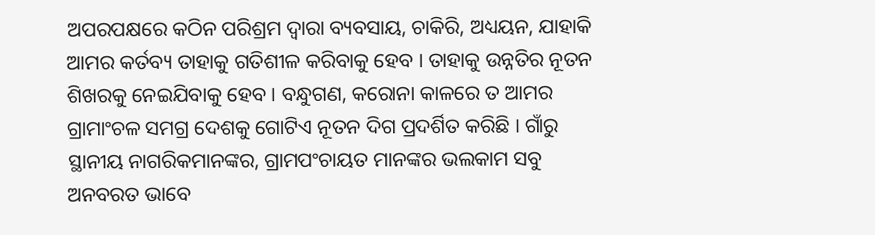ଅପରପକ୍ଷରେ କଠିନ ପରିଶ୍ରମ ଦ୍ୱାରା ବ୍ୟବସାୟ, ଚାକିରି, ଅଧ୍ୟୟନ, ଯାହାକି ଆମର କର୍ତବ୍ୟ ତାହାକୁ ଗତିଶୀଳ କରିବାକୁ ହେବ । ତାହାକୁ ଉନ୍ନତିର ନୂତନ ଶିଖରକୁ ନେଇଯିବାକୁ ହେବ । ବନ୍ଧୁଗଣ, କରୋନା କାଳରେ ତ ଆମର ଗ୍ରାମାଂଚଳ ସମଗ୍ର ଦେଶକୁ ଗୋଟିଏ ନୂତନ ଦିଗ ପ୍ରଦର୍ଶିତ କରିଛି । ଗାଁରୁ ସ୍ଥାନୀୟ ନାଗରିକମାନଙ୍କର, ଗ୍ରାମପଂଚାୟତ ମାନଙ୍କର ଭଲକାମ ସବୁ ଅନବରତ ଭାବେ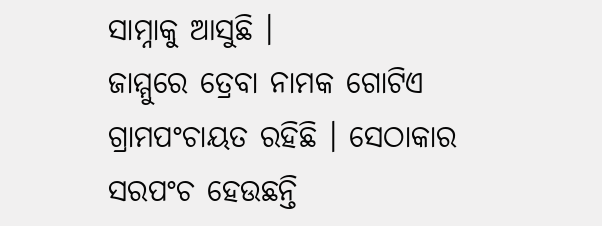ସାମ୍ନାକୁ ଆସୁଛି ।
ଜାମ୍ମୁରେ ତ୍ରେବା ନାମକ ଗୋଟିଏ ଗ୍ରାମପଂଚାୟତ ରହିଛି । ସେଠାକାର ସରପଂଚ ହେଉଛନ୍ତି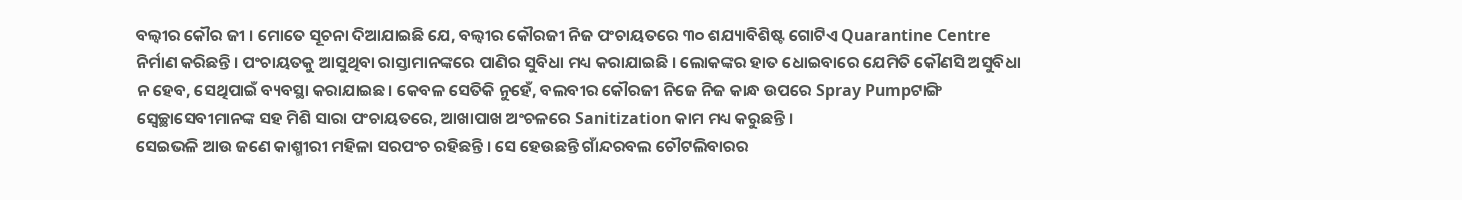ବଲ୍ବୀର କୌର ଜୀ । ମୋତେ ସୂଚନା ଦିଆଯାଇଛି ଯେ, ବଲ୍ବୀର କୌରଜୀ ନିଜ ପଂଚାୟତରେ ୩୦ ଶଯ୍ୟାବିଶିଷ୍ଟ ଗୋଟିଏ Quarantine Centre ନିର୍ମାଣ କରିଛନ୍ତି । ପଂଚାୟତକୁ ଆସୁଥିବା ରାସ୍ତାମାନଙ୍କରେ ପାଣିର ସୁବିଧା ମଧ୍ୟ କରାଯାଇଛି । ଲୋକଙ୍କର ହାତ ଧୋଇବାରେ ଯେମିତି କୌଣସି ଅସୁବିଧା ନ ହେବ, ସେଥିପାଇଁ ବ୍ୟବସ୍ଥା କରାଯାଇଛ। କେବଳ ସେତିକି ନୁହେଁ, ବଲବୀର କୌରଜୀ ନିଜେ ନିଜ କାନ୍ଧ ଉପରେ Spray Pumpଟାଙ୍ଗି ସ୍ୱେଚ୍ଛାସେବୀମାନଙ୍କ ସହ ମିଶି ସାରା ପଂଚାୟତରେ, ଆଖାପାଖ ଅଂଚଳରେ Sanitization କାମ ମଧ୍ୟ କରୁଛନ୍ତି ।
ସେଇଭଳି ଆଉ ଜଣେ କାଶ୍ମୀରୀ ମହିଳା ସରପଂଚ ରହିଛନ୍ତି । ସେ ହେଉଛନ୍ତି ଗାଁନ୍ଦରବଲ ଚୌଟଲିବାରର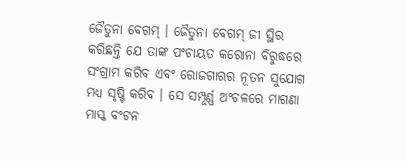ଜୈତୁନା ବେଗମ୍ । ଜୈତୁନା ବେଗମ୍ ଜୀ ସ୍ଥିର କରିଛନ୍ତି ଯେ ତାଙ୍କ ପଂଚାୟତ କରୋନା ବିରୁଦ୍ଧରେ ସଂଗ୍ରାମ କରିବ ଏବଂ ରୋଜଗାରର ନୂତନ ସୁଯୋଗ ମଧ୍ୟ ସୃଷ୍ଟି କରିବ । ସେ ସମ୍ପୂର୍ଣ୍ଣ ଅଂଚଳରେ ମାଗଣା ମାସ୍କ ବଂଟନ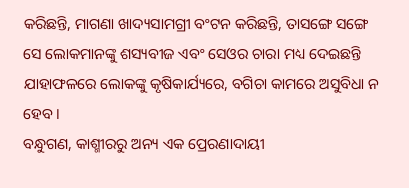କରିଛନ୍ତି, ମାଗଣା ଖାଦ୍ୟସାମଗ୍ରୀ ବଂଟନ କରିଛନ୍ତି, ତାସଙ୍ଗେ ସଙ୍ଗେ ସେ ଲୋକମାନଙ୍କୁ ଶସ୍ୟବୀଜ ଏବଂ ସେଓର ଚାରା ମଧ୍ୟ ଦେଇଛନ୍ତି ଯାହାଫଳରେ ଲୋକଙ୍କୁ କୃଷିକାର୍ଯ୍ୟରେ, ବଗିଚା କାମରେ ଅସୁବିଧା ନ ହେବ ।
ବନ୍ଧୁଗଣ, କାଶ୍ମୀରରୁ ଅନ୍ୟ ଏକ ପ୍ରେରଣାଦାୟୀ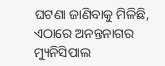ଘଟଣା ଜାଣିବାକୁ ମିଳିଛି, ଏଠାରେ ଅନନ୍ତନାଗର ମ୍ୟୁନିସିପାଲ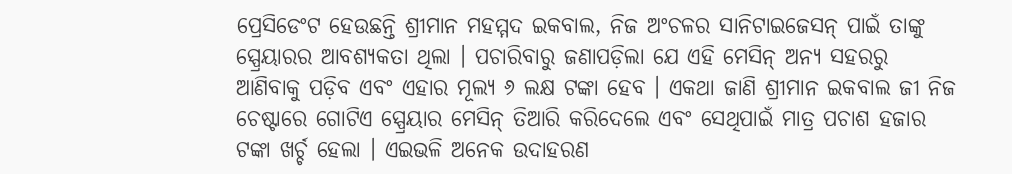ପ୍ରେସିଡେଂଟ ହେଉଛନ୍ତି ଶ୍ରୀମାନ ମହମ୍ମଦ ଇକବାଲ, ନିଜ ଅଂଚଳର ସାନିଟାଇଜେସନ୍ ପାଇଁ ତାଙ୍କୁ ସ୍ପ୍ରେୟାରର ଆବଶ୍ୟକତା ଥିଲା । ପଚାରିବାରୁ ଜଣାପଡ଼ିଲା ଯେ ଏହି ମେସିନ୍ ଅନ୍ୟ ସହରରୁ ଆଣିବାକୁ ପଡ଼ିବ ଏବଂ ଏହାର ମୂଲ୍ୟ ୬ ଲକ୍ଷ ଟଙ୍କା ହେବ । ଏକଥା ଜାଣି ଶ୍ରୀମାନ ଇକବାଲ ଜୀ ନିଜ ଚେଷ୍ଟାରେ ଗୋଟିଏ ସ୍ପ୍ରେୟାର ମେସିନ୍ ତିଆରି କରିଦେଲେ ଏବଂ ସେଥିପାଇଁ ମାତ୍ର ପଚାଶ ହଜାର ଟଙ୍କା ଖର୍ଚ୍ଚ ହେଲା । ଏଇଭଳି ଅନେକ ଉଦାହରଣ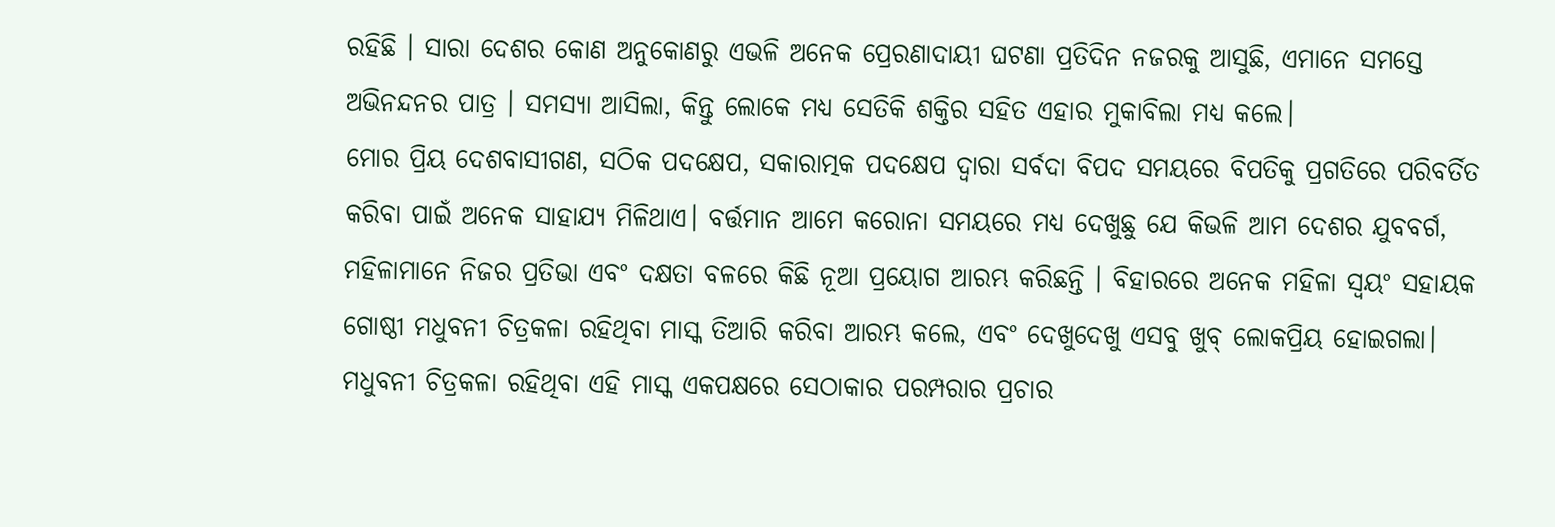ରହିଛି । ସାରା ଦେଶର କୋଣ ଅନୁକୋଣରୁ ଏଭଳି ଅନେକ ପ୍ରେରଣାଦାୟୀ ଘଟଣା ପ୍ରତିଦିନ ନଜରକୁ ଆସୁଛି, ଏମାନେ ସମସ୍ତେ ଅଭିନନ୍ଦନର ପାତ୍ର । ସମସ୍ୟା ଆସିଲା, କିନ୍ତୁ ଲୋକେ ମଧ୍ୟ ସେତିକି ଶକ୍ତିର ସହିତ ଏହାର ମୁକାବିଲା ମଧ୍ୟ କଲେ।
ମୋର ପ୍ରିୟ ଦେଶବାସୀଗଣ, ସଠିକ ପଦକ୍ଷେପ, ସକାରାତ୍ମକ ପଦକ୍ଷେପ ଦ୍ୱାରା ସର୍ବଦା ବିପଦ ସମୟରେ ବିପତିକୁ ପ୍ରଗତିରେ ପରିବର୍ତିତ କରିବା ପାଇଁ ଅନେକ ସାହାଯ୍ୟ ମିଳିଥାଏ। ବର୍ତ୍ତମାନ ଆମେ କରୋନା ସମୟରେ ମଧ୍ୟ ଦେଖୁଛୁ ଯେ କିଭଳି ଆମ ଦେଶର ଯୁବବର୍ଗ, ମହିଳାମାନେ ନିଜର ପ୍ରତିଭା ଏବଂ ଦକ୍ଷତା ବଳରେ କିଛି ନୂଆ ପ୍ରୟୋଗ ଆରମ୍ଭ କରିଛନ୍ତି । ବିହାରରେ ଅନେକ ମହିଳା ସ୍ୱୟଂ ସହାୟକ ଗୋଷ୍ଠୀ ମଧୁବନୀ ଚିତ୍ରକଳା ରହିଥିବା ମାସ୍କ ତିଆରି କରିବା ଆରମ୍ଭ କଲେ, ଏବଂ ଦେଖୁଦେଖୁ ଏସବୁ ଖୁବ୍ ଲୋକପ୍ରିୟ ହୋଇଗଲା।
ମଧୁବନୀ ଚିତ୍ରକଳା ରହିଥିବା ଏହି ମାସ୍କ ଏକପକ୍ଷରେ ସେଠାକାର ପରମ୍ପରାର ପ୍ରଚାର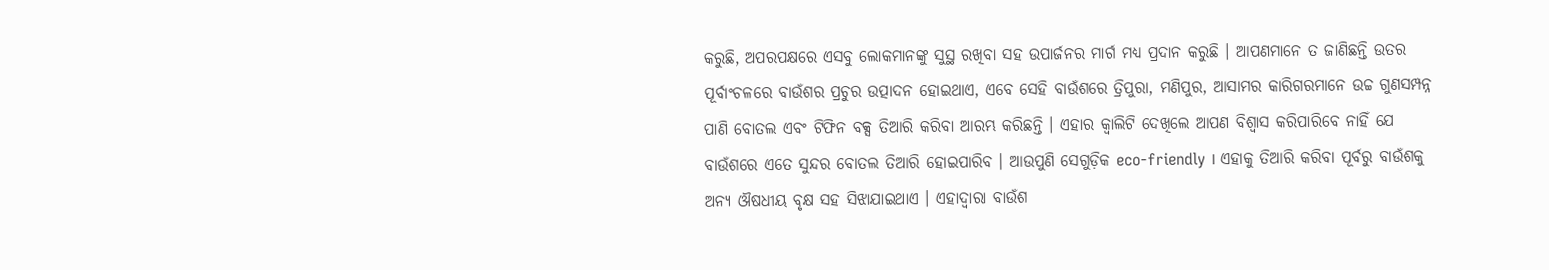କରୁଛି, ଅପରପକ୍ଷରେ ଏସବୁ ଲୋକମାନଙ୍କୁ ସୁସ୍ଥ ରଖିବା ସହ ଉପାର୍ଜନର ମାର୍ଗ ମଧ୍ୟ ପ୍ରଦାନ କରୁଛି । ଆପଣମାନେ ତ ଜାଣିଛନ୍ତି ଉତର ପୂର୍ବାଂଚଳରେ ବାଉଁଶର ପ୍ରଚୁର ଉତ୍ପାଦନ ହୋଇଥାଏ, ଏବେ ସେହି ବାଉଁଶରେ ତ୍ରିପୁରା, ମଣିପୁର, ଆସାମର କାରିଗରମାନେ ଉଚ୍ଚ ଗୁଣସମ୍ପନ୍ନ ପାଣି ବୋତଲ ଏବଂ ଟିଫିନ ବକ୍ସ ତିଆରି କରିବା ଆରମ୍ଭ କରିଛନ୍ତି । ଏହାର କ୍ୱାଲିଟି ଦେଖିଲେ ଆପଣ ବିଶ୍ୱାସ କରିପାରିବେ ନାହିଁ ଯେ ବାଉଁଶରେ ଏତେ ସୁନ୍ଦର ବୋତଲ ତିଆରି ହୋଇପାରିବ । ଆଉପୁଣି ସେଗୁଡ଼ିକ eco-friendly । ଏହାକୁ ତିଆରି କରିବା ପୂର୍ବରୁ ବାଉଁଶକୁ ଅନ୍ୟ ଔଷଧୀୟ ବୃକ୍ଷ ସହ ସିଝାଯାଇଥାଏ । ଏହାଦ୍ୱାରା ବାଉଁଶ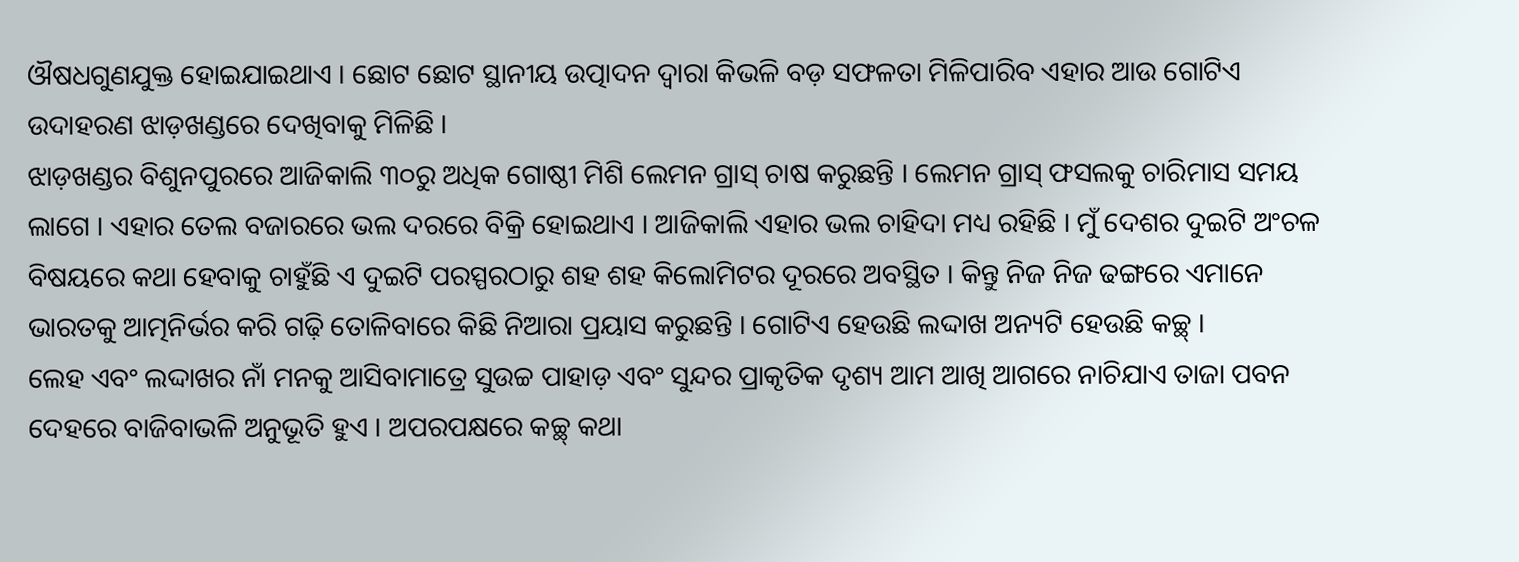ଔଷଧଗୁଣଯୁକ୍ତ ହୋଇଯାଇଥାଏ । ଛୋଟ ଛୋଟ ସ୍ଥାନୀୟ ଉତ୍ପାଦନ ଦ୍ୱାରା କିଭଳି ବଡ଼ ସଫଳତା ମିଳିପାରିବ ଏହାର ଆଉ ଗୋଟିଏ ଉଦାହରଣ ଝାଡ଼ଖଣ୍ଡରେ ଦେଖିବାକୁ ମିଳିଛି ।
ଝାଡ଼ଖଣ୍ଡର ବିଶୁନପୁରରେ ଆଜିକାଲି ୩୦ରୁ ଅଧିକ ଗୋଷ୍ଠୀ ମିଶି ଲେମନ ଗ୍ରାସ୍ ଚାଷ କରୁଛନ୍ତି । ଲେମନ ଗ୍ରାସ୍ ଫସଲକୁ ଚାରିମାସ ସମୟ ଲାଗେ । ଏହାର ତେଲ ବଜାରରେ ଭଲ ଦରରେ ବିକ୍ରି ହୋଇଥାଏ । ଆଜିକାଲି ଏହାର ଭଲ ଚାହିଦା ମଧ୍ୟ ରହିଛି । ମୁଁ ଦେଶର ଦୁଇଟି ଅଂଚଳ ବିଷୟରେ କଥା ହେବାକୁ ଚାହୁଁଛି ଏ ଦୁଇଟି ପରସ୍ପରଠାରୁ ଶହ ଶହ କିଲୋମିଟର ଦୂରରେ ଅବସ୍ଥିତ । କିନ୍ତୁ ନିଜ ନିଜ ଢଙ୍ଗରେ ଏମାନେ ଭାରତକୁ ଆତ୍ମନିର୍ଭର କରି ଗଢ଼ି ତୋଳିବାରେ କିଛି ନିଆରା ପ୍ରୟାସ କରୁଛନ୍ତି । ଗୋଟିଏ ହେଉଛି ଲଦ୍ଦାଖ ଅନ୍ୟଟି ହେଉଛି କଚ୍ଛ୍ ।
ଲେହ ଏବଂ ଲଦ୍ଦାଖର ନାଁ ମନକୁ ଆସିବାମାତ୍ରେ ସୁଉଚ୍ଚ ପାହାଡ଼ ଏବଂ ସୁନ୍ଦର ପ୍ରାକୃତିକ ଦୃଶ୍ୟ ଆମ ଆଖି ଆଗରେ ନାଚିଯାଏ ତାଜା ପବନ ଦେହରେ ବାଜିବାଭଳି ଅନୁଭୂତି ହୁଏ । ଅପରପକ୍ଷରେ କଚ୍ଛ୍ କଥା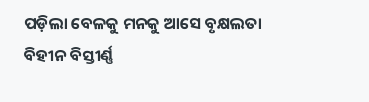ପଡ଼ିଲା ବେଳକୁ ମନକୁ ଆସେ ବୃକ୍ଷଲତା ବିହୀନ ବିସ୍ତୀର୍ଣ୍ଣ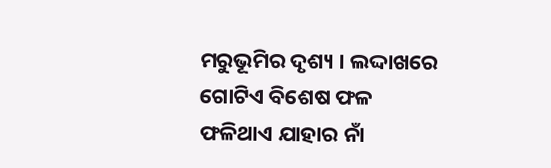ମରୁଭୂମିର ଦୃଶ୍ୟ । ଲଦ୍ଦାଖରେ ଗୋଟିଏ ବିଶେଷ ଫଳ ଫଳିଥାଏ ଯାହାର ନାଁ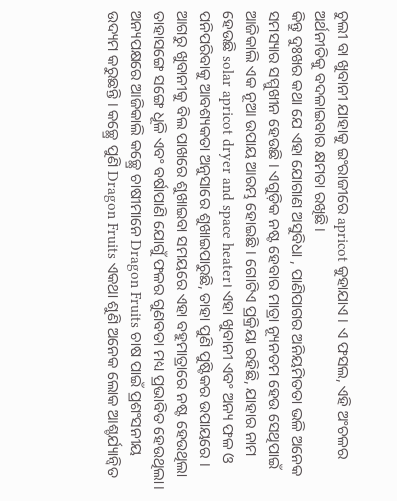ଚୁଲୀ ବା ଖୁବାନୀ ଯାହାକୁ ଇଂରାଜୀରେ apricot କୁହାଯାଏ । ଏ ଫସଲ, ଏହି ଅଂଚଳର ଅର୍ଥନୀତିକୁ ବଦଳାଇବାର କ୍ଷମତା ରଖିଛି ।
କିନ୍ତୁ ଦୁଃଖର କଥା ଯେ ଏହା ଯୋଗାଣ ଅସୁବିଧା , ପାଣିପାଗର ଅନିୟମିତତା ଭଳି ଅନେକ ସମସ୍ୟାର ସମ୍ମୁଖୀନ ହେଉଛି । ଏଗୁଡ଼ିକ ନଷ୍ଟ ହେବାର ମାତ୍ରା ନ୍ୟୂନତମ ହେଉ ସେଥିପାଇଁ ଆଜିକାଲି ଏକ ନୂଆ ଉପାୟ ଆରମ୍ଭ ହୋଇଛି । ଗୋଟିଏ ପ୍ରକ୍ରିୟା ରହିଛି, ଯାହାର ନାମ ହେଉଛି solar apricot dryer and space heater। ଏହା ଖୁବାନୀ ଏବଂ ଅନ୍ୟ ଫଳ ଓ ପନିପରିବାକୁ ଆବଶ୍ୟକତା ଅନୁସାରେ ଶୁଖାଇପାରୁଛି, ତାହା ପୁଣି ପୁଷ୍ଟିକର ଉପାୟରେ । ଆଗରୁ ଖୁବାନୀକୁ ବିଲ ପାଖରେ ଶୁଖାଇବା ସମୟରେ ଏହା ବହୁମାତ୍ରାରେ ନଷ୍ଟ ହେଉଥିଲା ତାହାସଙ୍ଗେ ସଙ୍ଗେ ଧୂଳି ଏବଂ ବର୍ଷାପାଣି ଯୋଗୁଁ ଫଳର ଗୁଣବତା ମଧ୍ୟ ପ୍ରଭାବିତ ହେଉଥିଲା।
ଅନ୍ୟପକ୍ଷରେ ଆଜିକାଲି କଚ୍ଛ୍ରେ ଚାଷୀମାନେ Dragon Fruits ଚାଷ ପାଇଁ ପ୍ରଶଂସନୀୟ ଉଦ୍ୟମ କରୁଛନ୍ତି । କଚ୍ଛ୍ରେ ପୁଣି Dragon Fruits ଏକଥା ଶୁଣି ଅନେକ ଲୋକ ଆଶ୍ଚର୍ଯ୍ୟାନ୍ୱିତ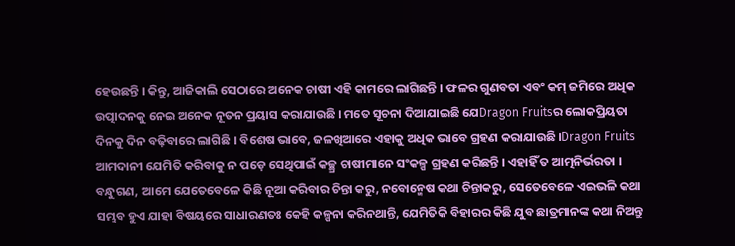ହେଉଛନ୍ତି । କିନ୍ତୁ, ଆଜିକାଲି ସେଠାରେ ଅନେକ ଚାଷୀ ଏହି କାମରେ ଲାଗିଛନ୍ତି । ଫଳର ଗୁଣବତା ଏବଂ କମ୍ ଜମିରେ ଅଧିକ ଉତ୍ପାଦନକୁ ନେଇ ଅନେକ ନୂତନ ପ୍ରୟାସ କରାଯାଉଛି । ମତେ ସୂଚନା ଦିଆଯାଇଛି ଯେDragon Fruitsର ଲୋକପ୍ରିୟତା ଦିନକୁ ଦିନ ବଢ଼ିବାରେ ଲାଗିଛି । ବିଶେଷ ଭାବେ, ଜଳଖିଆରେ ଏହାକୁ ଅଧିକ ଭାବେ ଗ୍ରହଣ କରାଯାଉଛି ।Dragon Fruits ଆମଦାନୀ ଯେମିତି କରିବାକୁ ନ ପଡ଼େ ସେଥିପାଇଁ କଚ୍ଛ୍ର ଚାଷୀମାନେ ସଂକଳ୍ପ ଗ୍ରହଣ କରିଛନ୍ତି । ଏହାହିଁ ତ ଆତ୍ମନିର୍ଭରତା ।
ବନ୍ଧୁଗଣ, ଆମେ ଯେତେବେଳେ କିଛି ନୂଆ କରିବାର ଚିନ୍ତା କରୁ, ନବୋନ୍ମେଷ କଥା ଚିନ୍ତାକରୁ, ସେତେବେଳେ ଏଇଭଳି କଥା ସମ୍ଭବ ହୁଏ ଯାହା ବିଷୟରେ ସାଧାରଣତଃ କେହି କଳ୍ପନା କରିନଥାନ୍ତି, ଯେମିତିକି ବିହାରର କିଛି ଯୁବ ଛାତ୍ରମାନଙ୍କ କଥା ନିଅନ୍ତୁ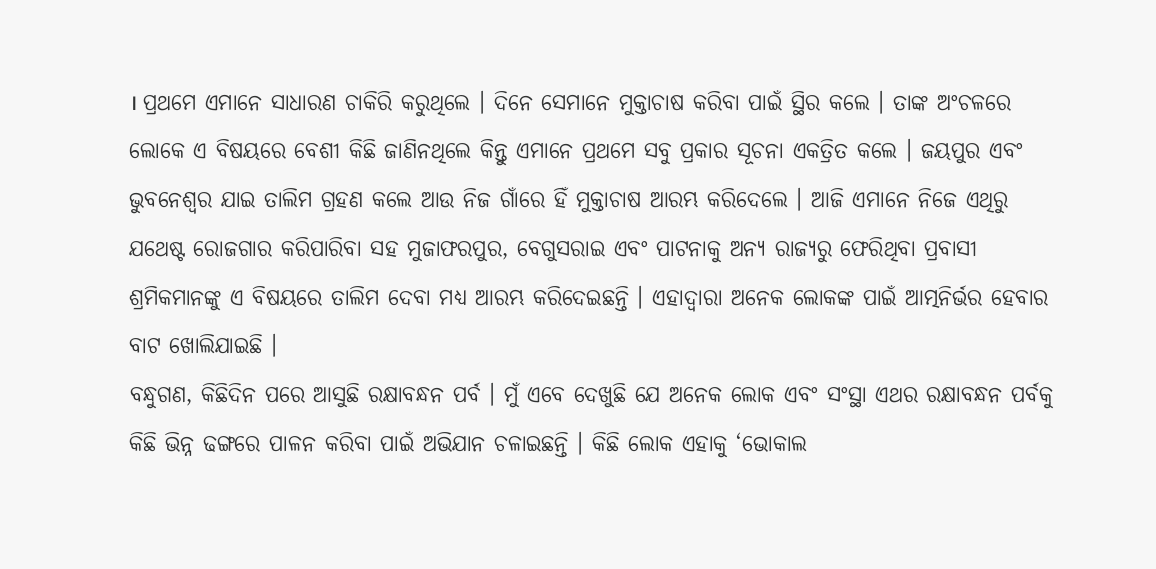। ପ୍ରଥମେ ଏମାନେ ସାଧାରଣ ଚାକିରି କରୁଥିଲେ । ଦିନେ ସେମାନେ ମୁକ୍ତାଚାଷ କରିବା ପାଇଁ ସ୍ଥିର କଲେ । ତାଙ୍କ ଅଂଚଳରେ ଲୋକେ ଏ ବିଷୟରେ ବେଶୀ କିଛି ଜାଣିନଥିଲେ କିନ୍ତୁ ଏମାନେ ପ୍ରଥମେ ସବୁ ପ୍ରକାର ସୂଚନା ଏକତ୍ରିତ କଲେ । ଜୟପୁର ଏବଂ ଭୁବନେଶ୍ୱର ଯାଇ ତାଲିମ ଗ୍ରହଣ କଲେ ଆଉ ନିଜ ଗାଁରେ ହିଁ ମୁକ୍ତାଚାଷ ଆରମ୍ଭ କରିଦେଲେ । ଆଜି ଏମାନେ ନିଜେ ଏଥିରୁ ଯଥେଷ୍ଟ ରୋଜଗାର କରିପାରିବା ସହ ମୁଜାଫରପୁର, ବେଗୁସରାଇ ଏବଂ ପାଟନାକୁ ଅନ୍ୟ ରାଜ୍ୟରୁ ଫେରିଥିବା ପ୍ରବାସୀ ଶ୍ରମିକମାନଙ୍କୁ ଏ ବିଷୟରେ ତାଲିମ ଦେବା ମଧ୍ୟ ଆରମ୍ଭ କରିଦେଇଛନ୍ତି । ଏହାଦ୍ୱାରା ଅନେକ ଲୋକଙ୍କ ପାଇଁ ଆତ୍ମନିର୍ଭର ହେବାର ବାଟ ଖୋଲିଯାଇଛି ।
ବନ୍ଧୁଗଣ, କିଛିଦିନ ପରେ ଆସୁଛି ରକ୍ଷାବନ୍ଧନ ପର୍ବ । ମୁଁ ଏବେ ଦେଖୁଛି ଯେ ଅନେକ ଲୋକ ଏବଂ ସଂସ୍ଥା ଏଥର ରକ୍ଷାବନ୍ଧନ ପର୍ବକୁ କିଛି ଭିନ୍ନ ଢଙ୍ଗରେ ପାଳନ କରିବା ପାଇଁ ଅଭିଯାନ ଚଳାଇଛନ୍ତି । କିଛି ଲୋକ ଏହାକୁ ‘ଭୋକାଲ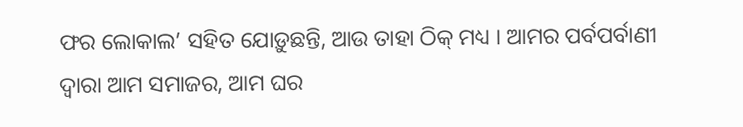ଫର ଲୋକାଲ’ ସହିତ ଯୋଡ଼ୁଛନ୍ତି, ଆଉ ତାହା ଠିକ୍ ମଧ୍ୟ । ଆମର ପର୍ବପର୍ବାଣୀ ଦ୍ୱାରା ଆମ ସମାଜର, ଆମ ଘର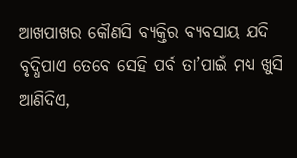ଆଖପାଖର କୌଣସି ବ୍ୟକ୍ତିର ବ୍ୟବସାୟ ଯଦି ବୃଦ୍ଧିପାଏ ତେବେ ସେହି ପର୍ବ ତା’ପାଇଁ ମଧ୍ୟ ଖୁସି ଆଣିଦିଏ,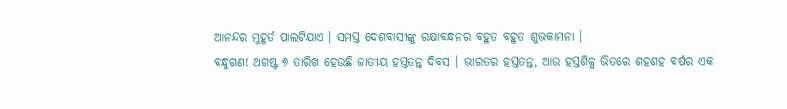ଆନନ୍ଦର ମୁହୂର୍ତ ପାଲଟିଯାଏ । ସମସ୍ତ ଦେଶବାସୀଙ୍କୁ ରକ୍ଷାବନ୍ଧନର ବହୁତ ବହୁତ ଶୁଭକାମନା ।
ବନ୍ଧୁଗଣ! ଅଗଷ୍ଟ ୭ ତାରିଖ ହେଉଛି ଜାତୀୟ ହସ୍ତତନ୍ତ ଦିବସ । ଭାରତର ହସ୍ତତନ୍ତ, ଆଉ ହସ୍ତଶିଳ୍ପ ଭିତରେ ଶହଶହ ବର୍ଷର ଏକ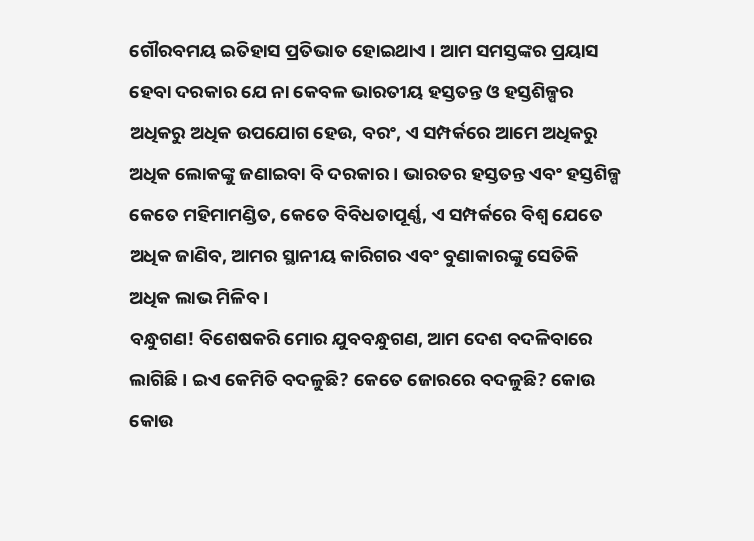ଗୌରବମୟ ଇତିହାସ ପ୍ରତିଭାତ ହୋଇଥାଏ । ଆମ ସମସ୍ତଙ୍କର ପ୍ରୟାସ ହେବା ଦରକାର ଯେ ନା କେବଳ ଭାରତୀୟ ହସ୍ତତନ୍ତ ଓ ହସ୍ତଶିଳ୍ପର ଅଧିକରୁ ଅଧିକ ଉପଯୋଗ ହେଉ, ବରଂ, ଏ ସମ୍ପର୍କରେ ଆମେ ଅଧିକରୁ ଅଧିକ ଲୋକଙ୍କୁ ଜଣାଇବା ବି ଦରକାର । ଭାରତର ହସ୍ତତନ୍ତ ଏବଂ ହସ୍ତଶିଳ୍ପ କେତେ ମହିମାମଣ୍ଡିତ, କେତେ ବିବିଧତାପୂର୍ଣ୍ଣ, ଏ ସମ୍ପର୍କରେ ବିଶ୍ୱ ଯେତେ ଅଧିକ ଜାଣିବ, ଆମର ସ୍ଥାନୀୟ କାରିଗର ଏବଂ ବୁଣାକାରଙ୍କୁ ସେତିକି ଅଧିକ ଲାଭ ମିଳିବ ।
ବନ୍ଧୁଗଣ! ବିଶେଷକରି ମୋର ଯୁବବନ୍ଧୁଗଣ, ଆମ ଦେଶ ବଦଳିବାରେ ଲାଗିଛି । ଇଏ କେମିତି ବଦଳୁଛି? କେତେ ଜୋରରେ ବଦଳୁଛି? କୋଉ କୋଉ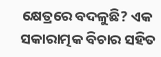କ୍ଷେତ୍ରରେ ବଦଳୁଛି? ଏକ ସକାରାତ୍ମକ ବିଚାର ସହିତ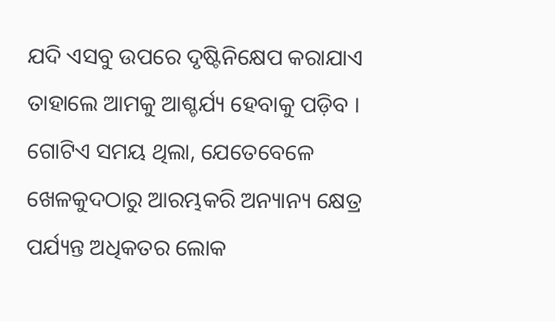ଯଦି ଏସବୁ ଉପରେ ଦୃଷ୍ଟିନିକ୍ଷେପ କରାଯାଏ ତାହାଲେ ଆମକୁ ଆଶ୍ଚର୍ଯ୍ୟ ହେବାକୁ ପଡ଼ିବ । ଗୋଟିଏ ସମୟ ଥିଲା, ଯେତେବେଳେ ଖେଳକୁଦଠାରୁ ଆରମ୍ଭକରି ଅନ୍ୟାନ୍ୟ କ୍ଷେତ୍ର ପର୍ଯ୍ୟନ୍ତ ଅଧିକତର ଲୋକ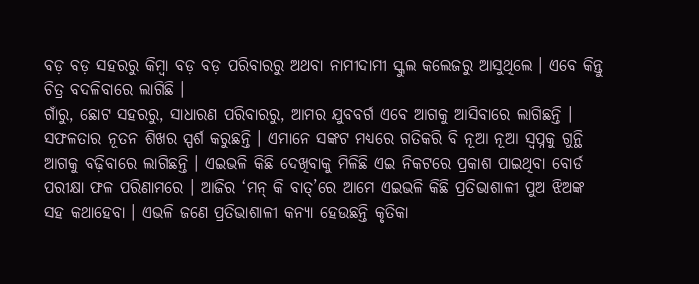ବଡ଼ ବଡ଼ ସହରରୁ କିମ୍ବା ବଡ଼ ବଡ଼ ପରିବାରରୁ ଅଥବା ନାମୀଦାମୀ ସ୍କୁଲ କଲେଜରୁ ଆସୁଥିଲେ । ଏବେ କିନ୍ତୁ ଚିତ୍ର ବଦଳିବାରେ ଲାଗିଛି ।
ଗାଁରୁ, ଛୋଟ ସହରରୁ, ସାଧାରଣ ପରିବାରରୁ, ଆମର ଯୁବବର୍ଗ ଏବେ ଆଗକୁ ଆସିବାରେ ଲାଗିଛନ୍ତି । ସଫଳତାର ନୂତନ ଶିଖର ସ୍ପର୍ଶ କରୁଛନ୍ତି । ଏମାନେ ସଙ୍କଟ ମଧ୍ୟରେ ଗତିକରି ବି ନୂଆ ନୂଆ ସ୍ୱପ୍ନକୁ ଗୁନ୍ଥି ଆଗକୁ ବଢ଼ିବାରେ ଲାଗିଛନ୍ତି । ଏଇଭଳି କିଛି ଦେଖିବାକୁ ମିଳିଛି ଏଇ ନିକଟରେ ପ୍ରକାଶ ପାଇଥିବା ବୋର୍ଡ ପରୀକ୍ଷା ଫଳ ପରିଣାମରେ । ଆଜିର ‘ମନ୍ କି ବାତ୍’ରେ ଆମେ ଏଇଭଳି କିଛି ପ୍ରତିଭାଶାଳୀ ପୁଅ ଝିଅଙ୍କ ସହ କଥାହେବା । ଏଭଳି ଜଣେ ପ୍ରତିଭାଶାଳୀ କନ୍ୟା ହେଉଛନ୍ତି କୃତିକା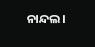ନାନ୍ଦଲ।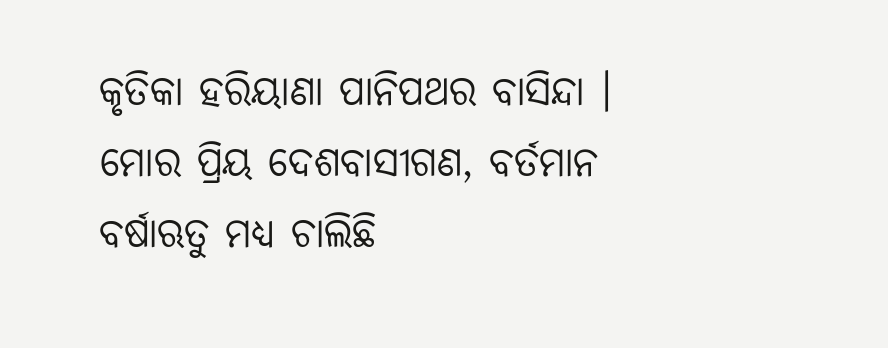କୃତିକା ହରିୟାଣା ପାନିପଥର ବାସିନ୍ଦା ।
ମୋର ପ୍ରିୟ ଦେଶବାସୀଗଣ, ବର୍ତମାନ ବର୍ଷାଋତୁ ମଧ୍ୟ ଚାଲିଛି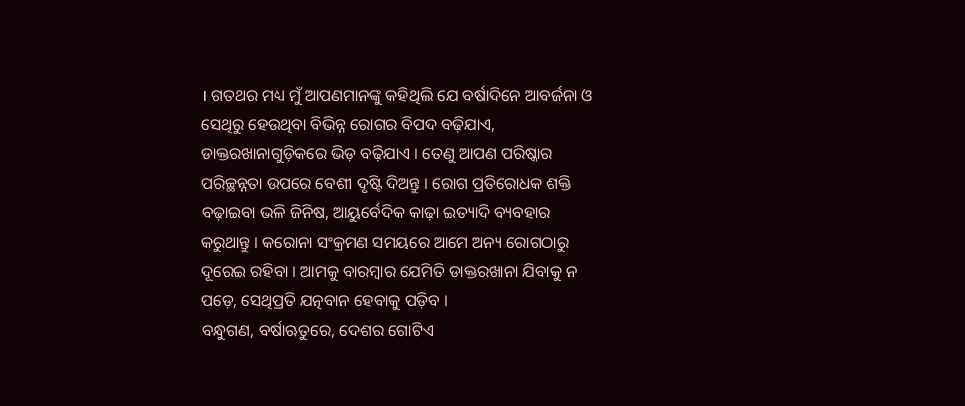। ଗତଥର ମଧ୍ୟ ମୁଁ ଆପଣମାନଙ୍କୁ କହିଥିଲି ଯେ ବର୍ଷାଦିନେ ଆବର୍ଜନା ଓ ସେଥିରୁ ହେଉଥିବା ବିଭିନ୍ନ ରୋଗର ବିପଦ ବଢ଼ିଯାଏ, ଡାକ୍ତରଖାନାଗୁଡ଼ିକରେ ଭିଡ଼ ବଢ଼ିଯାଏ । ତେଣୁ ଆପଣ ପରିଷ୍କାର ପରିଚ୍ଛନ୍ନତା ଉପରେ ବେଶୀ ଦୃଷ୍ଟି ଦିଅନ୍ତୁ । ରୋଗ ପ୍ରତିରୋଧକ ଶକ୍ତି ବଢ଼ାଇବା ଭଳି ଜିନିଷ, ଆୟୁର୍ବେଦିକ କାଢ଼ା ଇତ୍ୟାଦି ବ୍ୟବହାର କରୁଥାନ୍ତୁ । କରୋନା ସଂକ୍ରମଣ ସମୟରେ ଆମେ ଅନ୍ୟ ରୋଗଠାରୁ ଦୂରେଇ ରହିବା । ଆମକୁ ବାରମ୍ବାର ଯେମିତି ଡାକ୍ତରଖାନା ଯିବାକୁ ନ ପଡ଼େ, ସେଥିପ୍ରତି ଯତ୍ନବାନ ହେବାକୁ ପଡ଼ିବ ।
ବନ୍ଧୁଗଣ, ବର୍ଷାଋତୁରେ, ଦେଶର ଗୋଟିଏ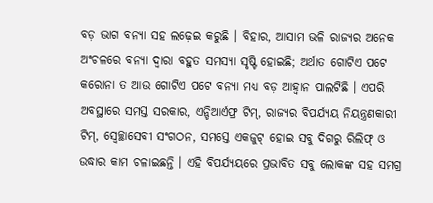ବଡ଼ ଭାଗ ବନ୍ୟା ସହ ଲଢ଼େଇ କରୁଛି । ବିହାର, ଆସାମ ଭଳି ରାଜ୍ୟର ଅନେକ ଅଂଚଳରେ ବନ୍ୟା ଦ୍ୱାରା ବହୁତ ସମସ୍ୟା ସୃଷ୍ଟି ହୋଇଛି; ଅର୍ଥାତ ଗୋଟିଏ ପଟେ କରୋନା ତ ଆଉ ଗୋଟିଏ ପଟେ ବନ୍ୟା ମଧ୍ୟ ବଡ଼ ଆହ୍ୱାନ ପାଲଟିଛି । ଏପରି ଅବସ୍ଥାରେ ସମସ୍ତ ସରକାର, ଏନ୍ଡିଆର୍ଏଫ୍ର ଟିମ୍, ରାଜ୍ୟର ବିପର୍ଯ୍ୟୟ ନିୟନ୍ତ୍ରଣକାରୀ ଟିମ୍, ସ୍ୱେଚ୍ଛାସେବୀ ସଂଗଠନ, ସମସ୍ତେ ଏକଜୁଟ୍ ହୋଇ ସବୁ ଦିଗରୁ ରିଲିଫ୍ ଓ ଉଦ୍ଧାର କାମ ଚଳାଇଛନ୍ତି । ଏହି ବିପର୍ଯ୍ୟୟରେ ପ୍ରଭାବିତ ସବୁ ଲୋକଙ୍କ ସହ ସମଗ୍ର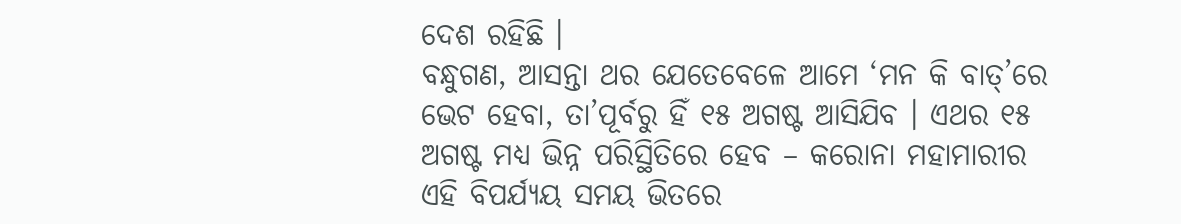ଦେଶ ରହିଛି ।
ବନ୍ଧୁଗଣ, ଆସନ୍ତା ଥର ଯେତେବେଳେ ଆମେ ‘ମନ କି ବାତ୍’ରେ ଭେଟ ହେବା, ତା’ପୂର୍ବରୁ ହିଁ ୧୫ ଅଗଷ୍ଟ ଆସିଯିବ । ଏଥର ୧୫ ଅଗଷ୍ଟ ମଧ୍ୟ ଭିନ୍ନ ପରିସ୍ଥିତିରେ ହେବ – କରୋନା ମହାମାରୀର ଏହି ବିପର୍ଯ୍ୟୟ ସମୟ ଭିତରେ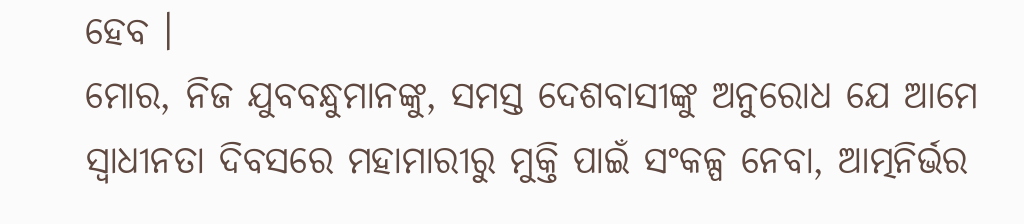ହେବ ।
ମୋର, ନିଜ ଯୁବବନ୍ଧୁମାନଙ୍କୁ, ସମସ୍ତ ଦେଶବାସୀଙ୍କୁ ଅନୁରୋଧ ଯେ ଆମେ ସ୍ୱାଧୀନତା ଦିବସରେ ମହାମାରୀରୁ ମୁକ୍ତି ପାଇଁ ସଂକଳ୍ପ ନେବା, ଆତ୍ମନିର୍ଭର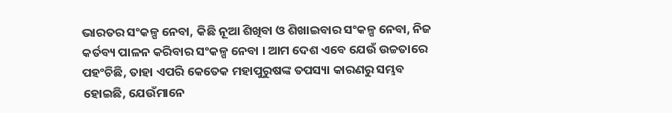ଭାରତର ସଂକଳ୍ପ ନେବା, କିଛି ନୂଆ ଶିଖିବା ଓ ଶିଖାଇବାର ସଂକଳ୍ପ ନେବା, ନିଜ କର୍ତବ୍ୟ ପାଳନ କରିବାର ସଂକଳ୍ପ ନେବା । ଆମ ଦେଶ ଏବେ ଯେଉଁ ଉଚ୍ଚତାରେ ପହଂଚିଛି, ତାହା ଏପରି କେତେକ ମହାପୁରୁଷଙ୍କ ତପସ୍ୟା କାରଣରୁ ସମ୍ଭବ ହୋଇଛି, ଯେଉଁମାନେ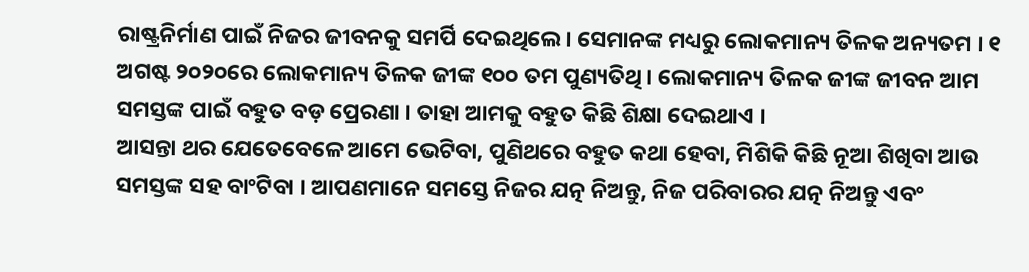ରାଷ୍ଟ୍ରନିର୍ମାଣ ପାଇଁ ନିଜର ଜୀବନକୁ ସମର୍ପି ଦେଇଥିଲେ । ସେମାନଙ୍କ ମଧ୍ୟରୁ ଲୋକମାନ୍ୟ ତିଳକ ଅନ୍ୟତମ । ୧ ଅଗଷ୍ଟ ୨୦୨୦ରେ ଲୋକମାନ୍ୟ ତିଳକ ଜୀଙ୍କ ୧୦୦ ତମ ପୁଣ୍ୟତିଥି । ଲୋକମାନ୍ୟ ତିଳକ ଜୀଙ୍କ ଜୀବନ ଆମ ସମସ୍ତଙ୍କ ପାଇଁ ବହୁତ ବଡ଼ ପ୍ରେରଣା । ତାହା ଆମକୁ ବହୁତ କିଛି ଶିକ୍ଷା ଦେଇଥାଏ ।
ଆସନ୍ତା ଥର ଯେତେବେଳେ ଆମେ ଭେଟିବା, ପୁଣିଥରେ ବହୁତ କଥା ହେବା, ମିଶିକି କିଛି ନୂଆ ଶିଖିବା ଆଉ ସମସ୍ତଙ୍କ ସହ ବାଂଟିବା । ଆପଣମାନେ ସମସ୍ତେ ନିଜର ଯତ୍ନ ନିଅନ୍ତୁ, ନିଜ ପରିବାରର ଯତ୍ନ ନିଅନ୍ତୁ ଏବଂ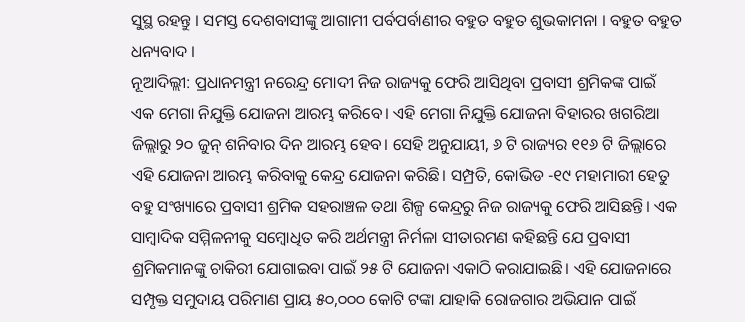ସୁସ୍ଥ ରହନ୍ତୁ । ସମସ୍ତ ଦେଶବାସୀଙ୍କୁ ଆଗାମୀ ପର୍ବପର୍ବାଣୀର ବହୁତ ବହୁତ ଶୁଭକାମନା । ବହୁତ ବହୁତ ଧନ୍ୟବାଦ ।
ନୂଆଦିଲ୍ଲୀ: ପ୍ରଧାନମନ୍ତ୍ରୀ ନରେନ୍ଦ୍ର ମୋଦୀ ନିଜ ରାଜ୍ୟକୁ ଫେରି ଆସିଥିବା ପ୍ରବାସୀ ଶ୍ରମିକଙ୍କ ପାଇଁ ଏକ ମେଗା ନିଯୁକ୍ତି ଯୋଜନା ଆରମ୍ଭ କରିବେ। ଏହି ମେଗା ନିଯୁକ୍ତି ଯୋଜନା ବିହାରର ଖଗରିଆ ଜିଲ୍ଲାରୁ ୨୦ ଜୁନ୍ ଶନିବାର ଦିନ ଆରମ୍ଭ ହେବ। ସେହି ଅନୁଯାୟୀ, ୬ ଟି ରାଜ୍ୟର ୧୧୬ ଟି ଜିଲ୍ଲାରେ ଏହି ଯୋଜନା ଆରମ୍ଭ କରିବାକୁ କେନ୍ଦ୍ର ଯୋଜନା କରିଛି। ସମ୍ପ୍ରତି, କୋଭିଡ -୧୯ ମହାମାରୀ ହେତୁ ବହୁ ସଂଖ୍ୟାରେ ପ୍ରବାସୀ ଶ୍ରମିକ ସହରାଞ୍ଚଳ ତଥା ଶିଳ୍ପ କେନ୍ଦ୍ରରୁ ନିଜ ରାଜ୍ୟକୁ ଫେରି ଆସିଛନ୍ତି। ଏକ ସାମ୍ବାଦିକ ସମ୍ମିଳନୀକୁ ସମ୍ବୋଧିତ କରି ଅର୍ଥମନ୍ତ୍ରୀ ନିର୍ମଳା ସୀତାରମଣ କହିଛନ୍ତି ଯେ ପ୍ରବାସୀ ଶ୍ରମିକମାନଙ୍କୁ ଚାକିରୀ ଯୋଗାଇବା ପାଇଁ ୨୫ ଟି ଯୋଜନା ଏକାଠି କରାଯାଇଛି। ଏହି ଯୋଜନାରେ ସମ୍ପୃକ୍ତ ସମୁଦାୟ ପରିମାଣ ପ୍ରାୟ ୫୦,୦୦୦ କୋଟି ଟଙ୍କା ଯାହାକି ରୋଜଗାର ଅଭିଯାନ ପାଇଁ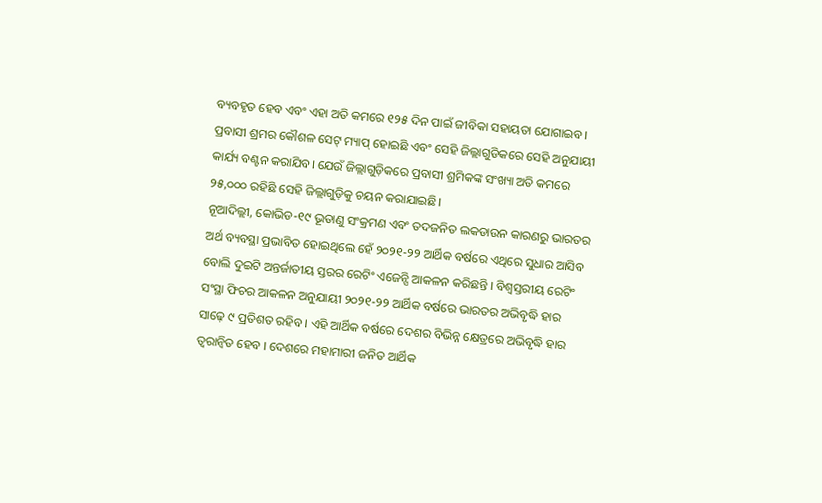ବ୍ୟବହୃତ ହେବ ଏବଂ ଏହା ଅତି କମରେ ୧୨୫ ଦିନ ପାଇଁ ଜୀବିକା ସହାୟତା ଯୋଗାଇବ। ପ୍ରବାସୀ ଶ୍ରମର କୌଶଳ ସେଟ୍ ମ୍ୟାପ୍ ହୋଇଛି ଏବଂ ସେହି ଜିଲ୍ଲାଗୁଡିକରେ ସେହି ଅନୁଯାୟୀ କାର୍ଯ୍ୟ ବଣ୍ଟନ କରାଯିବ। ଯେଉଁ ଜିଲ୍ଲାଗୁଡ଼ିକରେ ପ୍ରବାସୀ ଶ୍ରମିକଙ୍କ ସଂଖ୍ୟା ଅତି କମରେ ୨୫,୦୦୦ ରହିଛି ସେହି ଜିଲ୍ଲାଗୁଡ଼ିକୁ ଚୟନ କରାଯାଇଛି।
ନୂଆଦିଲ୍ଲୀ, କୋଭିଡ-୧୯ ଭୂତାଣୁ ସଂକ୍ରମଣ ଏବଂ ତଦଜନିତ ଲକଡାଉନ କାରଣରୁ ଭାରତର ଅର୍ଥ ବ୍ୟବସ୍ଥା ପ୍ରଭାବିତ ହୋଇଥିଲେ ହେଁ ୨୦୨୧-୨୨ ଆର୍ଥିକ ବର୍ଷରେ ଏଥିରେ ସୁଧାର ଆସିବ ବୋଲି ଦୁଇଟି ଅନ୍ତର୍ଜାତୀୟ ସ୍ତରର ରେଟିଂ ଏଜେନ୍ସି ଆକଳନ କରିଛନ୍ତି । ବିଶ୍ୱସ୍ତରୀୟ ରେଟିଂ ସଂସ୍ଥା ଫିଚର ଆକଳନ ଅନୁଯାୟୀ ୨୦୨୧-୨୨ ଆର୍ଥିକ ବର୍ଷରେ ଭାରତର ଅଭିବୃଦ୍ଧି ହାର ସାଢ଼େ ୯ ପ୍ରତିଶତ ରହିବ । ଏହି ଆର୍ଥିକ ବର୍ଷରେ ଦେଶର ବିଭିନ୍ନ କ୍ଷେତ୍ରରେ ଅଭିବୃଦ୍ଧି ହାର ତ୍ୱରାନ୍ୱିତ ହେବ । ଦେଶରେ ମହାମାରୀ ଜନିତ ଆର୍ଥିକ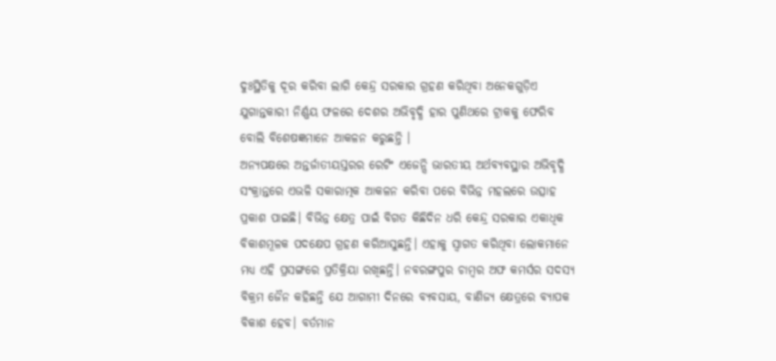ଦୁଃସ୍ଥିତିକୁ ଦୂର କରିବା ଲାଗି କେନ୍ଦ୍ର ସରକାର ଗ୍ରହଣ କରିଥିବା ଅନେକଗୁଡ଼ିଏ ଯୁଗାନ୍ତକାରୀ ନିର୍ଣ୍ଣୟ ଫଳରେ ଦେଶର ଅଭିବୃଦ୍ଧି ହାର ପୁଣିଥରେ ଟ୍ରାକକୁ ଫେରିବ ବୋଲି ବିଶେଷଜ୍ଞମାନେ ଆକଳନ କରୁଛନ୍ତି ।
ଅନ୍ୟପକ୍ଷରେ ଅନ୍ତର୍ଜାତୀୟସ୍ତରର ରେଟିଂ ଏଜେନ୍ସି ଭାରତୀୟ ଅର୍ଥବ୍ୟବସ୍ଥାର ଅଭିବୃଦ୍ଧି ସଂକ୍ରାନ୍ତରେ ଏଭଳି ସକାରାତ୍ମକ ଆକଳନ କରିବା ପରେ ବିଭିନ୍ନ ମହଲରେ ଉତ୍ସାହ ପ୍ରକାଶ ପାଇଛି। ବିଭିନ୍ନ କ୍ଷେତ୍ର ପାଇଁ ବିଗତ କିଛିଦିନ ଧରି କେନ୍ଦ୍ର ସରକାର ଏକାଧିକ ବିକାଶମୂଳକ ପଦକ୍ଷେପ ଗ୍ରହଣ କରିଆସୁଛନ୍ତି। ଏହାକୁ ସ୍ୱାଗତ କରିଥିବା ଲୋକମାନେ ମଧ୍ୟ ଏହି ପ୍ରସଙ୍ଗରେ ପ୍ରତିକ୍ରିୟା ରଖିଛନ୍ତି। ନବରଙ୍ଗପୁର ଚାମ୍ବର ଅଫ କମର୍ସର ସଦସ୍ୟ ବିକ୍ରମ ଜୈନ କହିଛନ୍ତି ଯେ ଆଗାମୀ ଦିନରେ ବ୍ୟବସାୟ, ବାଣିଜ୍ୟ କ୍ଷେତ୍ରରେ ବ୍ୟାପକ ବିକାଶ ହେବ। ବର୍ତମାନ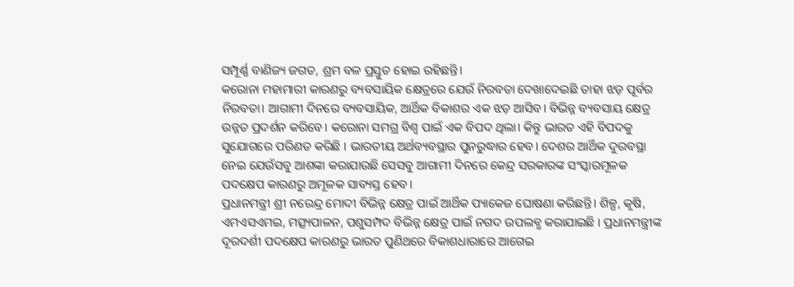ସମ୍ପୂର୍ଣ୍ଣ ବାଣିଜ୍ୟ ଜଗତ, ଶ୍ରମ ବଳ ପ୍ରସ୍ତୁତ ହୋଇ ରହିଛନ୍ତି।
କରୋନା ମହାମାରୀ କାରଣରୁ ବ୍ୟବସାୟିକ କ୍ଷେତ୍ରରେ ଯେଉଁ ନିରବତା ଦେଖାଦେଇଛି ତାହା ଝଡ଼ ପୂର୍ବର ନିରବତା। ଆଗାମୀ ଦିନରେ ବ୍ୟବସାୟିକ, ଆର୍ଥିକ ବିକାଶର ଏକ ଝଡ଼ ଆସିବ। ବିଭିନ୍ନ ବ୍ୟବସାୟ କ୍ଷେତ୍ର ଉନ୍ନତ ପ୍ରଦର୍ଶନ କରିବେ। କରୋନା ସମଗ୍ର ବିଶ୍ୱ ପାଇଁ ଏକ ବିପଦ ଥିଲା। କିନ୍ତୁ ଭାରତ ଏହି ବିପଦକୁ ସୁଯୋଗରେ ପରିଣତ କରିଛି । ଭାରତୀୟ ଅର୍ଥବ୍ୟବସ୍ଥାର ପୁନରୁଦ୍ଧାର ହେବ। ଦେଶର ଆର୍ଥିକ ଦୁରବସ୍ଥା ନେଇ ଯେଉଁସବୁ ଆଶଙ୍କା କରାଯାଉଛି ସେସବୁ ଆଗାମୀ ଦିନରେ କେନ୍ଦ୍ର ସରକାରଙ୍କ ସଂସ୍କାରମୂଳକ ପଦକ୍ଷେପ କାରଣରୁ ଅମୂଳକ ସାବ୍ୟସ୍ତ ହେବ।
ପ୍ରଧାନମନ୍ତ୍ରୀ ଶ୍ରୀ ନରେନ୍ଦ୍ର ମୋଦୀ ବିଭିନ୍ନ କ୍ଷେତ୍ର ପାଇଁ ଆର୍ଥିକ ପ୍ୟାକେଜ ଘୋଷଣା କରିଛନ୍ତି। ଶିଳ୍ପ, କୃଷି, ଏମଏସଏମଇ, ମତ୍ସ୍ୟପାଳନ, ପଶୁସମ୍ପଦ ବିଭିନ୍ନ କ୍ଷେତ୍ର ପାଇଁ ନଗଦ ଉପଲବ୍ଧ କରାଯାଇଛି । ପ୍ରଧାନମନ୍ତ୍ରୀଙ୍କ ଦୂରଦର୍ଶୀ ପଦକ୍ଷେପ କାରଣରୁ ଭାରତ ପୁଣିଥରେ ବିକାଶଧାରାରେ ଆଗେଇ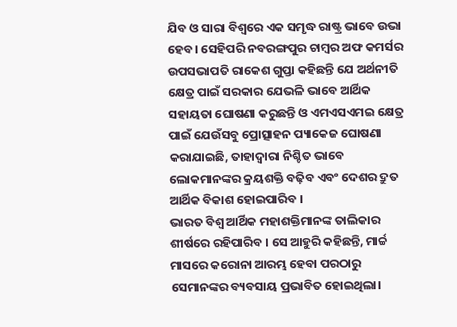ଯିବ ଓ ସାରା ବିଶ୍ୱରେ ଏକ ସମୃଦ୍ଧ ରାଷ୍ଟ୍ର ଭାବେ ଉଭା ହେବ। ସେହିପରି ନବରଙ୍ଗପୁର ଚାମ୍ବର ଅଫ କମର୍ସର ଉପସଭାପତି ରାକେଶ ଗୁପ୍ତା କହିଛନ୍ତି ଯେ ଅର୍ଥନୀତି କ୍ଷେତ୍ର ପାଇଁ ସରକାର ଯେଭଳି ଭାବେ ଆର୍ଥିକ ସହାୟତା ଘୋଷଣା କରୁଛନ୍ତି ଓ ଏମଏସଏମଇ କ୍ଷେତ୍ର ପାଇଁ ଯେଉଁସବୁ ପ୍ରୋତ୍ସାହନ ପ୍ୟାକେଜ ଘୋଷଣା କରାଯାଇଛି, ତାହାଦ୍ୱାରା ନିଶ୍ଚିତ ଭାବେ ଲୋକମାନଙ୍କର କ୍ରୟଶକ୍ତି ବଢ଼ିବ ଏବଂ ଦେଶର ଦ୍ରୁତ ଆର୍ଥିକ ବିକାଶ ହୋଇପାରିବ ।
ଭାରତ ବିଶ୍ୱ ଆର୍ଥିକ ମହାଶକ୍ତିମାନଙ୍କ ତାଲିକାର ଶୀର୍ଷରେ ରହିପାରିବ । ସେ ଆହୁରି କହିଛନ୍ତି, ମାର୍ଚ୍ଚ ମାସରେ କରୋନା ଆରମ୍ଭ ହେବା ପରଠାରୁ ସେମାନଙ୍କର ବ୍ୟବସାୟ ପ୍ରଭାବିତ ହୋଇଥିଲା।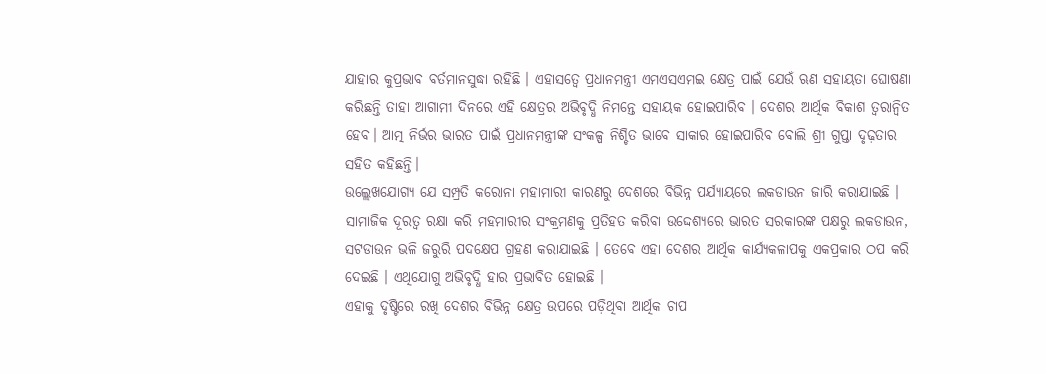ଯାହାର କୁପ୍ରଭାବ ବର୍ତମାନସୁଦ୍ଧା ରହିଛି । ଏହାସତ୍ୱେ ପ୍ରଧାନମନ୍ତ୍ରୀ ଏମଏସଏମଇ କ୍ଷେତ୍ର ପାଇଁ ଯେଉଁ ଋଣ ସହାୟତା ଘୋଷଣା କରିଛନ୍ତି ତାହା ଆଗାମୀ ଦିନରେ ଏହି କ୍ଷେତ୍ରର ଅଭିବୃଦ୍ଧି ନିମନ୍ତେ ସହାୟକ ହୋଇପାରିବ । ଦେଶର ଆର୍ଥିକ ବିକାଶ ତ୍ୱରାନ୍ୱିତ ହେବ। ଆତ୍ମ ନିର୍ଭର ଭାରତ ପାଇଁ ପ୍ରଧାନମନ୍ତ୍ରୀଙ୍କ ସଂକଳ୍ପ ନିଶ୍ଚିତ ଭାବେ ସାକାର ହୋଇପାରିବ ବୋଲି ଶ୍ରୀ ଗୁପ୍ତା ଦୃଢ଼ତାର ସହିତ କହିଛନ୍ତି।
ଉଲ୍ଲେଖଯୋଗ୍ୟ ଯେ ସମ୍ପ୍ରତି କରୋନା ମହାମାରୀ କାରଣରୁ ଦେଶରେ ବିଭିନ୍ନ ପର୍ଯ୍ୟାୟରେ ଲକଡାଉନ ଜାରି କରାଯାଇଛି । ସାମାଜିକ ଦୂରତ୍ୱ ରକ୍ଷା କରି ମହମାରୀର ସଂକ୍ରମଣକୁ ପ୍ରତିହତ କରିବା ଉଦ୍ଦେଶ୍ୟରେ ଭାରତ ସରକାରଙ୍କ ପକ୍ଷରୁ ଲକଡାଉନ, ସଟଡାଉନ ଭଳି ଜରୁରି ପଦକ୍ଷେପ ଗ୍ରହଣ କରାଯାଇଛି । ତେବେ ଏହା ଦେଶର ଆର୍ଥିକ କାର୍ଯ୍ୟକଳାପକୁ ଏକପ୍ରକାର ଠପ କରି ଦେଇଛି । ଏଥିଯୋଗୁ ଅଭିବୃଦ୍ଧି ହାର ପ୍ରଭାବିତ ହୋଇଛି ।
ଏହାକୁ ଦୃଷ୍ଟିରେ ରଖି ଦେଶର ବିଭିନ୍ନ କ୍ଷେତ୍ର ଉପରେ ପଡ଼ିଥିବା ଆର୍ଥିକ ଚାପ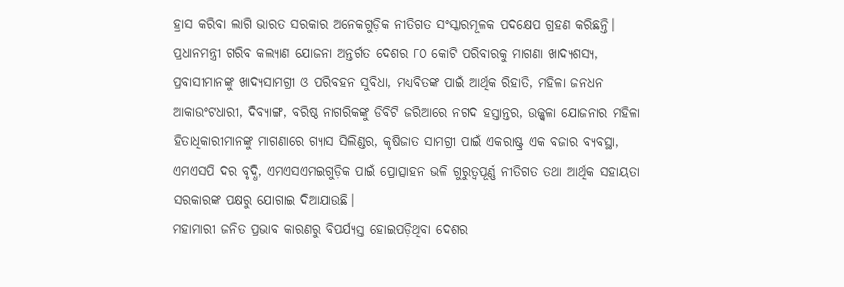ହ୍ରାସ କରିବା ଲାଗି ଭାରତ ସରକାର ଅନେକଗୁଡ଼ିକ ନୀତିଗତ ସଂସ୍କାରମୂଳକ ପଦକ୍ଷେପ ଗ୍ରହଣ କରିଛନ୍ତି। ପ୍ରଧାନମନ୍ତ୍ରୀ ଗରିବ କଲ୍ୟାଣ ଯୋଜନା ଅନ୍ତର୍ଗତ ଦେଶର ୮୦ କୋଟି ପରିବାରକୁ ମାଗଣା ଖାଦ୍ୟଶସ୍ୟ, ପ୍ରବାସୀମାନଙ୍କୁ ଖାଦ୍ୟସାମଗ୍ରୀ ଓ ପରିବହନ ସୁବିଧା, ମଧ୍ୟବିତଙ୍କ ପାଇଁ ଆର୍ଥିକ ରିହାତି, ମହିଳା ଜନଧନ ଆକାଉଂଟଧାରୀ, ଦିବ୍ୟାଙ୍ଗ, ବରିଷ୍ଠ ନାଗରିକଙ୍କୁ ଡିବିଟି ଜରିଆରେ ନଗଦ ହସ୍ତାନ୍ତର, ଉଜ୍ଜ୍ୱଳା ଯୋଜନାର ମହିଳା ହିତାଧିକାରୀମାନଙ୍କୁ ମାଗଣାରେ ଗ୍ୟାସ ସିଲିଣ୍ଡର, କୃଷିଜାତ ସାମଗ୍ରୀ ପାଇଁ ଏକରାଷ୍ଟ୍ର ଏକ ବଜାର ବ୍ୟବସ୍ଥା, ଏମଏସପି ଦର ବୃଦ୍ଧି, ଏମଏସଏମଇଗୁଡ଼ିକ ପାଇଁ ପ୍ରୋତ୍ସାହନ ଭଳି ଗୁରୁତ୍ୱପୂର୍ଣ୍ଣ ନୀତିଗତ ତଥା ଆର୍ଥିକ ସହାୟତା ସରକାରଙ୍କ ପକ୍ଷରୁ ଯୋଗାଇ ଦିଆଯାଉଛି।
ମହାମାରୀ ଜନିତ ପ୍ରଭାବ କାରଣରୁ ବିପର୍ଯ୍ୟସ୍ତ ହୋଇପଡ଼ିଥିବା ଦେଶର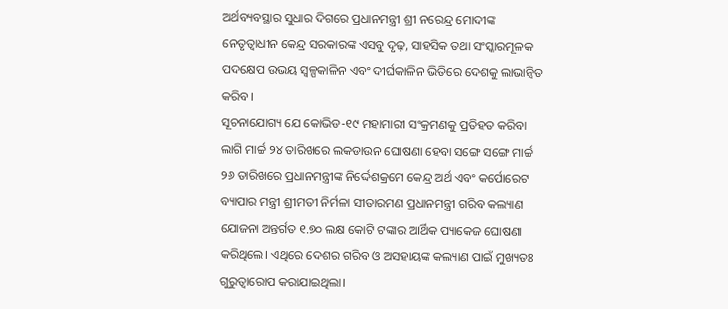ଅର୍ଥବ୍ୟବସ୍ଥାର ସୁଧାର ଦିଗରେ ପ୍ରଧାନମନ୍ତ୍ରୀ ଶ୍ରୀ ନରେନ୍ଦ୍ର ମୋଦୀଙ୍କ ନେତୃତ୍ୱାଧୀନ କେନ୍ଦ୍ର ସରକାରଙ୍କ ଏସବୁ ଦୃଢ଼, ସାହସିକ ତଥା ସଂସ୍କାରମୂଳକ ପଦକ୍ଷେପ ଉଭୟ ସ୍ୱଳ୍ପକାଳିନ ଏବଂ ଦୀର୍ଘକାଳିନ ଭିତିରେ ଦେଶକୁ ଲାଭାନ୍ୱିତ କରିବ।
ସୂଚନାଯୋଗ୍ୟ ଯେ କୋଭିଡ-୧୯ ମହାମାରୀ ସଂକ୍ରମଣକୁ ପ୍ରତିହତ କରିବା ଲାଗି ମାର୍ଚ୍ଚ ୨୪ ତାରିଖରେ ଲକଡାଉନ ଘୋଷଣା ହେବା ସଙ୍ଗେ ସଙ୍ଗେ ମାର୍ଚ୍ଚ ୨୬ ତାରିଖରେ ପ୍ରଧାନମନ୍ତ୍ରୀଙ୍କ ନିର୍ଦ୍ଦେଶକ୍ରମେ କେନ୍ଦ୍ର ଅର୍ଥ ଏବଂ କର୍ପୋରେଟ ବ୍ୟାପାର ମନ୍ତ୍ରୀ ଶ୍ରୀମତୀ ନିର୍ମଳା ସୀତାରମଣ ପ୍ରଧାନମନ୍ତ୍ରୀ ଗରିବ କଲ୍ୟାଣ ଯୋଜନା ଅନ୍ତର୍ଗତ ୧.୭୦ ଲକ୍ଷ କୋଟି ଟଙ୍କାର ଆର୍ଥିକ ପ୍ୟାକେଜ ଘୋଷଣା କରିଥିଲେ। ଏଥିରେ ଦେଶର ଗରିବ ଓ ଅସହାୟଙ୍କ କଲ୍ୟାଣ ପାଇଁ ମୁଖ୍ୟତଃ ଗୁରୁତ୍ୱାରୋପ କରାଯାଇଥିଲା।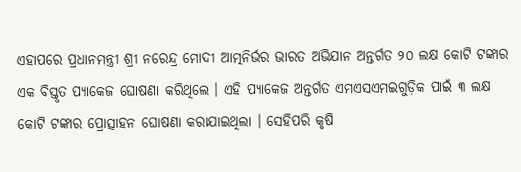ଏହାପରେ ପ୍ରଧାନମନ୍ତ୍ରୀ ଶ୍ରୀ ନରେନ୍ଦ୍ର ମୋଦୀ ଆତ୍ମନିର୍ଭର ଭାରତ ଅଭିଯାନ ଅନ୍ତର୍ଗତ ୨୦ ଲକ୍ଷ କୋଟି ଟଙ୍କାର ଏକ ବିସ୍ତୃତ ପ୍ୟାକେଜ ଘୋଷଣା କରିଥିଲେ । ଏହି ପ୍ୟାକେଜ ଅନ୍ତର୍ଗତ ଏମଏସଏମଇଗୁଡ଼ିକ ପାଇଁ ୩ ଲକ୍ଷ କୋଟି ଟଙ୍କାର ପ୍ରୋତ୍ସାହନ ଘୋଷଣା କରାଯାଇଥିଲା । ସେହିପରି କୃଷି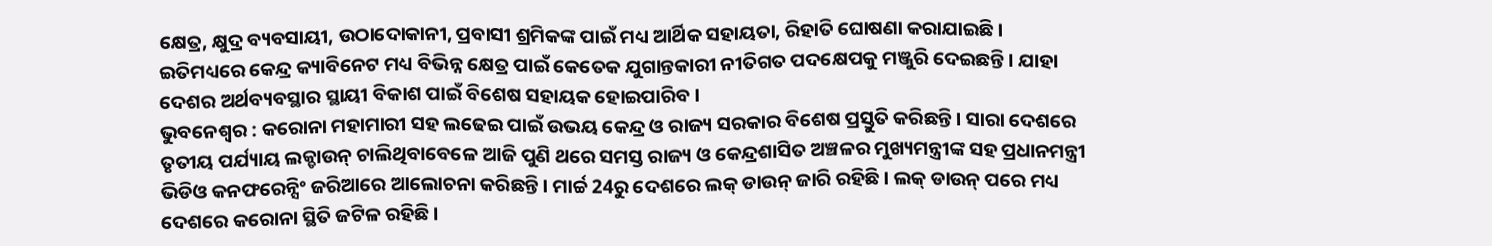କ୍ଷେତ୍ର, କ୍ଷୁଦ୍ର ବ୍ୟବସାୟୀ, ଉଠାଦୋକାନୀ, ପ୍ରବାସୀ ଶ୍ରମିକଙ୍କ ପାଇଁ ମଧ୍ୟ ଆର୍ଥିକ ସହାୟତା, ରିହାତି ଘୋଷଣା କରାଯାଇଛି । ଇତିମଧ୍ୟରେ କେନ୍ଦ୍ର କ୍ୟାବିନେଟ ମଧ୍ୟ ବିଭିନ୍ନ କ୍ଷେତ୍ର ପାଇଁ କେତେକ ଯୁଗାନ୍ତକାରୀ ନୀତିଗତ ପଦକ୍ଷେପକୁ ମଞ୍ଜୁରି ଦେଇଛନ୍ତି । ଯାହା ଦେଶର ଅର୍ଥବ୍ୟବସ୍ଥାର ସ୍ଥାୟୀ ବିକାଶ ପାଇଁ ବିଶେଷ ସହାୟକ ହୋଇପାରିବ ।
ଭୁବନେଶ୍ବର : କରୋନା ମହାମାରୀ ସହ ଲଢେଇ ପାଇଁ ଉଭୟ କେନ୍ଦ୍ର ଓ ରାଜ୍ୟ ସରକାର ବିଶେଷ ପ୍ରସ୍ତୁତି କରିଛନ୍ତି । ସାରା ଦେଶରେ ତୃତୀୟ ପର୍ଯ୍ୟାୟ ଲକ୍ଡାଉନ୍ ଚାଲିଥିବାବେଳେ ଆଜି ପୁଣି ଥରେ ସମସ୍ତ ରାଜ୍ୟ ଓ କେନ୍ଦ୍ରଶାସିତ ଅଞ୍ଚଳର ମୁଖ୍ୟମନ୍ତ୍ରୀଙ୍କ ସହ ପ୍ରଧାନମନ୍ତ୍ରୀ ଭିଡିଓ କନଫରେନ୍ସିଂ ଜରିଆରେ ଆଲୋଚନା କରିଛନ୍ତି । ମାର୍ଚ୍ଚ 24ରୁ ଦେଶରେ ଲକ୍ ଡାଉନ୍ ଜାରି ରହିଛି । ଲକ୍ ଡାଉନ୍ ପରେ ମଧ୍ୟ ଦେଶରେ କରୋନା ସ୍ଥିତି ଜଟିଳ ରହିଛି ।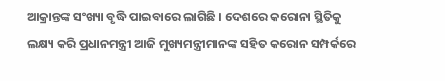ଆକ୍ରାନ୍ତଙ୍କ ସଂଖ୍ୟା ବୃଦ୍ଧି ପାଇବାରେ ଲାଗିଛି । ଦେଶରେ କରୋନା ସ୍ଥିତିକୁ ଲକ୍ଷ୍ୟ କରି ପ୍ରଧାନମନ୍ତ୍ରୀ ଆଜି ମୁଖ୍ୟମନ୍ତ୍ରୀମାନଙ୍କ ସହିତ କରୋନ ସମ୍ପର୍କରେ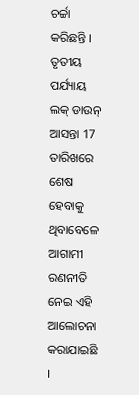ଚର୍ଚ୍ଚା କରିଛନ୍ତି । ତୃତୀୟ ପର୍ଯ୍ୟାୟ ଲକ୍ ଡାଉନ୍ ଆସନ୍ତା 17 ତାରିଖରେ ଶେଷ ହେବାକୁ ଥିବାବେଳେ ଆଗାମୀ ରଣନୀତି ନେଇ ଏହି ଆଲୋଚନା କରାଯାଇଛି ।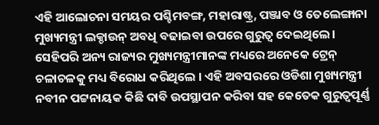ଏହି ଆଲୋଚନା ସମୟର ପଶ୍ଚିମବଙ୍ଗ, ମହାରାଷ୍ଟ୍ର, ପଞ୍ଜାବ ଓ ତେଲେଙ୍ଗାନା ମୁଖ୍ୟମନ୍ତ୍ରୀ ଲକ୍ଡାଉନ୍ ଅବଧି ବଢାଇବା ଉପରେ ଗୁରୁତ୍ବ ଦେଇଥିଲେ। ସେହିପରି ଅନ୍ୟ ରାଜ୍ୟର ମୁଖ୍ୟମନ୍ତ୍ରୀମାନଙ୍କ ମଧ୍ୟରେ ଅନେକେ ଟ୍ରେନ୍ ଚଳାଚଳକୁ ମଧ୍ୟ ବିରୋଧ କରିଥିଲେ । ଏହି ଅବସରରେ ଓଡିଶା ମୁଖ୍ୟମନ୍ତ୍ରୀ ନବୀନ ପଟ୍ଟନାୟକ କିଛି ଦାବି ଉପସ୍ଥାପନ କରିବା ସହ କେତେକ ଗୁରୁତ୍ବପୂର୍ଣ୍ଣ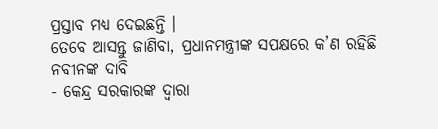ପ୍ରସ୍ତାବ ମଧ୍ୟ ଦେଇଛନ୍ତି ।
ତେବେ ଆସନ୍ତୁ ଜାଣିବା, ପ୍ରଧାନମନ୍ତ୍ରୀଙ୍କ ସପକ୍ଷରେ କ’ଣ ରହିଛି ନବୀନଙ୍କ ଦାବି
- କେନ୍ଦ୍ର ସରକାରଙ୍କ ଦ୍ବାରା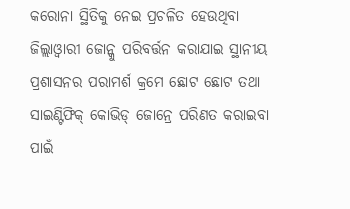କରୋନା ସ୍ଥିତିକୁ ନେଇ ପ୍ରଚଳିତ ହେଉଥିବା ଜିଲ୍ଲାଓ୍ବାରୀ ଜୋନ୍କୁ ପରିବର୍ତ୍ତନ କରାଯାଇ ସ୍ଥାନୀୟ ପ୍ରଶାସନର ପରାମର୍ଶ କ୍ରମେ ଛୋଟ ଛୋଟ ତଥା ସାଇଣ୍ଟିଫିକ୍ କୋଭିଡ୍ ଜୋନ୍ରେ ପରିଣତ କରାଇବା ପାଇଁ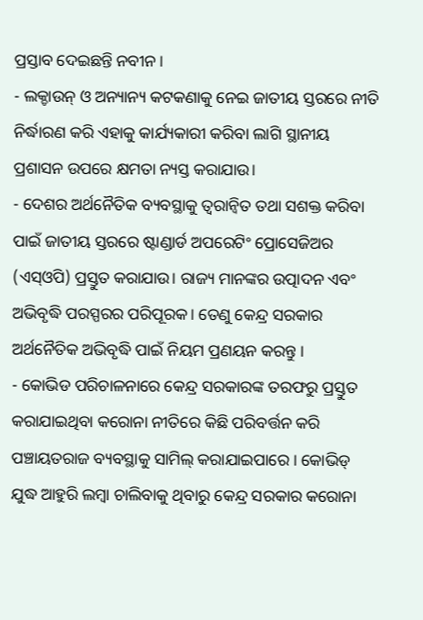ପ୍ରସ୍ତାବ ଦେଇଛନ୍ତି ନବୀନ ।
- ଲକ୍ଡାଉନ୍ ଓ ଅନ୍ୟାନ୍ୟ କଟକଣାକୁ ନେଇ ଜାତୀୟ ସ୍ତରରେ ନୀତି ନିର୍ଦ୍ଧାରଣ କରି ଏହାକୁ କାର୍ଯ୍ୟକାରୀ କରିବା ଲାଗି ସ୍ଥାନୀୟ ପ୍ରଶାସନ ଉପରେ କ୍ଷମତା ନ୍ୟସ୍ତ କରାଯାଉ।
- ଦେଶର ଅର୍ଥନୈତିକ ବ୍ୟବସ୍ଥାକୁ ତ୍ବରାନ୍ବିତ ତଥା ସଶକ୍ତ କରିବା ପାଇଁ ଜାତୀୟ ସ୍ତରରେ ଷ୍ଟାଣ୍ଡାର୍ଡ ଅପରେଟିଂ ପ୍ରୋସେଜିଅର (ଏସ୍ଓପି) ପ୍ରସ୍ତୁତ କରାଯାଉ। ରାଜ୍ୟ ମାନଙ୍କର ଉତ୍ପାଦନ ଏବଂ ଅଭିବୃଦ୍ଧି ପରସ୍ପରର ପରିପୂରକ। ତେଣୁ କେନ୍ଦ୍ର ସରକାର ଅର୍ଥନୈତିକ ଅଭିବୃଦ୍ଧି ପାଇଁ ନିୟମ ପ୍ରଣୟନ କରନ୍ତୁ ।
- କୋଭିଡ ପରିଚାଳନାରେ କେନ୍ଦ୍ର ସରକାରଙ୍କ ତରଫରୁ ପ୍ରସ୍ତୁତ କରାଯାଇଥିବା କରୋନା ନୀତିରେ କିଛି ପରିବର୍ତ୍ତନ କରି ପଞ୍ଚାୟତରାଜ ବ୍ୟବସ୍ଥାକୁ ସାମିଲ୍ କରାଯାଇପାରେ । କୋଭିଡ୍ ଯୁଦ୍ଧ ଆହୁରି ଲମ୍ବା ଚାଲିବାକୁ ଥିବାରୁ କେନ୍ଦ୍ର ସରକାର କରୋନା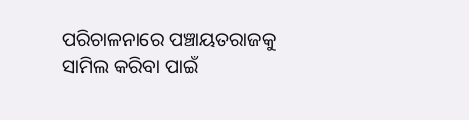ପରିଚାଳନାରେ ପଞ୍ଚାୟତରାଜକୁ ସାମିଲ କରିବା ପାଇଁ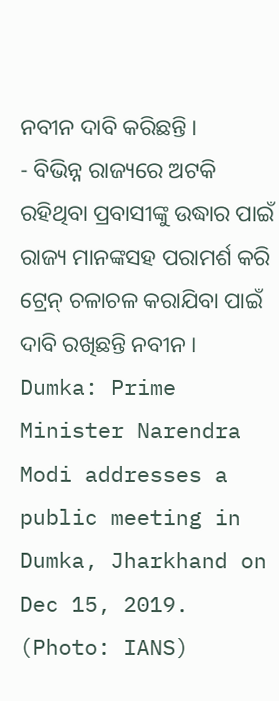ନବୀନ ଦାବି କରିଛନ୍ତି ।
- ବିଭିନ୍ନ ରାଜ୍ୟରେ ଅଟକି ରହିଥିବା ପ୍ରବାସୀଙ୍କୁ ଉଦ୍ଧାର ପାଇଁ ରାଜ୍ୟ ମାନଙ୍କସହ ପରାମର୍ଶ କରି ଟ୍ରେନ୍ ଚଳାଚଳ କରାଯିବା ପାଇଁ ଦାବି ରଖିଛନ୍ତି ନବୀନ ।
Dumka: Prime Minister Narendra Modi addresses a public meeting in Dumka, Jharkhand on Dec 15, 2019. (Photo: IANS)